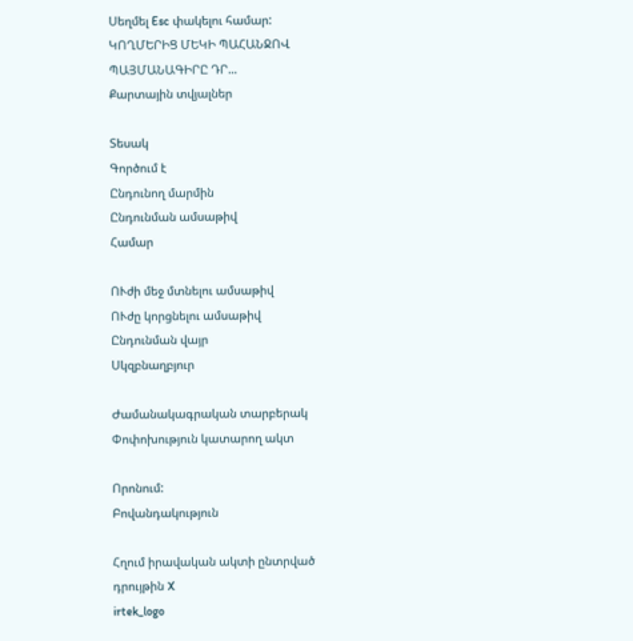Սեղմել Esc փակելու համար:
ԿՈՂՄԵՐԻՑ ՄԵԿԻ ՊԱՀԱՆՋՈՎ ՊԱՅՄԱՆԱԳԻՐԸ ԴՐ...
Քարտային տվյալներ

Տեսակ
Գործում է
Ընդունող մարմին
Ընդունման ամսաթիվ
Համար

ՈՒժի մեջ մտնելու ամսաթիվ
ՈՒժը կորցնելու ամսաթիվ
Ընդունման վայր
Սկզբնաղբյուր

Ժամանակագրական տարբերակ Փոփոխություն կատարող ակտ

Որոնում:
Բովանդակություն

Հղում իրավական ակտի ընտրված դրույթին X
irtek_logo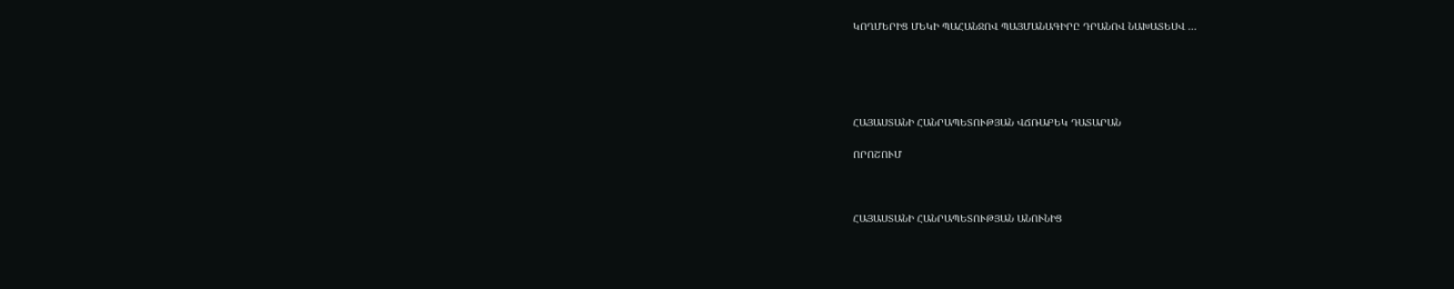ԿՈՂՄԵՐԻՑ ՄԵԿԻ ՊԱՀԱՆՋՈՎ ՊԱՅՄԱՆԱԳԻՐԸ ԴՐԱՆՈՎ ՆԱԽԱՏԵՍՎ ...





ՀԱՅԱՍՏԱՆԻ ՀԱՆՐԱՊԵՏՈՒԹՅԱՆ ՎՃՌԱԲԵԿ ԴԱՏԱՐԱՆ

ՈՐՈՇՈՒՄ



ՀԱՅԱՍՏԱՆԻ ՀԱՆՐԱՊԵՏՈՒԹՅԱՆ ԱՆՈՒՆԻՑ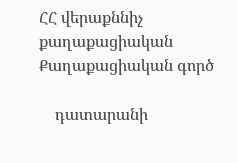ՀՀ վերաքննիչ քաղաքացիական                   Քաղաքացիական գործ

    դատարանի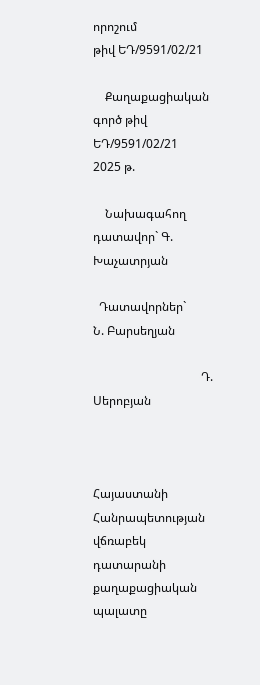որոշում                            թիվ ԵԴ/9591/02/21

    Քաղաքացիական գործ թիվ ԵԴ/9591/02/21         2025 թ.

    Նախագահող դատավոր` Գ. Խաչատրյան

  Դատավորներ`        Ն. Բարսեղյան

                                    Դ. Սերոբյան



Հայաստանի Հանրապետության վճռաբեկ դատարանի քաղաքացիական պալատը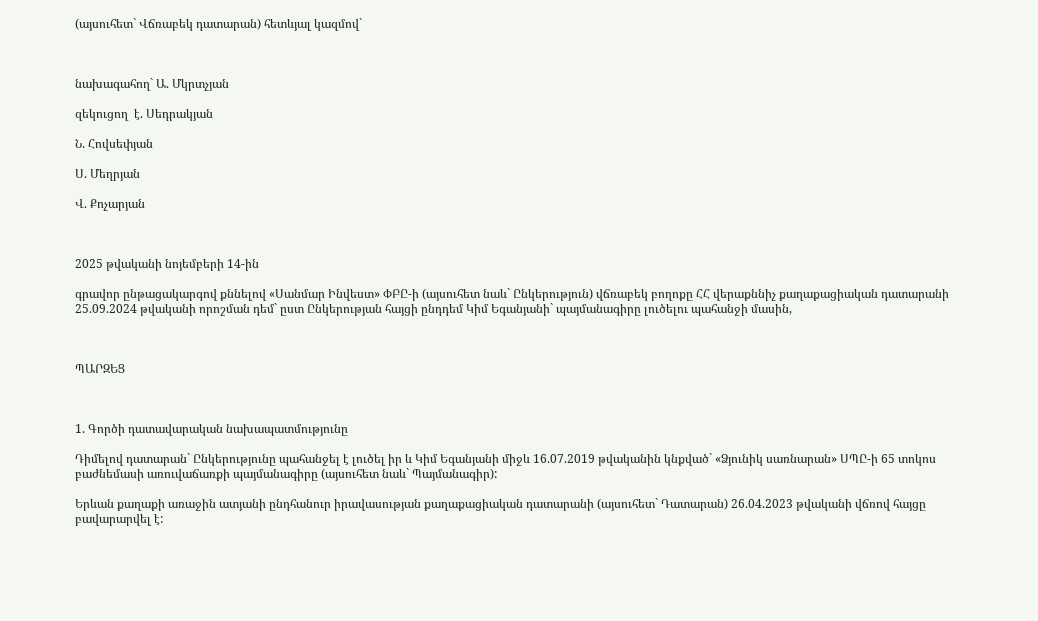(այսուհետ` Վճռաբեկ դատարան) հետևյալ կազմով`



նախագահող` Ա. Մկրտչյան

զեկուցող  է. Սեդրակյան

Ն. Հովսեփյան

Ս. Մեղրյան

Վ. Քոչարյան



2025 թվականի նոյեմբերի 14-ին

գրավոր ընթացակարգով քննելով «Սանմար Ինվեստ» ՓԲԸ-ի (այսուհետ նաև` Ընկերություն) վճռաբեկ բողոքը ՀՀ վերաքննիչ քաղաքացիական դատարանի 25.09.2024 թվականի որոշման դեմ` ըստ Ընկերության հայցի ընդդեմ Կիմ Եգանյանի` պայմանագիրը լուծելու պահանջի մասին,



ՊԱՐԶԵՑ



1. Գործի դատավարական նախապատմությունը

Դիմելով դատարան` Ընկերությունը պահանջել է լուծել իր և Կիմ Եգանյանի միջև 16.07.2019 թվականին կնքված` «Ձյունիկ սառնարան» ՍՊԸ-ի 65 տոկոս բաժնեմասի առուվաճառքի պայմանագիրը (այսուհետ նաև` Պայմանագիր):

Երևան քաղաքի առաջին ատյանի ընդհանուր իրավասության քաղաքացիական դատարանի (այսուհետ` Դատարան) 26.04.2023 թվականի վճռով հայցը բավարարվել է: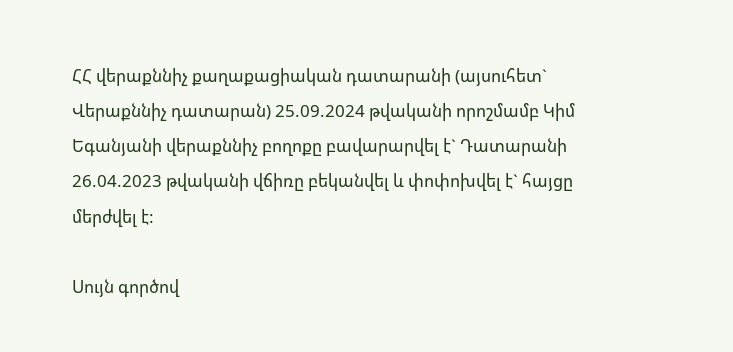ՀՀ վերաքննիչ քաղաքացիական դատարանի (այսուհետ` Վերաքննիչ դատարան) 25.09.2024 թվականի որոշմամբ Կիմ Եգանյանի վերաքննիչ բողոքը բավարարվել է` Դատարանի 26.04.2023 թվականի վճիռը բեկանվել և փոփոխվել է` հայցը մերժվել է:

Սույն գործով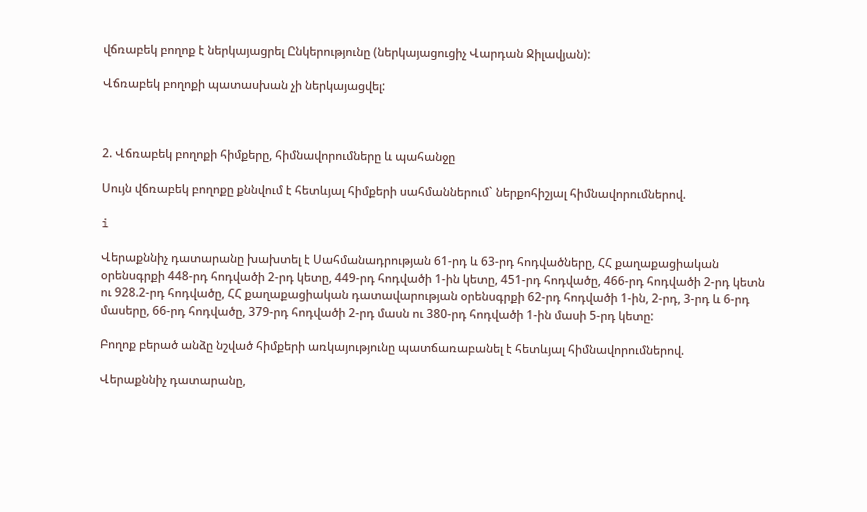վճռաբեկ բողոք է ներկայացրել Ընկերությունը (ներկայացուցիչ Վարդան Ջիլավյան):

Վճռաբեկ բողոքի պատասխան չի ներկայացվել:



2. Վճռաբեկ բողոքի հիմքերը, հիմնավորումները և պահանջը

Սույն վճռաբեկ բողոքը քննվում է հետևյալ հիմքերի սահմաններում` ներքոհիշյալ հիմնավորումներով.

i

Վերաքննիչ դատարանը խախտել է Սահմանադրության 61-րդ և 63-րդ հոդվածները, ՀՀ քաղաքացիական օրենսգրքի 448-րդ հոդվածի 2-րդ կետը, 449-րդ հոդվածի 1-ին կետը, 451-րդ հոդվածը, 466-րդ հոդվածի 2-րդ կետն ու 928.2-րդ հոդվածը, ՀՀ քաղաքացիական դատավարության օրենսգրքի 62-րդ հոդվածի 1-ին, 2-րդ, 3-րդ և 6-րդ մասերը, 66-րդ հոդվածը, 379-րդ հոդվածի 2-րդ մասն ու 380-րդ հոդվածի 1-ին մասի 5-րդ կետը:

Բողոք բերած անձը նշված հիմքերի առկայությունը պատճառաբանել է հետևյալ հիմնավորումներով.

Վերաքննիչ դատարանը,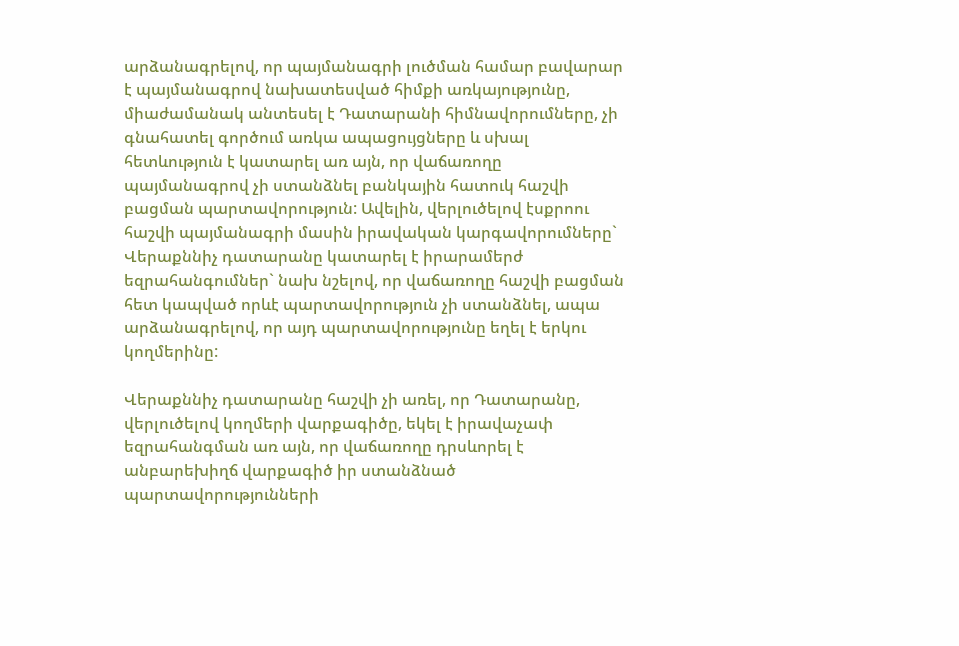արձանագրելով, որ պայմանագրի լուծման համար բավարար է պայմանագրով նախատեսված հիմքի առկայությունը, միաժամանակ անտեսել է Դատարանի հիմնավորումները, չի գնահատել գործում առկա ապացույցները և սխալ հետևություն է կատարել առ այն, որ վաճառողը պայմանագրով չի ստանձնել բանկային հատուկ հաշվի բացման պարտավորություն: Ավելին, վերլուծելով էսքրոու հաշվի պայմանագրի մասին իրավական կարգավորումները` Վերաքննիչ դատարանը կատարել է իրարամերժ եզրահանգումներ` նախ նշելով, որ վաճառողը հաշվի բացման հետ կապված որևէ պարտավորություն չի ստանձնել, ապա արձանագրելով, որ այդ պարտավորությունը եղել է երկու կողմերինը:

Վերաքննիչ դատարանը հաշվի չի առել, որ Դատարանը, վերլուծելով կողմերի վարքագիծը, եկել է իրավաչափ եզրահանգման առ այն, որ վաճառողը դրսևորել է անբարեխիղճ վարքագիծ իր ստանձնած պարտավորությունների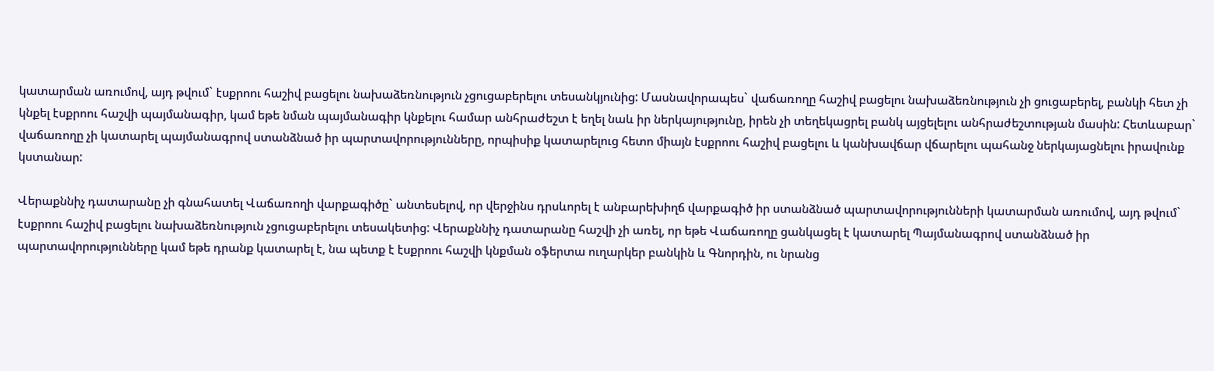կատարման առումով, այդ թվում` էսքրոու հաշիվ բացելու նախաձեռնություն չցուցաբերելու տեսանկյունից: Մասնավորապես` վաճառողը հաշիվ բացելու նախաձեռնություն չի ցուցաբերել, բանկի հետ չի կնքել էսքրոու հաշվի պայմանագիր, կամ եթե նման պայմանագիր կնքելու համար անհրաժեշտ է եղել նաև իր ներկայությունը, իրեն չի տեղեկացրել բանկ այցելելու անհրաժեշտության մասին: Հետևաբար` վաճառողը չի կատարել պայմանագրով ստանձնած իր պարտավորությունները, որպիսիք կատարելուց հետո միայն էսքրոու հաշիվ բացելու և կանխավճար վճարելու պահանջ ներկայացնելու իրավունք կստանար:

Վերաքննիչ դատարանը չի գնահատել Վաճառողի վարքագիծը` անտեսելով, որ վերջինս դրսևորել է անբարեխիղճ վարքագիծ իր ստանձնած պարտավորությունների կատարման առումով, այդ թվում` էսքրոու հաշիվ բացելու նախաձեռնություն չցուցաբերելու տեսակետից: Վերաքննիչ դատարանը հաշվի չի առել, որ եթե Վաճառողը ցանկացել է կատարել Պայմանագրով ստանձնած իր պարտավորությունները կամ եթե դրանք կատարել է, նա պետք է էսքրոու հաշվի կնքման օֆերտա ուղարկեր բանկին և Գնորդին, ու նրանց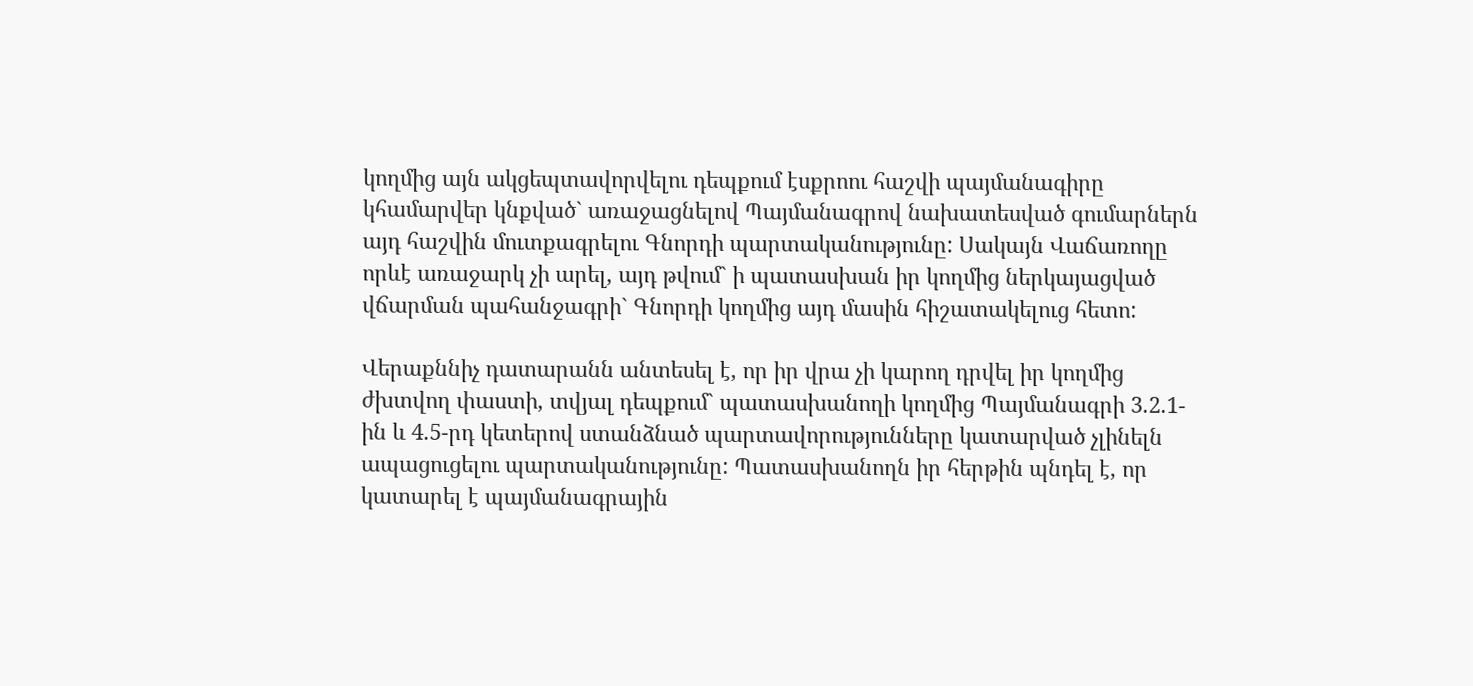կողմից այն ակցեպտավորվելու դեպքում էսքրոու հաշվի պայմանագիրը կհամարվեր կնքված` առաջացնելով Պայմանագրով նախատեսված գումարներն այդ հաշվին մուտքագրելու Գնորդի պարտականությունը: Սակայն Վաճառողը որևէ առաջարկ չի արել, այդ թվում` ի պատասխան իր կողմից ներկայացված վճարման պահանջագրի` Գնորդի կողմից այդ մասին հիշատակելուց հետո:

Վերաքննիչ դատարանն անտեսել է, որ իր վրա չի կարող դրվել իր կողմից ժխտվող փաստի, տվյալ դեպքում` պատասխանողի կողմից Պայմանագրի 3.2.1-ին և 4.5-րդ կետերով ստանձնած պարտավորությունները կատարված չլինելն ապացուցելու պարտականությունը: Պատասխանողն իր հերթին պնդել է, որ կատարել է պայմանագրային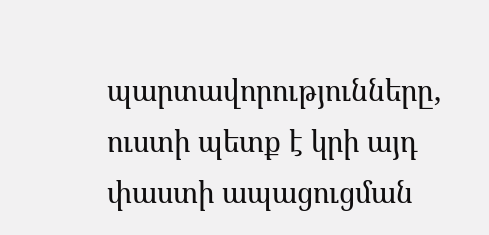պարտավորությունները, ուստի պետք է կրի այդ փաստի ապացուցման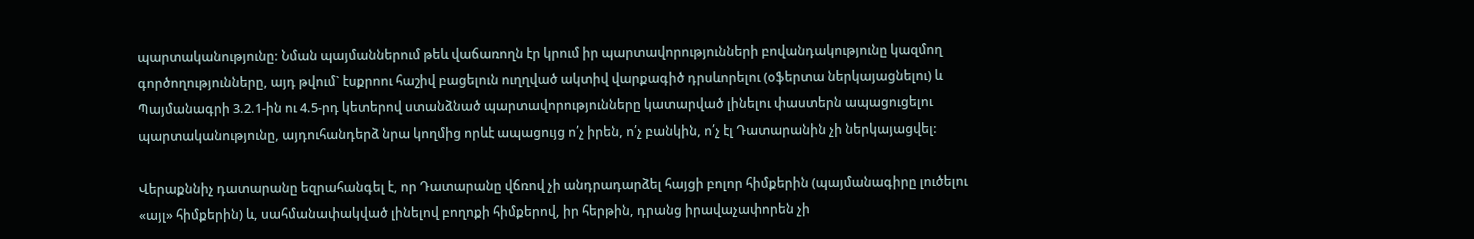պարտականությունը: Նման պայմաններում թեև վաճառողն էր կրում իր պարտավորությունների բովանդակությունը կազմող գործողությունները, այդ թվում` էսքրոու հաշիվ բացելուն ուղղված ակտիվ վարքագիծ դրսևորելու (օֆերտա ներկայացնելու) և Պայմանագրի 3.2.1-ին ու 4.5-րդ կետերով ստանձնած պարտավորությունները կատարված լինելու փաստերն ապացուցելու պարտականությունը, այդուհանդերձ նրա կողմից որևէ ապացույց ո՛չ իրեն, ո՛չ բանկին, ո՛չ էլ Դատարանին չի ներկայացվել:

Վերաքննիչ դատարանը եզրահանգել է, որ Դատարանը վճռով չի անդրադարձել հայցի բոլոր հիմքերին (պայմանագիրը լուծելու «այլ» հիմքերին) և, սահմանափակված լինելով բողոքի հիմքերով, իր հերթին, դրանց իրավաչափորեն չի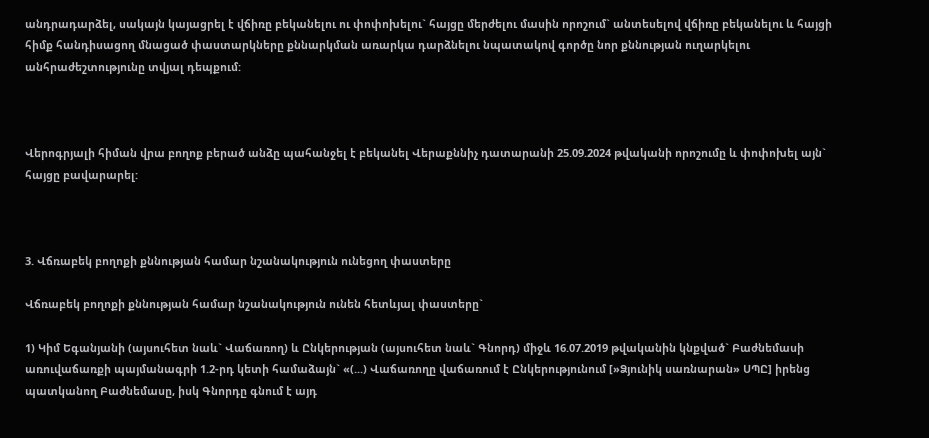անդրադարձել, սակայն կայացրել է վճիռը բեկանելու ու փոփոխելու` հայցը մերժելու մասին որոշում` անտեսելով վճիռը բեկանելու և հայցի հիմք հանդիսացող մնացած փաստարկները քննարկման առարկա դարձնելու նպատակով գործը նոր քննության ուղարկելու անհրաժեշտությունը տվյալ դեպքում:



Վերոգրյալի հիման վրա բողոք բերած անձը պահանջել է բեկանել Վերաքննիչ դատարանի 25.09.2024 թվականի որոշումը և փոփոխել այն` հայցը բավարարել:



3. Վճռաբեկ բողոքի քննության համար նշանակություն ունեցող փաստերը

Վճռաբեկ բողոքի քննության համար նշանակություն ունեն հետևյալ փաստերը`

1) Կիմ Եգանյանի (այսուհետ նաև` Վաճառող) և Ընկերության (այսուհետ նաև` Գնորդ) միջև 16.07.2019 թվականին կնքված` Բաժնեմասի առուվաճառքի պայմանագրի 1.2-րդ կետի համաձայն` «(...) Վաճառողը վաճառում է Ընկերությունում [»Ձյունիկ սառնարան» ՍՊԸ] իրենց պատկանող Բաժնեմասը, իսկ Գնորդը գնում է այդ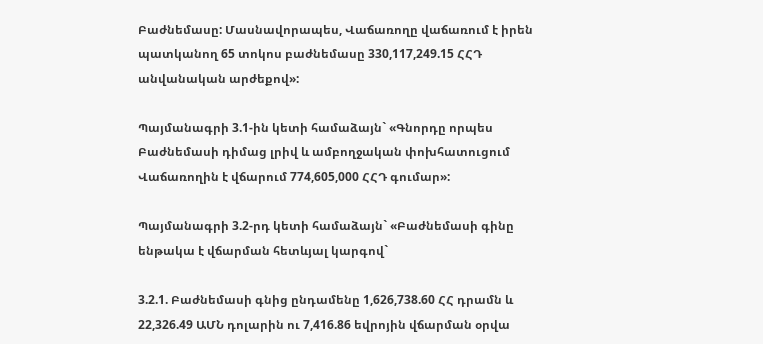Բաժնեմասը: Մասնավորապես, Վաճառողը վաճառում է իրեն պատկանող 65 տոկոս բաժնեմասը 330,117,249.15 ՀՀԴ անվանական արժեքով»:

Պայմանագրի 3.1-ին կետի համաձայն` «Գնորդը որպես Բաժնեմասի դիմաց լրիվ և ամբողջական փոխհատուցում Վաճառողին է վճարում 774,605,000 ՀՀԴ գումար»:

Պայմանագրի 3.2-րդ կետի համաձայն` «Բաժնեմասի գինը ենթակա է վճարման հետևյալ կարգով`

3.2.1. Բաժնեմասի գնից ընդամենը 1,626,738.60 ՀՀ դրամն և 22,326.49 ԱՄՆ դոլարին ու 7,416.86 եվրոյին վճարման օրվա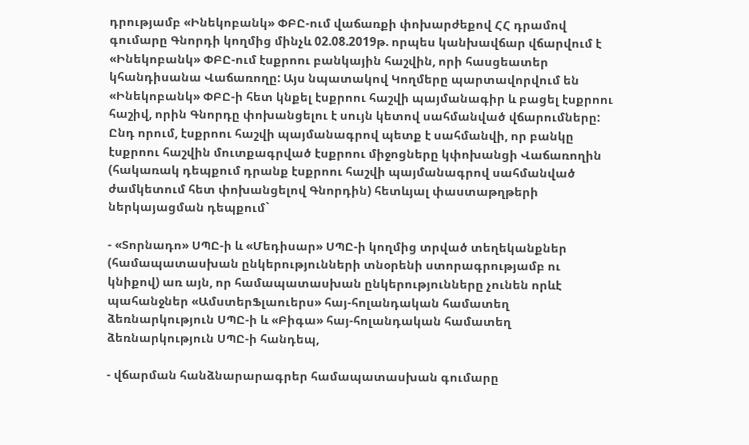դրությամբ «Ինեկոբանկ» ՓԲԸ-ում վաճառքի փոխարժեքով ՀՀ դրամով գումարը Գնորդի կողմից մինչև 02.08.2019թ. որպես կանխավճար վճարվում է «Ինեկոբանկ» ՓԲԸ-ում էսքրոու բանկային հաշվին, որի հասցեատեր կհանդիսանա Վաճառողը: Այս նպատակով Կողմերը պարտավորվում են «Ինեկոբանկ» ՓԲԸ-ի հետ կնքել էսքրոու հաշվի պայմանագիր և բացել էսքրոու հաշիվ, որին Գնորդը փոխանցելու է սույն կետով սահմանված վճարումները: Ընդ որում, էսքրոու հաշվի պայմանագրով պետք է սահմանվի, որ բանկը էսքրոու հաշվին մուտքագրված էսքրոու միջոցները կփոխանցի Վաճառողին (հակառակ դեպքում դրանք էսքրոու հաշվի պայմանագրով սահմանված ժամկետում հետ փոխանցելով Գնորդին) հետևյալ փաստաթղթերի ներկայացման դեպքում`

- «Տորնադո» ՍՊԸ-ի և «Մեդիսար» ՍՊԸ-ի կողմից տրված տեղեկանքներ (համապատասխան ընկերությունների տնօրենի ստորագրությամբ ու կնիքով) առ այն, որ համապատասխան ընկերությունները չունեն որևէ պահանջներ «ԱմստերՖլաուերս» հայ-հոլանդական համատեղ ձեռնարկություն ՍՊԸ-ի և «Բիգա» հայ-հոլանդական համատեղ ձեռնարկություն ՍՊԸ-ի հանդեպ,

- վճարման հանձնարարագրեր համապատասխան գումարը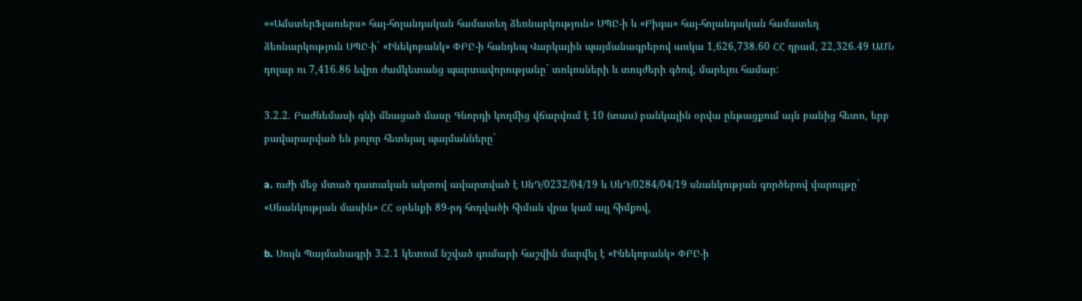««ԱմստերՖլաուերս» հայ-հոլանդական համատեղ ձեռնարկություն» ՍՊԸ-ի և «Բիգա» հայ-հոլանդական համատեղ ձեռնարկություն ՍՊԸ-ի` «Ինեկոբանկ» ՓԲԸ-ի հանդեպ Վարկային պայմանագրերով առկա 1,626,738.60 ՀՀ դրամ, 22,326.49 ԱՄՆ դոլար ու 7,416.86 եվրո ժամկետանց պարտավորությանը` տոկոսների և տույժերի գծով, մարելու համար:

3.2.2. Բաժնեմասի գնի մնացած մասը Գնորդի կողմից վճարվում է 10 (տաս) բանկային օրվա ընթացքում այն բանից հետո, երբ բավարարված են բոլոր հետևյալ պայմանները`

a. ուժի մեջ մտած դատական ակտով ավարտված է ՍնԴ/0232/04/19 և ՍնԴ/0284/04/19 սնանկության գործերով վարույթը` «Սնանկության մասին» ՀՀ օրենքի 89-րդ հոդվածի հիման վրա կամ այլ հիմքով,

b. Սույն Պայմանագրի 3.2.1 կետում նշված գումարի հաշվին մարվել է «Ինեկոբանկ» ՓԲԸ-ի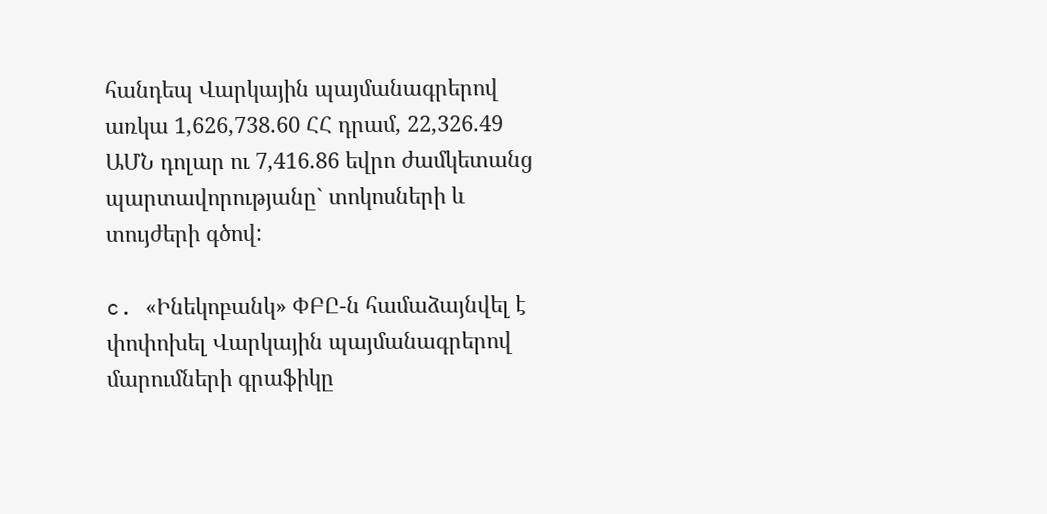հանդեպ Վարկային պայմանագրերով առկա 1,626,738.60 ՀՀ դրամ, 22,326.49 ԱՄՆ դոլար ու 7,416.86 եվրո ժամկետանց պարտավորությանը` տոկոսների և տույժերի գծով:

c. «Ինեկոբանկ» ՓԲԸ-ն համաձայնվել է փոփոխել Վարկային պայմանագրերով մարումների գրաֆիկը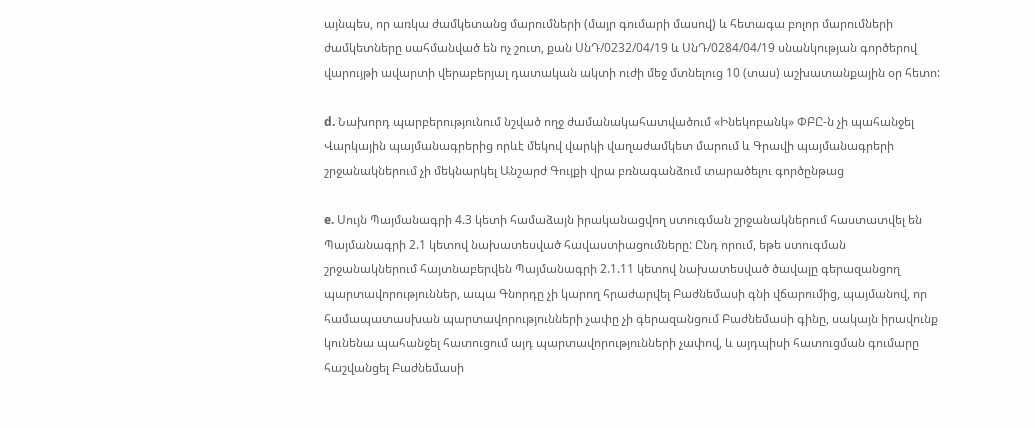այնպես, որ առկա ժամկետանց մարումների (մայր գումարի մասով) և հետագա բոլոր մարումների ժամկետները սահմանված են ոչ շուտ, քան ՍնԴ/0232/04/19 և ՍնԴ/0284/04/19 սնանկության գործերով վարույթի ավարտի վերաբերյալ դատական ակտի ուժի մեջ մտնելուց 10 (տաս) աշխատանքային օր հետո:

d. Նախորդ պարբերությունում նշված ողջ ժամանակահատվածում «Ինեկոբանկ» ՓԲԸ-ն չի պահանջել Վարկային պայմանագրերից որևէ մեկով վարկի վաղաժամկետ մարում և Գրավի պայմանագրերի շրջանակներում չի մեկնարկել Անշարժ Գույքի վրա բռնագանձում տարածելու գործընթաց

e. Սույն Պայմանագրի 4.3 կետի համաձայն իրականացվող ստուգման շրջանակներում հաստատվել են Պայմանագրի 2.1 կետով նախատեսված հավաստիացումները: Ընդ որում, եթե ստուգման շրջանակներում հայտնաբերվեն Պայմանագրի 2.1.11 կետով նախատեսված ծավալը գերազանցող պարտավորություններ, ապա Գնորդը չի կարող հրաժարվել Բաժնեմասի գնի վճարումից, պայմանով, որ համապատասխան պարտավորությունների չափը չի գերազանցում Բաժնեմասի գինը, սակայն իրավունք կունենա պահանջել հատուցում այդ պարտավորությունների չափով, և այդպիսի հատուցման գումարը հաշվանցել Բաժնեմասի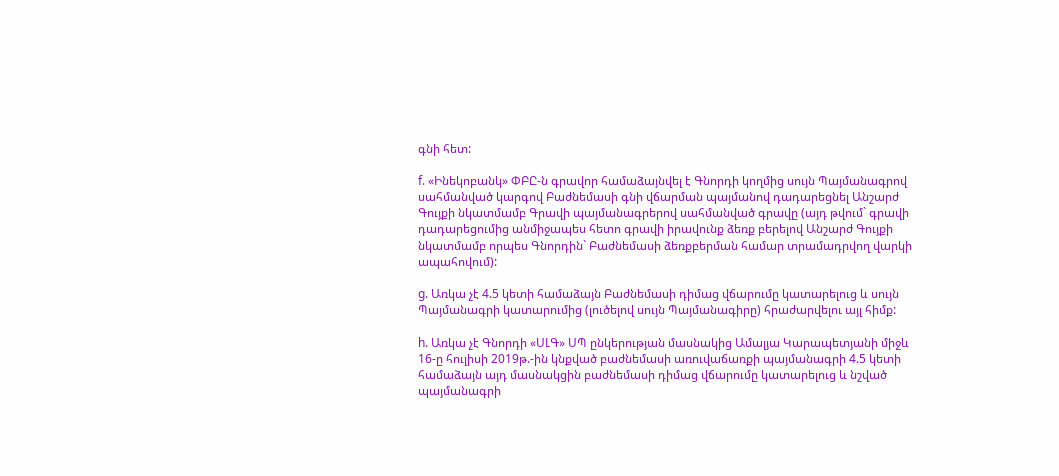գնի հետ:

f. «Ինեկոբանկ» ՓԲԸ-ն գրավոր համաձայնվել է Գնորդի կողմից սույն Պայմանագրով սահմանված կարգով Բաժնեմասի գնի վճարման պայմանով դադարեցնել Անշարժ Գույքի նկատմամբ Գրավի պայմանագրերով սահմանված գրավը (այդ թվում` գրավի դադարեցումից անմիջապես հետո գրավի իրավունք ձեռք բերելով Անշարժ Գույքի նկատմամբ որպես Գնորդին` Բաժնեմասի ձեռքբերման համար տրամադրվող վարկի ապահովում):

g. Առկա չէ 4.5 կետի համաձայն Բաժնեմասի դիմաց վճարումը կատարելուց և սույն Պայմանագրի կատարումից (լուծելով սույն Պայմանագիրը) հրաժարվելու այլ հիմք:

h. Առկա չէ Գնորդի «ՍԼԳ» ՍՊ ընկերության մասնակից Ամալյա Կարապետյանի միջև 16-ը հուլիսի 2019թ.-ին կնքված բաժնեմասի առուվաճառքի պայմանագրի 4.5 կետի համաձայն այդ մասնակցին բաժնեմասի դիմաց վճարումը կատարելուց և նշված պայմանագրի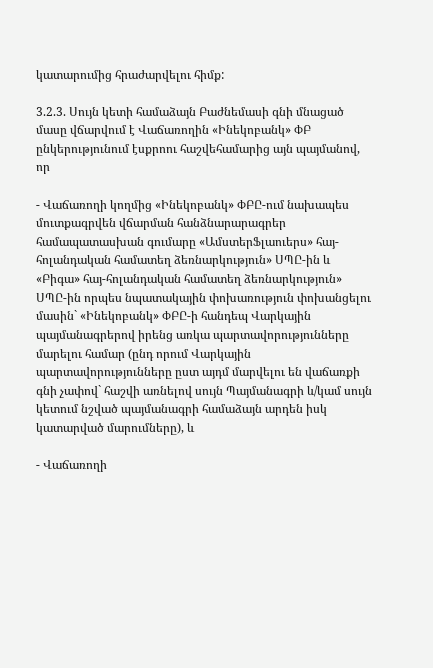կատարումից հրաժարվելու հիմք:

3.2.3. Սույն կետի համաձայն Բաժնեմասի գնի մնացած մասը վճարվում է Վաճառողին «Ինեկոբանկ» ՓԲ ընկերությունում էսքրոու հաշվեհամարից այն պայմանով, որ

- Վաճառողի կողմից «Ինեկոբանկ» ՓԲԸ-ում նախապես մուտքագրվեն վճարման հանձնարարագրեր համապատասխան գումարը «ԱմստերՖլաուերս» հայ-հոլանդական համատեղ ձեռնարկություն» ՍՊԸ-ին և «Բիգա» հայ-հոլանդական համատեղ ձեռնարկություն» ՍՊԸ-ին որպես նպատակային փոխառություն փոխանցելու մասին` «Ինեկոբանկ» ՓԲԸ-ի հանդեպ Վարկային պայմանագրերով իրենց առկա պարտավորությունները մարելու համար (ընդ որում Վարկային պարտավորությունները ըստ այդմ մարվելու են վաճառքի գնի չափով` հաշվի առնելով սույն Պայմանագրի և/կամ սույն կետում նշված պայմանագրի համաձայն արդեն իսկ կատարված մարումները), և

- Վաճառողի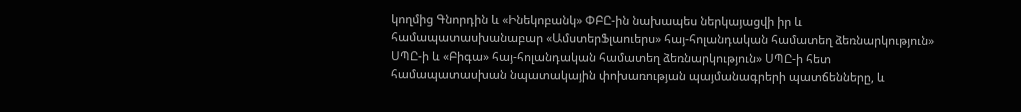կողմից Գնորդին և «Ինեկոբանկ» ՓԲԸ-ին նախապես ներկայացվի իր և համապատասխանաբար «ԱմստերՖլաուերս» հայ-հոլանդական համատեղ ձեռնարկություն» ՍՊԸ-ի և «Բիգա» հայ-հոլանդական համատեղ ձեռնարկություն» ՍՊԸ-ի հետ համապատասխան նպատակային փոխառության պայմանագրերի պատճենները, և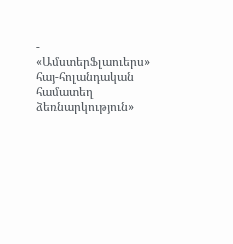- «ԱմստերՖլաուերս» հայ-հոլանդական համատեղ ձեռնարկություն»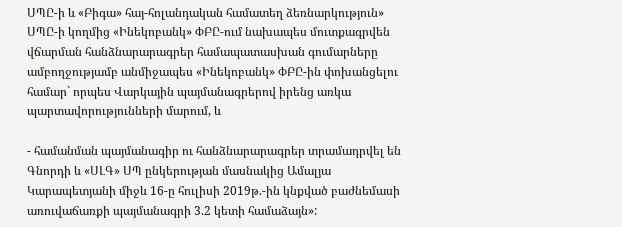ՍՊԸ-ի և «Բիգա» հայ-հոլանդական համատեղ ձեռնարկություն» ՍՊԸ-ի կողմից «Ինեկոբանկ» ՓԲԸ-ում նախապես մուտքագրվեն վճարման հանձնարարագրեր համապատասխան գումարները ամբողջությամբ անմիջապես «Ինեկոբանկ» ՓԲԸ-ին փոխանցելու համար` որպես Վարկային պայմանագրերով իրենց առկա պարտավորությունների մարում, և

- համանման պայմանագիր ու հանձնարարագրեր տրամադրվել են Գնորդի և «ՍԼԳ» ՍՊ ընկերության մասնակից Ամալյա Կարապետյանի միջև 16-ը հուլիսի 2019թ.-ին կնքված բաժնեմասի առուվաճառքի պայմանագրի 3.2 կետի համաձայն»: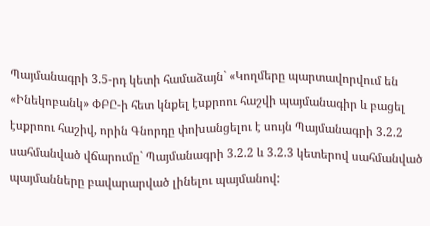Պայմանագրի 3.5-րդ կետի համաձայն` «Կողմերը պարտավորվում են «Ինեկոբանկ» ՓԲԸ-ի հետ կնքել էսքրոու հաշվի պայմանագիր և բացել էսքրոու հաշիվ, որին Գնորդը փոխանցելու է սույն Պայմանագրի 3.2.2 սահմանված վճարումը` Պայմանագրի 3.2.2 և 3.2.3 կետերով սահմանված պայմանները բավարարված լինելու պայմանով: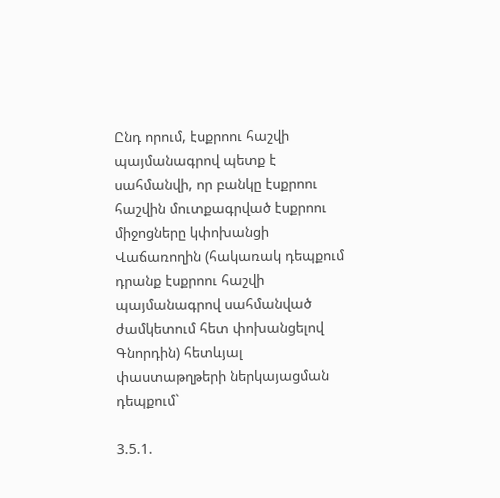Ընդ որում, էսքրոու հաշվի պայմանագրով պետք է սահմանվի, որ բանկը էսքրոու հաշվին մուտքագրված էսքրոու միջոցները կփոխանցի Վաճառողին (հակառակ դեպքում դրանք էսքրոու հաշվի պայմանագրով սահմանված ժամկետում հետ փոխանցելով Գնորդին) հետևյալ փաստաթղթերի ներկայացման դեպքում`

3.5.1.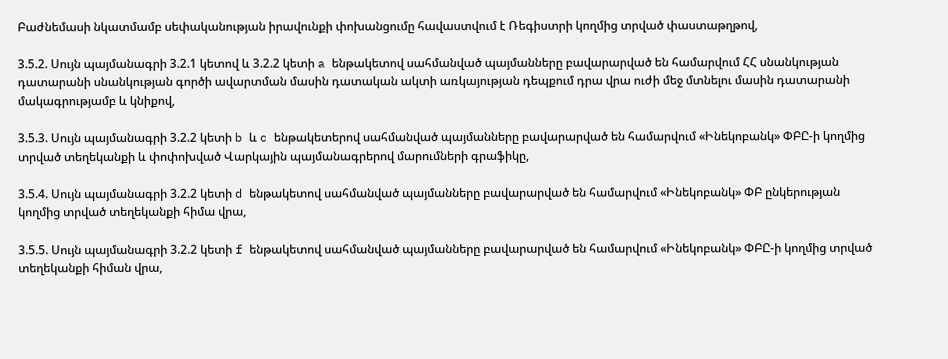Բաժնեմասի նկատմամբ սեփականության իրավունքի փոխանցումը հավաստվում է Ռեգիստրի կողմից տրված փաստաթղթով,

3.5.2. Սույն պայմանագրի 3.2.1 կետով և 3.2.2 կետի a ենթակետով սահմանված պայմանները բավարարված են համարվում ՀՀ սնանկության դատարանի սնանկության գործի ավարտման մասին դատական ակտի առկայության դեպքում դրա վրա ուժի մեջ մտնելու մասին դատարանի մակագրությամբ և կնիքով,

3.5.3. Սույն պայմանագրի 3.2.2 կետի b և c ենթակետերով սահմանված պայմանները բավարարված են համարվում «Ինեկոբանկ» ՓԲԸ-ի կողմից տրված տեղեկանքի և փոփոխված Վարկային պայմանագրերով մարումների գրաֆիկը,

3.5.4. Սույն պայմանագրի 3.2.2 կետի d ենթակետով սահմանված պայմանները բավարարված են համարվում «Ինեկոբանկ» ՓԲ ընկերության կողմից տրված տեղեկանքի հիմա վրա,

3.5.5. Սույն պայմանագրի 3.2.2 կետի f ենթակետով սահմանված պայմանները բավարարված են համարվում «Ինեկոբանկ» ՓԲԸ-ի կողմից տրված տեղեկանքի հիման վրա,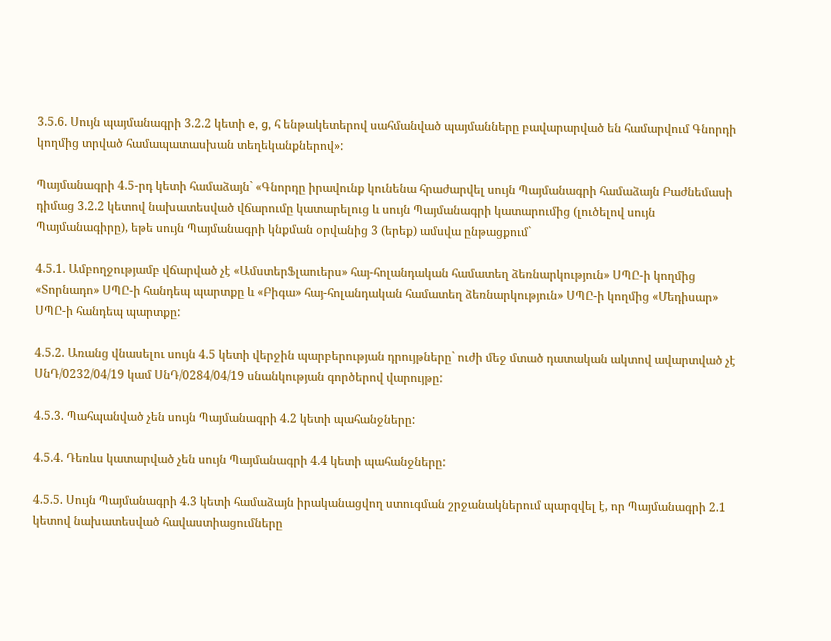3.5.6. Սույն պայմանագրի 3.2.2 կետի e, g, հ ենթակետերով սահմանված պայմանները բավարարված են համարվում Գնորդի կողմից տրված համապատասխան տեղեկանքներով»:

Պայմանագրի 4.5-րդ կետի համաձայն` «Գնորդը իրավունք կունենա հրաժարվել սույն Պայմանագրի համաձայն Բաժնեմասի դիմաց 3.2.2 կետով նախատեսված վճարումը կատարելուց և սույն Պայմանագրի կատարումից (լուծելով սույն Պայմանագիրը), եթե սույն Պայմանագրի կնքման օրվանից 3 (երեք) ամսվա ընթացքում`

4.5.1. Ամբողջությամբ վճարված չէ «ԱմստերՖլաուերս» հայ-հոլանդական համատեղ ձեռնարկություն» ՍՊԸ-ի կողմից «Տորնադո» ՍՊԸ-ի հանդեպ պարտքը և «Բիգա» հայ-հոլանդական համատեղ ձեռնարկություն» ՍՊԸ-ի կողմից «Մեդիսար» ՍՊԸ-ի հանդեպ պարտքը:

4.5.2. Առանց վնասելու սույն 4.5 կետի վերջին պարբերության դրույթները` ուժի մեջ մտած դատական ակտով ավարտված չէ ՍնԴ/0232/04/19 կամ ՍնԴ/0284/04/19 սնանկության գործերով վարույթը:

4.5.3. Պահպանված չեն սույն Պայմանագրի 4.2 կետի պահանջները:

4.5.4. Դեռևս կատարված չեն սույն Պայմանագրի 4.4 կետի պահանջները:

4.5.5. Սույն Պայմանագրի 4.3 կետի համաձայն իրականացվող ստուգման շրջանակներում պարզվել է, որ Պայմանագրի 2.1 կետով նախատեսված հավաստիացումները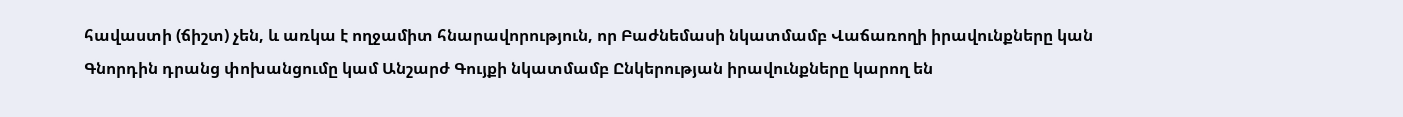հավաստի (ճիշտ) չեն, և առկա է ողջամիտ հնարավորություն, որ Բաժնեմասի նկատմամբ Վաճառողի իրավունքները կան Գնորդին դրանց փոխանցումը կամ Անշարժ Գույքի նկատմամբ Ընկերության իրավունքները կարող են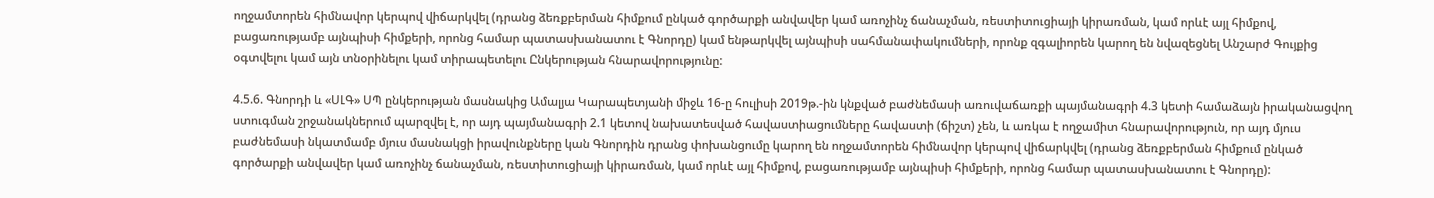ողջամտորեն հիմնավոր կերպով վիճարկվել (դրանց ձեռքբերման հիմքում ընկած գործարքի անվավեր կամ առոչինչ ճանաչման, ռեստիտուցիայի կիրառման, կամ որևէ այլ հիմքով, բացառությամբ այնպիսի հիմքերի, որոնց համար պատասխանատու է Գնորդը) կամ ենթարկվել այնպիսի սահմանափակումների, որոնք զգալիորեն կարող են նվազեցնել Անշարժ Գույքից օգտվելու կամ այն տնօրինելու կամ տիրապետելու Ընկերության հնարավորությունը:

4.5.6. Գնորդի և «ՍԼԳ» ՍՊ ընկերության մասնակից Ամալյա Կարապետյանի միջև 16-ը հուլիսի 2019թ.-ին կնքված բաժնեմասի առուվաճառքի պայմանագրի 4.3 կետի համաձայն իրականացվող ստուգման շրջանակներում պարզվել է, որ այդ պայմանագրի 2.1 կետով նախատեսված հավաստիացումները հավաստի (ճիշտ) չեն, և առկա է ողջամիտ հնարավորություն, որ այդ մյուս բաժնեմասի նկատմամբ մյուս մասնակցի իրավունքները կան Գնորդին դրանց փոխանցումը կարող են ողջամտորեն հիմնավոր կերպով վիճարկվել (դրանց ձեռքբերման հիմքում ընկած գործարքի անվավեր կամ առոչինչ ճանաչման, ռեստիտուցիայի կիրառման, կամ որևէ այլ հիմքով, բացառությամբ այնպիսի հիմքերի, որոնց համար պատասխանատու է Գնորդը):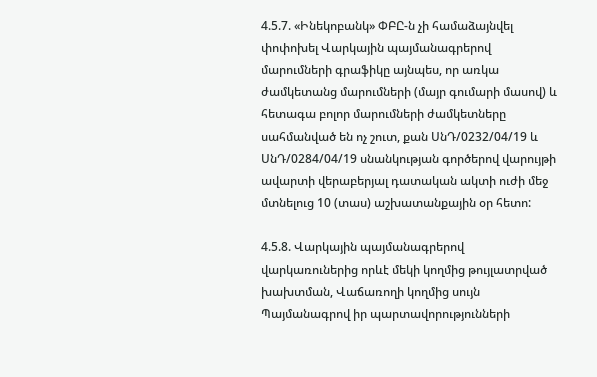4.5.7. «Ինեկոբանկ» ՓԲԸ-ն չի համաձայնվել փոփոխել Վարկային պայմանագրերով մարումների գրաֆիկը այնպես, որ առկա ժամկետանց մարումների (մայր գումարի մասով) և հետագա բոլոր մարումների ժամկետները սահմանված են ոչ շուտ, քան ՍնԴ/0232/04/19 և ՍնԴ/0284/04/19 սնանկության գործերով վարույթի ավարտի վերաբերյալ դատական ակտի ուժի մեջ մտնելուց 10 (տաս) աշխատանքային օր հետո:

4.5.8. Վարկային պայմանագրերով վարկառուներից որևէ մեկի կողմից թույլատրված խախտման, Վաճառողի կողմից սույն Պայմանագրով իր պարտավորությունների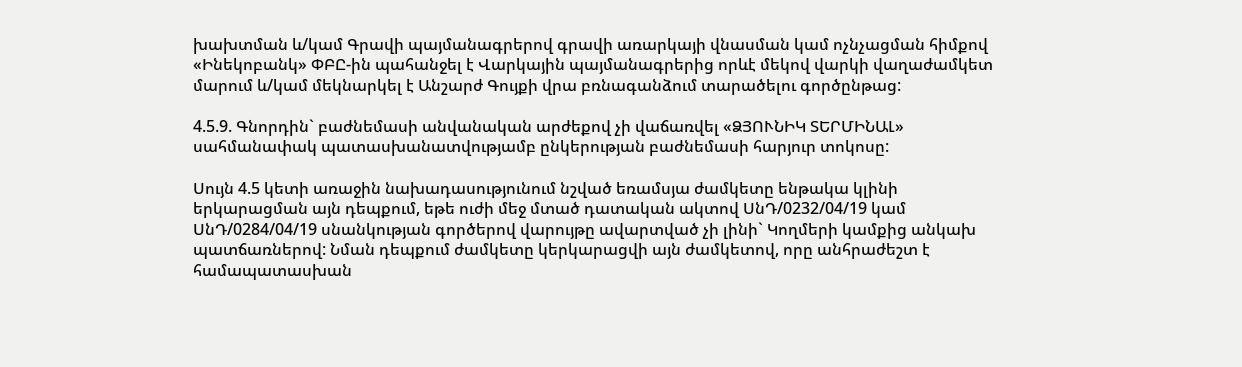խախտման և/կամ Գրավի պայմանագրերով գրավի առարկայի վնասման կամ ոչնչացման հիմքով «Ինեկոբանկ» ՓԲԸ-ին պահանջել է Վարկային պայմանագրերից որևէ մեկով վարկի վաղաժամկետ մարում և/կամ մեկնարկել է Անշարժ Գույքի վրա բռնագանձում տարածելու գործընթաց:

4.5.9. Գնորդին` բաժնեմասի անվանական արժեքով չի վաճառվել «ՁՅՈՒՆԻԿ ՏԵՐՄԻՆԱԼ» սահմանափակ պատասխանատվությամբ ընկերության բաժնեմասի հարյուր տոկոսը:

Սույն 4.5 կետի առաջին նախադասությունում նշված եռամսյա ժամկետը ենթակա կլինի երկարացման այն դեպքում, եթե ուժի մեջ մտած դատական ակտով ՍնԴ/0232/04/19 կամ ՍնԴ/0284/04/19 սնանկության գործերով վարույթը ավարտված չի լինի` Կողմերի կամքից անկախ պատճառներով: Նման դեպքում ժամկետը կերկարացվի այն ժամկետով, որը անհրաժեշտ է համապատասխան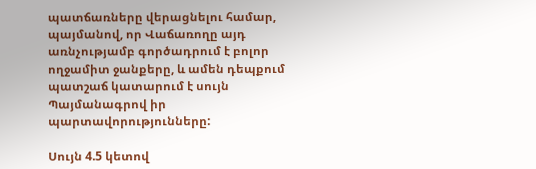պատճառները վերացնելու համար, պայմանով, որ Վաճառողը այդ առնչությամբ գործադրում է բոլոր ողջամիտ ջանքերը, և ամեն դեպքում պատշաճ կատարում է սույն Պայմանագրով իր պարտավորությունները:

Սույն 4.5 կետով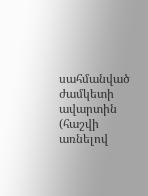սահմանված ժամկետի ավարտին (հաշվի առնելով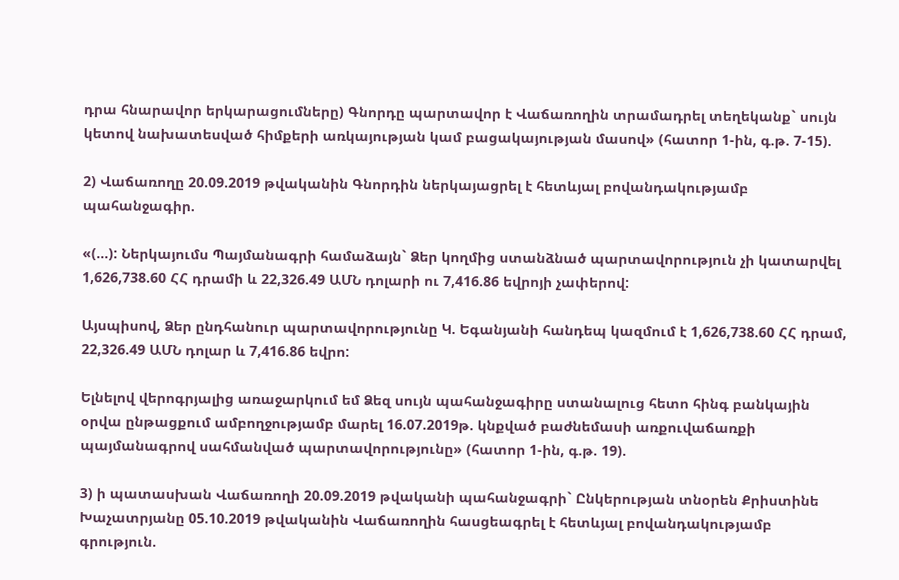դրա հնարավոր երկարացումները) Գնորդը պարտավոր է Վաճառողին տրամադրել տեղեկանք` սույն կետով նախատեսված հիմքերի առկայության կամ բացակայության մասով» (հատոր 1-ին, գ.թ. 7-15).

2) Վաճառողը 20.09.2019 թվականին Գնորդին ներկայացրել է հետևյալ բովանդակությամբ պահանջագիր.

«(...): Ներկայումս Պայմանագրի համաձայն` Ձեր կողմից ստանձնած պարտավորություն չի կատարվել 1,626,738.60 ՀՀ դրամի և 22,326.49 ԱՄՆ դոլարի ու 7,416.86 եվրոյի չափերով:

Այսպիսով, Ձեր ընդհանուր պարտավորությունը Կ. Եգանյանի հանդեպ կազմում է 1,626,738.60 ՀՀ դրամ, 22,326.49 ԱՄՆ դոլար և 7,416.86 եվրո:

Ելնելով վերոգրյալից առաջարկում եմ Ձեզ սույն պահանջագիրը ստանալուց հետո հինգ բանկային օրվա ընթացքում ամբողջությամբ մարել 16.07.2019թ. կնքված բաժնեմասի առքուվաճառքի պայմանագրով սահմանված պարտավորությունը» (հատոր 1-ին, գ.թ. 19).

3) ի պատասխան Վաճառողի 20.09.2019 թվականի պահանջագրի` Ընկերության տնօրեն Քրիստինե Խաչատրյանը 05.10.2019 թվականին Վաճառողին հասցեագրել է հետևյալ բովանդակությամբ գրություն.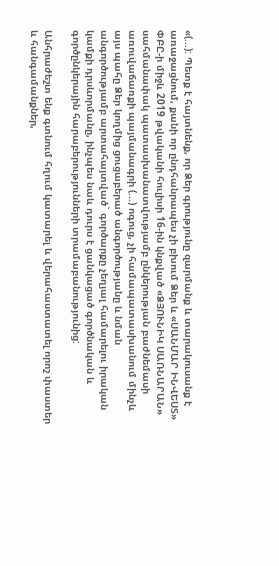«(...): Պետք է հայտնենք, որ Ձեր գրությունը զարմանք և տարակուսանք է առաջացնում, քանի որ ընդհանրապես չի բխում Ձեր և «ՍԱՆՄԱՐ ԻՆՎԵՍՏ» ՓԲԸ-ի միջև 2019 թվականի հուլիսի 16-ին կնքված «ՁՅՈՒՆԻԿ ՍԱՌՆԱՐԱՆ» սահմանափակ պատասխանատվությամբ ընկերության բաժնեմասի առուվաճառքի պայմանագրի (...) ոգուց, չի համապատասխանում մինչև այս պահը Ձեր կողմից ցուցաբերած անգործությանը և նման անգործությամբ արտահայտված` գործարքը չեղյալ համարելու իրական կամքի դրսևորմանը, ինչպես նաև դուրս է ցանկացած գործնական և գործընկերային հարաբերությունների տրամաբանությունից:

Անհրաժեշտ ենք գտնում հղում կատարել և վերահաստատել որոշ փաստեր և հանգամանքներ,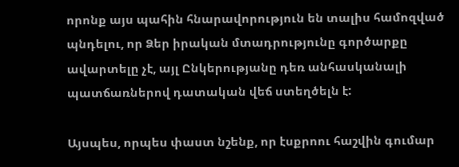որոնք այս պահին հնարավորություն են տալիս համոզված պնդելու, որ Ձեր իրական մտադրությունը գործարքը ավարտելը չէ, այլ Ընկերությանը դեռ անհասկանալի պատճառներով դատական վեճ ստեղծելն է:

Այսպես, որպես փաստ նշենք, որ էսքրոու հաշվին գումար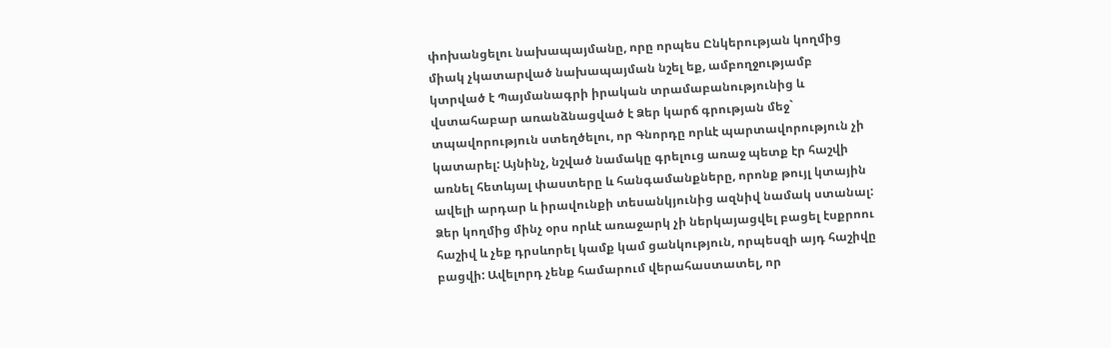փոխանցելու նախապայմանը, որը որպես Ընկերության կողմից միակ չկատարված նախապայման նշել եք, ամբողջությամբ կտրված է Պայմանագրի իրական տրամաբանությունից և վստահաբար առանձնացված է Ձեր կարճ գրության մեջ` տպավորություն ստեղծելու, որ Գնորդը որևէ պարտավորություն չի կատարել: Այնինչ, նշված նամակը գրելուց առաջ պետք էր հաշվի առնել հետևյալ փաստերը և հանգամանքները, որոնք թույլ կտային ավելի արդար և իրավունքի տեսանկյունից ազնիվ նամակ ստանալ: Ձեր կողմից մինչ օրս որևէ առաջարկ չի ներկայացվել բացել էսքրոու հաշիվ և չեք դրսևորել կամք կամ ցանկություն, որպեսզի այդ հաշիվը բացվի: Ավելորդ չենք համարում վերահաստատել, որ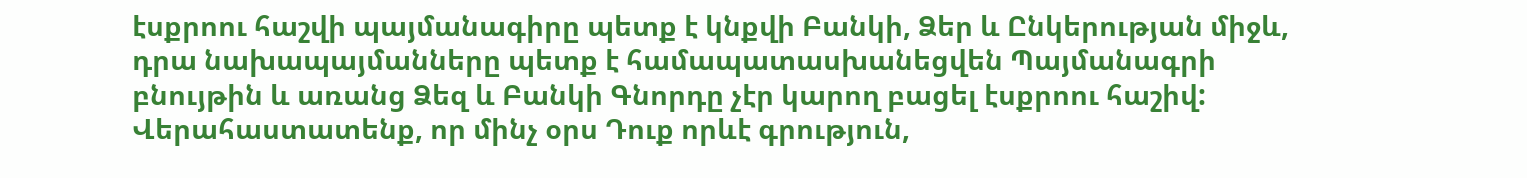էսքրոու հաշվի պայմանագիրը պետք է կնքվի Բանկի, Ձեր և Ընկերության միջև, դրա նախապայմանները պետք է համապատասխանեցվեն Պայմանագրի բնույթին և առանց Ձեզ և Բանկի Գնորդը չէր կարող բացել էսքրոու հաշիվ: Վերահաստատենք, որ մինչ օրս Դուք որևէ գրություն,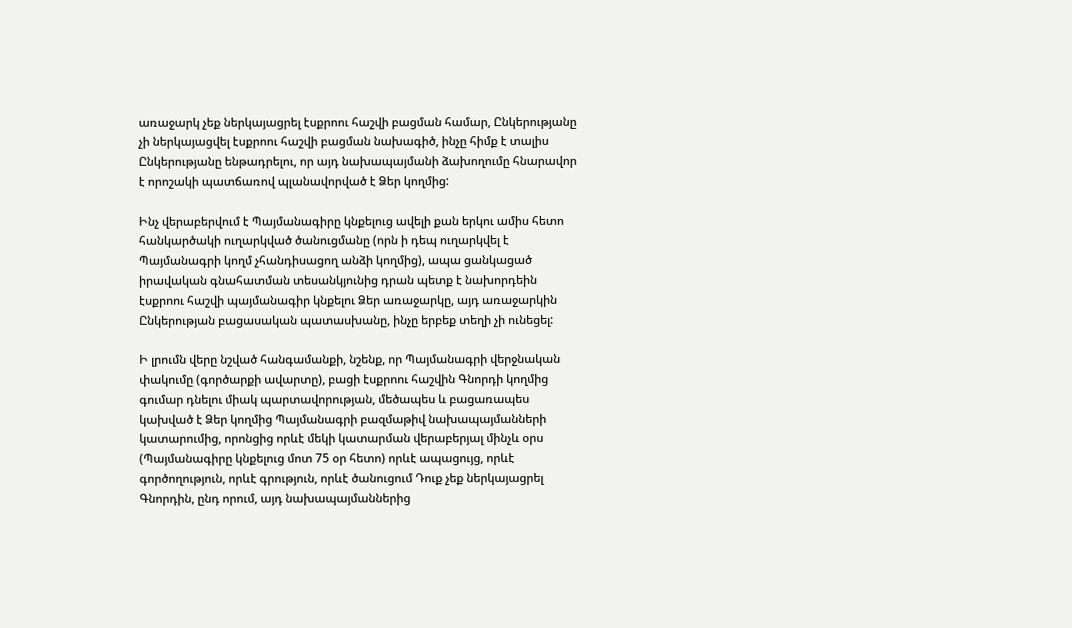առաջարկ չեք ներկայացրել էսքրոու հաշվի բացման համար, Ընկերությանը չի ներկայացվել էսքրոու հաշվի բացման նախագիծ, ինչը հիմք է տալիս Ընկերությանը ենթադրելու, որ այդ նախապայմանի ձախողումը հնարավոր է որոշակի պատճառով պլանավորված է Ձեր կողմից:

Ինչ վերաբերվում է Պայմանագիրը կնքելուց ավելի քան երկու ամիս հետո հանկարծակի ուղարկված ծանուցմանը (որն ի դեպ ուղարկվել է Պայմանագրի կողմ չհանդիսացող անձի կողմից), ապա ցանկացած իրավական գնահատման տեսանկյունից դրան պետք է նախորդեին էսքրոու հաշվի պայմանագիր կնքելու Ձեր առաջարկը, այդ առաջարկին Ընկերության բացասական պատասխանը, ինչը երբեք տեղի չի ունեցել:

Ի լրումն վերը նշված հանգամանքի, նշենք, որ Պայմանագրի վերջնական փակումը (գործարքի ավարտը), բացի էսքրոու հաշվին Գնորդի կողմից գումար դնելու միակ պարտավորության, մեծապես և բացառապես կախված է Ձեր կողմից Պայմանագրի բազմաթիվ նախապայմանների կատարումից, որոնցից որևէ մեկի կատարման վերաբերյալ մինչև օրս (Պայմանագիրը կնքելուց մոտ 75 օր հետո) որևէ ապացույց, որևէ գործողություն, որևէ գրություն, որևէ ծանուցում Դուք չեք ներկայացրել Գնորդին, ընդ որում, այդ նախապայմաններից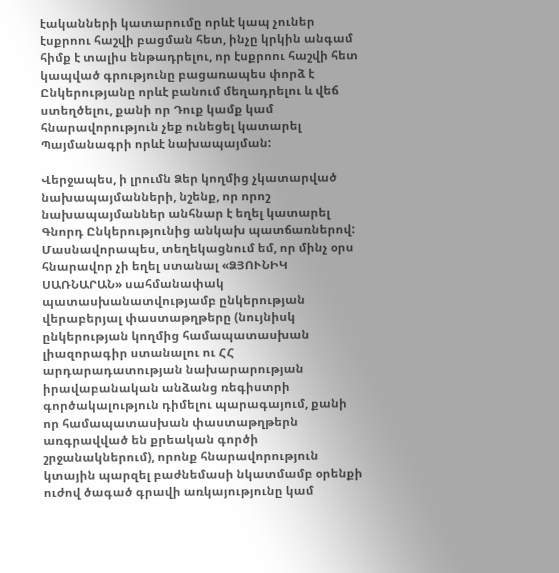էականների կատարումը որևէ կապ չուներ էսքրոու հաշվի բացման հետ, ինչը կրկին անգամ հիմք է տալիս ենթադրելու, որ էսքրոու հաշվի հետ կապված գրությունը բացառապես փորձ է Ընկերությանը որևէ բանում մեղադրելու և վեճ ստեղծելու, քանի որ Դուք կամք կամ հնարավորություն չեք ունեցել կատարել Պայմանագրի որևէ նախապայման:

Վերջապես, ի լրումն Ձեր կողմից չկատարված նախապայմանների, նշենք, որ որոշ նախապայմաններ անհնար է եղել կատարել Գնորդ Ընկերությունից անկախ պատճառներով: Մասնավորապես, տեղեկացնում եմ, որ մինչ օրս հնարավոր չի եղել ստանալ «ՁՅՈՒՆԻԿ ՍԱՌՆԱՐԱՆ» սահմանափակ պատասխանատվությամբ ընկերության վերաբերյալ փաստաթղթերը (նույնիսկ ընկերության կողմից համապատասխան լիազորագիր ստանալու ու ՀՀ արդարադատության նախարարության իրավաբանական անձանց ռեգիստրի գործակալություն դիմելու պարագայում, քանի որ համապատասխան փաստաթղթերն առգրավված են քրեական գործի շրջանակներում), որոնք հնարավորություն կտային պարզել բաժնեմասի նկատմամբ օրենքի ուժով ծագած գրավի առկայությունը կամ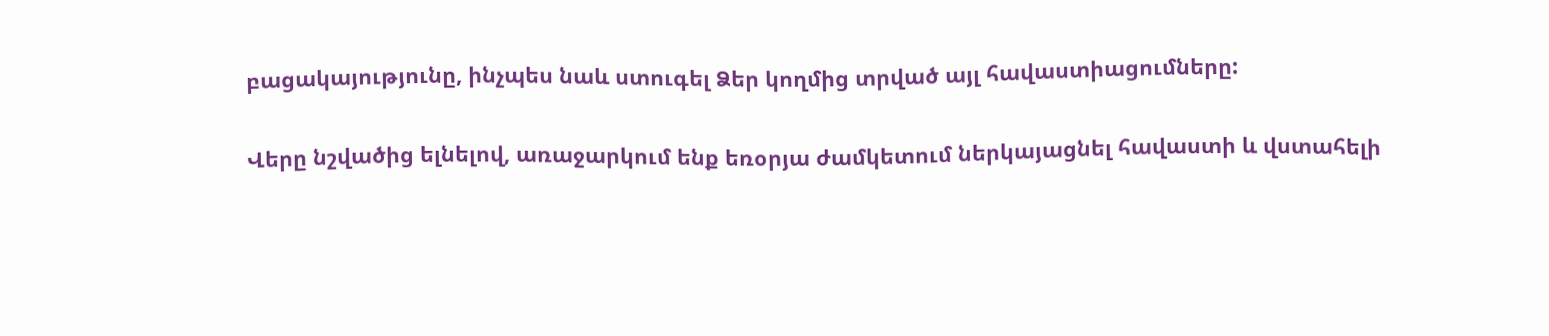բացակայությունը, ինչպես նաև ստուգել Ձեր կողմից տրված այլ հավաստիացումները:

Վերը նշվածից ելնելով, առաջարկում ենք եռօրյա ժամկետում ներկայացնել հավաստի և վստահելի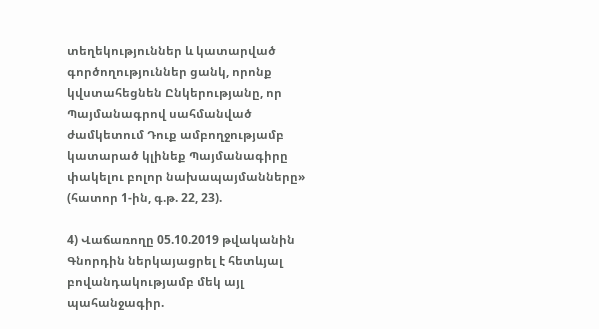տեղեկություններ և կատարված գործողություններ ցանկ, որոնք կվստահեցնեն Ընկերությանը, որ Պայմանագրով սահմանված ժամկետում Դուք ամբողջությամբ կատարած կլինեք Պայմանագիրը փակելու բոլոր նախապայմանները» (հատոր 1-ին, գ.թ. 22, 23).

4) Վաճառողը 05.10.2019 թվականին Գնորդին ներկայացրել է հետևյալ բովանդակությամբ մեկ այլ պահանջագիր.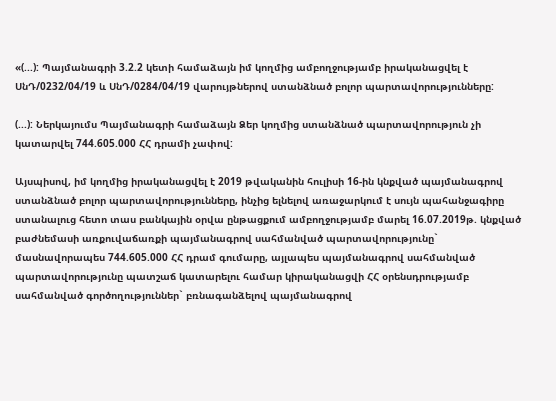«(...): Պայմանագրի 3.2.2 կետի համաձայն իմ կողմից ամբողջությամբ իրականացվել է ՍնԴ/0232/04/19 և ՍնԴ/0284/04/19 վարույթներով ստանձնած բոլոր պարտավորությունները:

(...): Ներկայումս Պայմանագրի համաձայն Ձեր կողմից ստանձնած պարտավորություն չի կատարվել 744.605.000 ՀՀ դրամի չափով:

Այսպիսով, իմ կողմից իրականացվել է 2019 թվականին հուլիսի 16-ին կնքված պայմանագրով ստանձնած բոլոր պարտավորությունները, ինչից ելնելով առաջարկում է սույն պահանջագիրը ստանալուց հետո տաս բանկային օրվա ընթացքում ամբողջությամբ մարել 16.07.2019թ. կնքված բաժնեմասի առքուվաճառքի պայմանագրով սահմանված պարտավորությունը` մասնավորապես 744.605.000 ՀՀ դրամ գումարը, այլապես պայմանագրով սահմանված պարտավորությունը պատշաճ կատարելու համար կիրականացվի ՀՀ օրենսդրությամբ սահմանված գործողություններ` բռնագանձելով պայմանագրով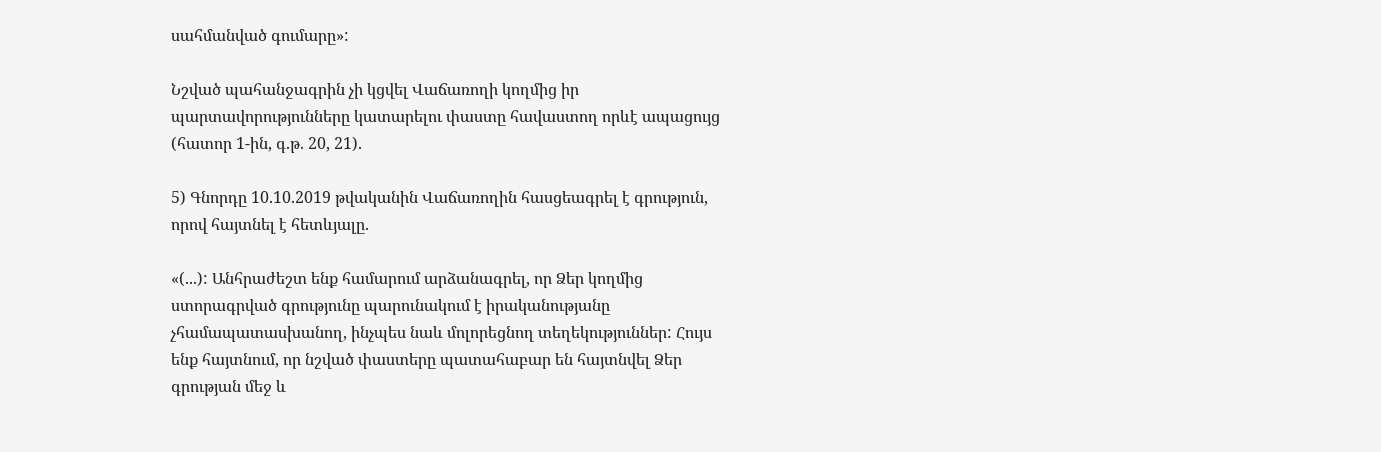սահմանված գումարը»:

Նշված պահանջագրին չի կցվել Վաճառողի կողմից իր պարտավորությունները կատարելու փաստը հավաստող որևէ ապացույց (հատոր 1-ին, գ.թ. 20, 21).

5) Գնորդը 10.10.2019 թվականին Վաճառողին հասցեագրել է գրություն, որով հայտնել է հետևյալը.

«(...): Անհրաժեշտ ենք համարում արձանագրել, որ Ձեր կողմից ստորագրված գրությունը պարունակում է իրականությանը չհամապատասխանող, ինչպես նաև մոլորեցնող տեղեկություններ: Հույս ենք հայտնում, որ նշված փաստերը պատահաբար են հայտնվել Ձեր գրության մեջ և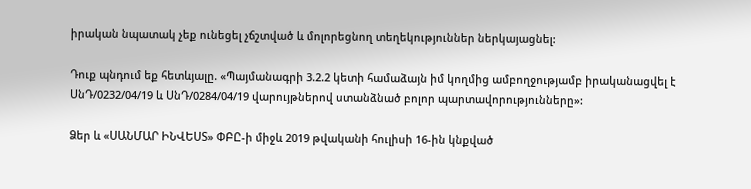իրական նպատակ չեք ունեցել չճշտված և մոլորեցնող տեղեկություններ ներկայացնել:

Դուք պնդում եք հետևյալը. «Պայմանագրի 3.2.2 կետի համաձայն իմ կողմից ամբողջությամբ իրականացվել է ՍնԴ/0232/04/19 և ՍնԴ/0284/04/19 վարույթներով ստանձնած բոլոր պարտավորությունները»:

Ձեր և «ՍԱՆՄԱՐ ԻՆՎԵՍՏ» ՓԲԸ-ի միջև 2019 թվականի հուլիսի 16-ին կնքված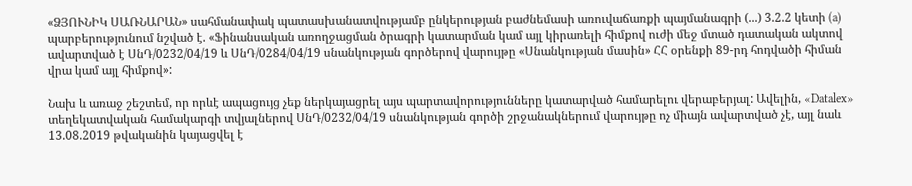«ՁՅՈՒՆԻԿ ՍԱՌՆԱՐԱՆ» սահմանափակ պատասխանատվությամբ ընկերության բաժնեմասի առուվաճառքի պայմանագրի (...) 3.2.2 կետի (a) պարբերությունում նշված է. «Ֆինանսական առողջացման ծրագրի կատարման կամ այլ կիրառելի հիմքով ուժի մեջ մտած դատական ակտով ավարտված է ՍնԴ/0232/04/19 և ՍնԴ/0284/04/19 սնանկության գործերով վարույթը «Սնանկության մասին» ՀՀ օրենքի 89-րդ հոդվածի հիման վրա կամ այլ հիմքով»:

Նախ և առաջ շեշտեմ, որ որևէ ապացույց չեք ներկայացրել այս պարտավորությունները կատարված համարելու վերաբերյալ: Ավելին, «Datalex» տեղեկատվական համակարգի տվյալներով ՍնԴ/0232/04/19 սնանկության գործի շրջանակներում վարույթը ոչ միայն ավարտված չէ, այլ նաև 13.08.2019 թվականին կայացվել է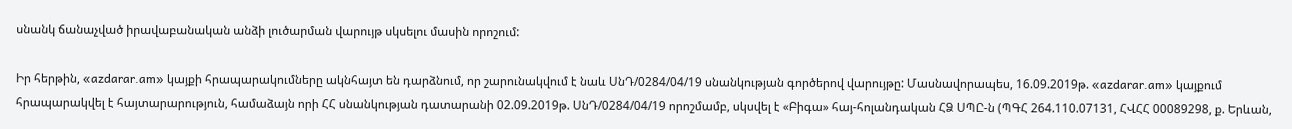սնանկ ճանաչված իրավաբանական անձի լուծարման վարույթ սկսելու մասին որոշում:

Իր հերթին, «azdarar.am» կայքի հրապարակումները ակնհայտ են դարձնում, որ շարունակվում է նաև ՍնԴ/0284/04/19 սնանկության գործերով վարույթը: Մասնավորապես, 16.09.2019թ. «azdarar.am» կայքում հրապարակվել է հայտարարություն, համաձայն որի ՀՀ սնանկության դատարանի 02.09.2019թ. ՍնԴ/0284/04/19 որոշմամբ, սկսվել է «Բիգա» հայ-հոլանդական ՀՁ ՍՊԸ-ն (ՊԳՀ 264.110.07131, ՀՎՀՀ 00089298, ք. Երևան,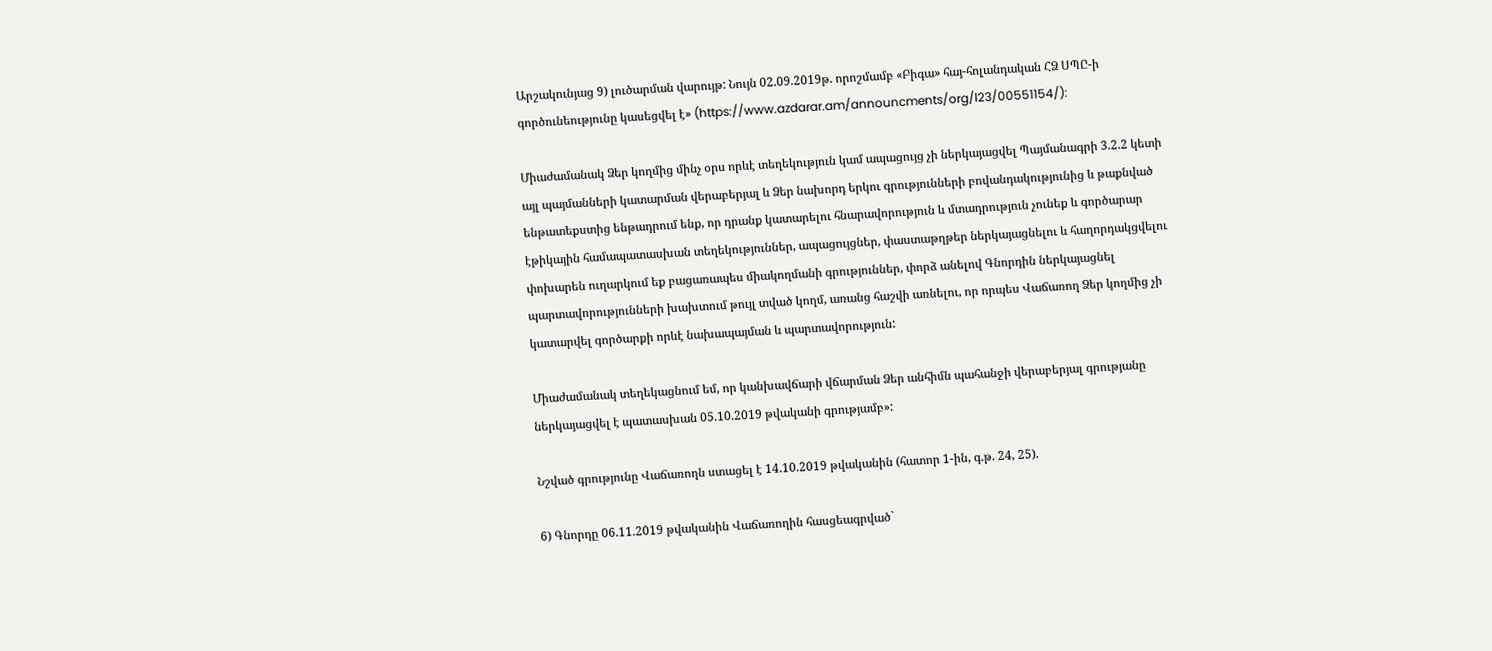Արշակունյաց 9) լուծարման վարույթ: Նույն 02.09.2019թ. որոշմամբ «Բիգա» հայ-հոլանդական ՀՁ ՍՊԸ-ի գործունեությունը կասեցվել է» (https://www.azdarar.am/announcments/org/l23/00551154/):

Միաժամանակ Ձեր կողմից մինչ օրս որևէ տեղեկություն կամ ապացույց չի ներկայացվել Պայմանագրի 3.2.2 կետի այլ պայմանների կատարման վերաբերյալ և Ձեր նախորդ երկու գրությունների բովանդակությունից և թաքնված ենթատեքստից ենթադրում ենք, որ դրանք կատարելու հնարավորություն և մտադրություն չունեք և գործարար էթիկային համապատասխան տեղեկություններ, ապացույցներ, փաստաթղթեր ներկայացնելու և հաղորդակցվելու փոխարեն ուղարկում եք բացառապես միակողմանի գրություններ, փորձ անելով Գնորդին ներկայացնել պարտավորությունների խախտում թույլ տված կողմ, առանց հաշվի առնելու, որ որպես Վաճառող Ձեր կողմից չի կատարվել գործարքի որևէ նախապայման և պարտավորություն:

Միաժամանակ տեղեկացնում եմ, որ կանխավճարի վճարման Ձեր անհիմն պահանջի վերաբերյալ գրությանը ներկայացվել է պատասխան 05.10.2019 թվականի գրությամբ»:

Նշված գրությունը Վաճառողն ստացել է 14.10.2019 թվականին (հատոր 1-ին, գ.թ. 24, 25).

6) Գնորդը 06.11.2019 թվականին Վաճառողին հասցեագրված`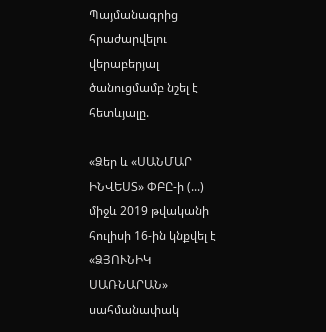Պայմանագրից հրաժարվելու վերաբերյալ ծանուցմամբ նշել է հետևյալը.

«Ձեր և «ՍԱՆՄԱՐ ԻՆՎԵՍՏ» ՓԲԸ-ի (...) միջև 2019 թվականի հուլիսի 16-ին կնքվել է «ՁՅՈՒՆԻԿ ՍԱՌՆԱՐԱՆ» սահմանափակ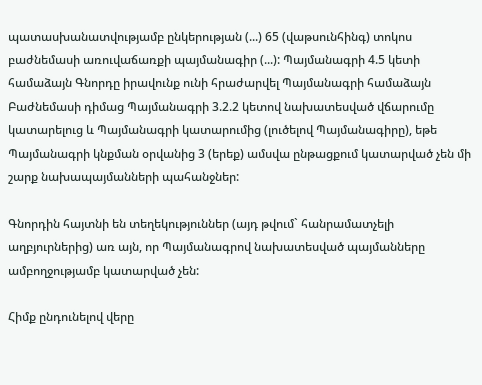պատասխանատվությամբ ընկերության (...) 65 (վաթսունհինգ) տոկոս բաժնեմասի առուվաճառքի պայմանագիր (...): Պայմանագրի 4.5 կետի համաձայն Գնորդը իրավունք ունի հրաժարվել Պայմանագրի համաձայն Բաժնեմասի դիմաց Պայմանագրի 3.2.2 կետով նախատեսված վճարումը կատարելուց և Պայմանագրի կատարումից (լուծելով Պայմանագիրը), եթե Պայմանագրի կնքման օրվանից 3 (երեք) ամսվա ընթացքում կատարված չեն մի շարք նախապայմանների պահանջներ:

Գնորդին հայտնի են տեղեկություններ (այդ թվում` հանրամատչելի աղբյուրներից) առ այն, որ Պայմանագրով նախատեսված պայմանները ամբողջությամբ կատարված չեն:

Հիմք ընդունելով վերը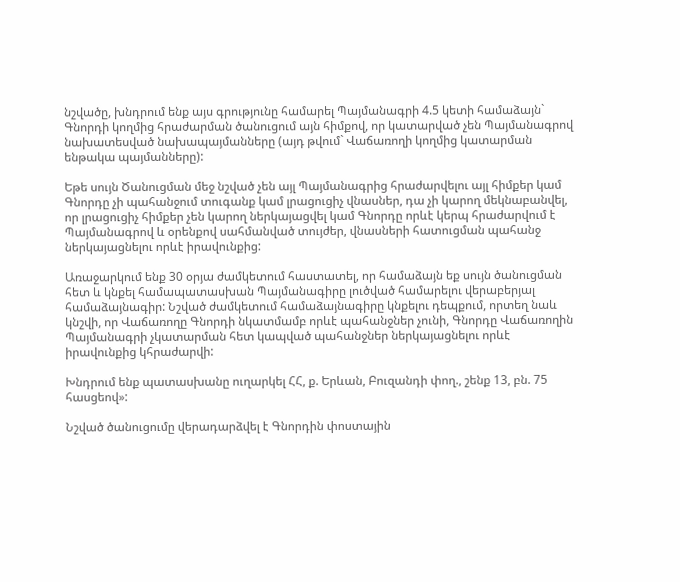նշվածը, խնդրում ենք այս գրությունը համարել Պայմանագրի 4.5 կետի համաձայն` Գնորդի կողմից հրաժարման ծանուցում այն հիմքով, որ կատարված չեն Պայմանագրով նախատեսված նախապայմանները (այդ թվում` Վաճառողի կողմից կատարման ենթակա պայմանները):

Եթե սույն Ծանուցման մեջ նշված չեն այլ Պայմանագրից հրաժարվելու այլ հիմքեր կամ Գնորդը չի պահանջում տուգանք կամ լրացուցիչ վնասներ, դա չի կարող մեկնաբանվել, որ լրացուցիչ հիմքեր չեն կարող ներկայացվել կամ Գնորդը որևէ կերպ հրաժարվում է Պայմանագրով և օրենքով սահմանված տույժեր, վնասների հատուցման պահանջ ներկայացնելու որևէ իրավունքից:

Առաջարկում ենք 30 օրյա ժամկետում հաստատել, որ համաձայն եք սույն ծանուցման հետ և կնքել համապատասխան Պայմանագիրը լուծված համարելու վերաբերյալ համաձայնագիր: Նշված ժամկետում համաձայնագիրը կնքելու դեպքում, որտեղ նաև կնշվի, որ Վաճառողը Գնորդի նկատմամբ որևէ պահանջներ չունի, Գնորդը Վաճառողին Պայմանագրի չկատարման հետ կապված պահանջներ ներկայացնելու որևէ իրավունքից կհրաժարվի:

Խնդրում ենք պատասխանը ուղարկել ՀՀ, ք. Երևան, Բուզանդի փող., շենք 13, բն. 75 հասցեով»:

Նշված ծանուցումը վերադարձվել է Գնորդին փոստային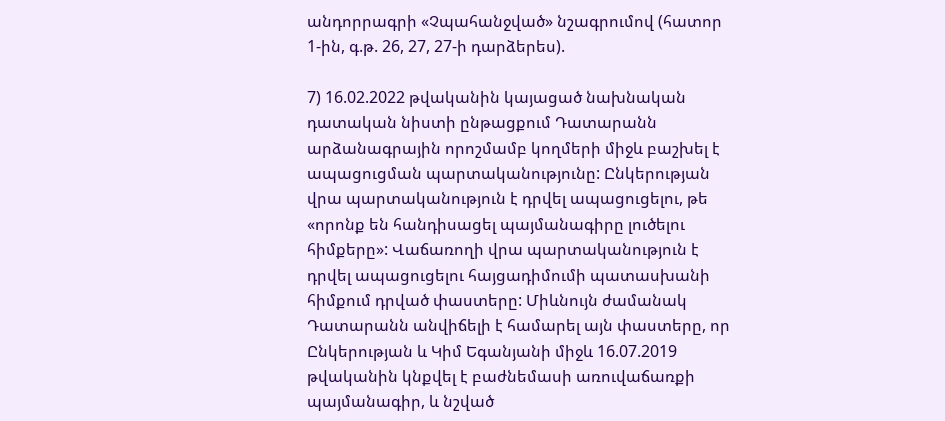անդորրագրի «Չպահանջված» նշագրումով (հատոր 1-ին, գ.թ. 26, 27, 27-ի դարձերես).

7) 16.02.2022 թվականին կայացած նախնական դատական նիստի ընթացքում Դատարանն արձանագրային որոշմամբ կողմերի միջև բաշխել է ապացուցման պարտականությունը: Ընկերության վրա պարտականություն է դրվել ապացուցելու, թե «որոնք են հանդիսացել պայմանագիրը լուծելու հիմքերը»: Վաճառողի վրա պարտականություն է դրվել ապացուցելու հայցադիմումի պատասխանի հիմքում դրված փաստերը: Միևնույն ժամանակ Դատարանն անվիճելի է համարել այն փաստերը, որ Ընկերության և Կիմ Եգանյանի միջև 16.07.2019 թվականին կնքվել է բաժնեմասի առուվաճառքի պայմանագիր, և նշված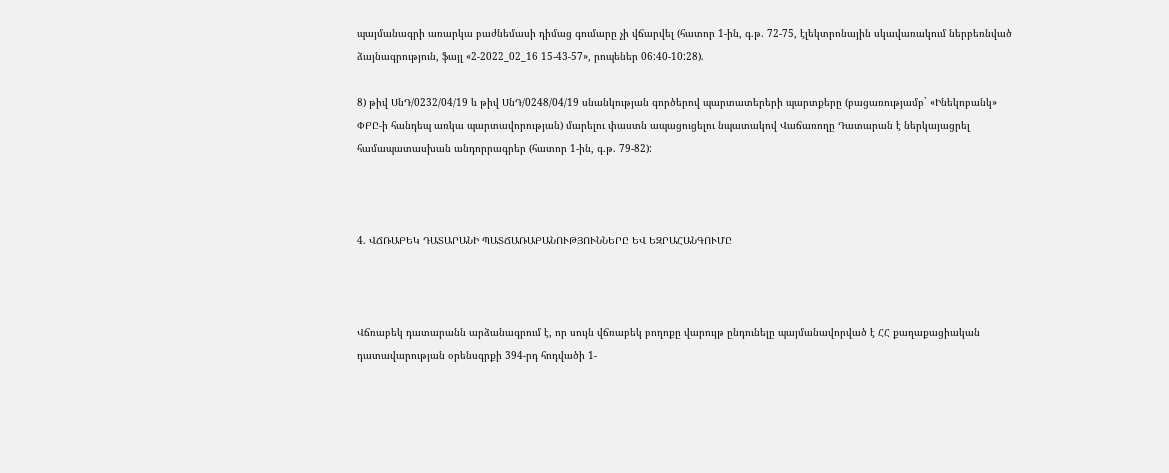պայմանագրի առարկա բաժնեմասի դիմաց գումարը չի վճարվել (հատոր 1-ին, գ.թ. 72-75, էլեկտրոնային սկավառակում ներբեռնված ձայնագրություն, ֆայլ «2-2022_02_16 15-43-57», րոպեներ 06:40-10:28).

8) թիվ ՍնԴ/0232/04/19 և թիվ ՍնԴ/0248/04/19 սնանկության գործերով պարտատերերի պարտքերը (բացառությամբ` «Ինեկոբանկ» ՓԲԸ-ի հանդեպ առկա պարտավորության) մարելու փաստն ապացուցելու նպատակով Վաճառողը Դատարան է ներկայացրել համապատասխան անդորրագրեր (հատոր 1-ին, գ.թ. 79-82):



4. ՎՃՌԱԲԵԿ ԴԱՏԱՐԱՆԻ ՊԱՏՃԱՌԱԲԱՆՈՒԹՅՈՒՆՆԵՐԸ ԵՎ ԵԶՐԱՀԱՆԳՈՒՄԸ



Վճռաբեկ դատարանն արձանագրում է, որ սույն վճռաբեկ բողոքը վարույթ ընդունելը պայմանավորված է ՀՀ քաղաքացիական դատավարության օրենսգրքի 394-րդ հոդվածի 1-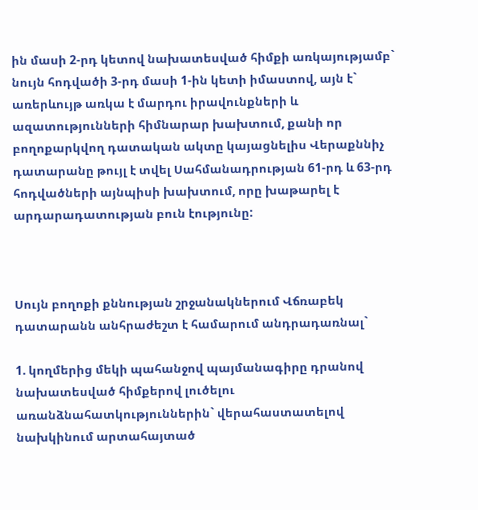ին մասի 2-րդ կետով նախատեսված հիմքի առկայությամբ` նույն հոդվածի 3-րդ մասի 1-ին կետի իմաստով, այն է` առերևույթ առկա է մարդու իրավունքների և ազատությունների հիմնարար խախտում, քանի որ բողոքարկվող դատական ակտը կայացնելիս Վերաքննիչ դատարանը թույլ է տվել Սահմանադրության 61-րդ և 63-րդ հոդվածների այնպիսի խախտում, որը խաթարել է արդարադատության բուն էությունը:



Սույն բողոքի քննության շրջանակներում Վճռաբեկ դատարանն անհրաժեշտ է համարում անդրադառնալ`

1. կողմերից մեկի պահանջով պայմանագիրը դրանով նախատեսված հիմքերով լուծելու առանձնահատկություններին` վերահաստատելով նախկինում արտահայտած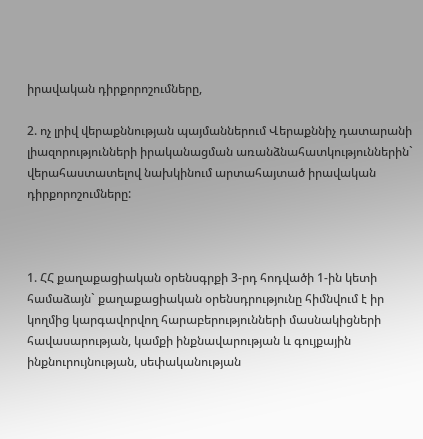իրավական դիրքորոշումները,

2. ոչ լրիվ վերաքննության պայմաններում Վերաքննիչ դատարանի լիազորությունների իրականացման առանձնահատկություններին` վերահաստատելով նախկինում արտահայտած իրավական դիրքորոշումները:



1. ՀՀ քաղաքացիական օրենսգրքի 3-րդ հոդվածի 1-ին կետի համաձայն` քաղաքացիական օրենսդրությունը հիմնվում է իր կողմից կարգավորվող հարաբերությունների մասնակիցների հավասարության, կամքի ինքնավարության և գույքային ինքնուրույնության, սեփականության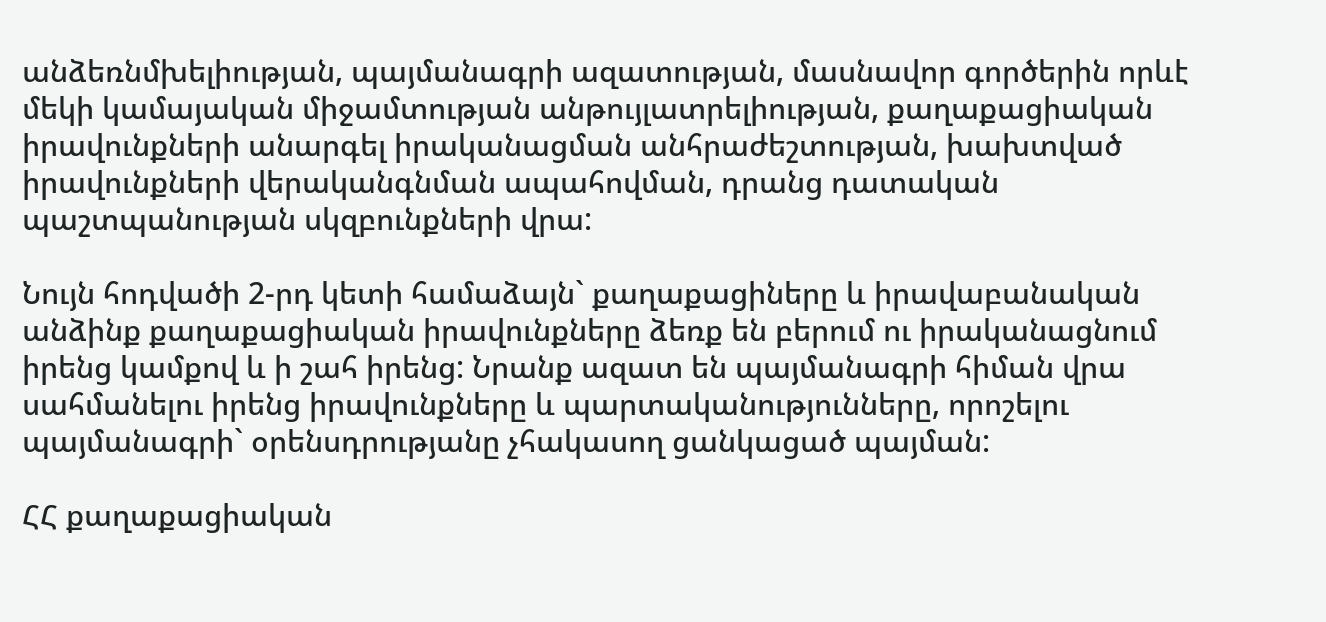անձեռնմխելիության, պայմանագրի ազատության, մասնավոր գործերին որևէ մեկի կամայական միջամտության անթույլատրելիության, քաղաքացիական իրավունքների անարգել իրականացման անհրաժեշտության, խախտված իրավունքների վերականգնման ապահովման, դրանց դատական պաշտպանության սկզբունքների վրա:

Նույն հոդվածի 2-րդ կետի համաձայն` քաղաքացիները և իրավաբանական անձինք քաղաքացիական իրավունքները ձեռք են բերում ու իրականացնում իրենց կամքով և ի շահ իրենց: Նրանք ազատ են պայմանագրի հիման վրա սահմանելու իրենց իրավունքները և պարտականությունները, որոշելու պայմանագրի` օրենսդրությանը չհակասող ցանկացած պայման:

ՀՀ քաղաքացիական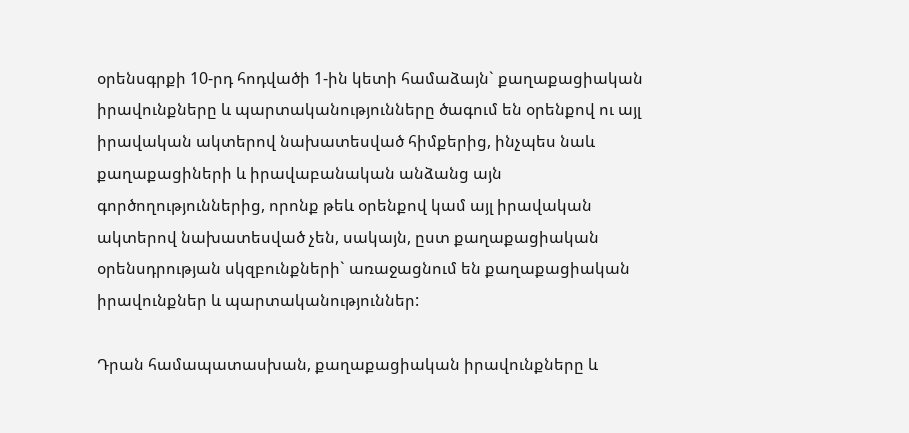օրենսգրքի 10-րդ հոդվածի 1-ին կետի համաձայն` քաղաքացիական իրավունքները և պարտականությունները ծագում են օրենքով ու այլ իրավական ակտերով նախատեսված հիմքերից, ինչպես նաև քաղաքացիների և իրավաբանական անձանց այն գործողություններից, որոնք թեև օրենքով կամ այլ իրավական ակտերով նախատեսված չեն, սակայն, ըստ քաղաքացիական օրենսդրության սկզբունքների` առաջացնում են քաղաքացիական իրավունքներ և պարտականություններ:

Դրան համապատասխան, քաղաքացիական իրավունքները և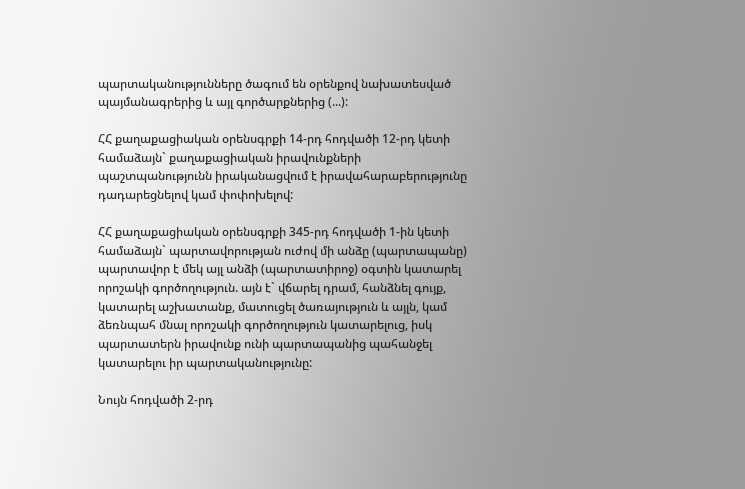պարտականությունները ծագում են օրենքով նախատեսված պայմանագրերից և այլ գործարքներից (...):

ՀՀ քաղաքացիական օրենսգրքի 14-րդ հոդվածի 12-րդ կետի համաձայն` քաղաքացիական իրավունքների պաշտպանությունն իրականացվում է իրավահարաբերությունը դադարեցնելով կամ փոփոխելով:

ՀՀ քաղաքացիական օրենսգրքի 345-րդ հոդվածի 1-ին կետի համաձայն` պարտավորության ուժով մի անձը (պարտապանը) պարտավոր է մեկ այլ անձի (պարտատիրոջ) օգտին կատարել որոշակի գործողություն. այն է` վճարել դրամ, հանձնել գույք, կատարել աշխատանք, մատուցել ծառայություն և այլն, կամ ձեռնպահ մնալ որոշակի գործողություն կատարելուց, իսկ պարտատերն իրավունք ունի պարտապանից պահանջել կատարելու իր պարտականությունը:

Նույն հոդվածի 2-րդ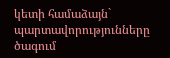կետի համաձայն` պարտավորությունները ծագում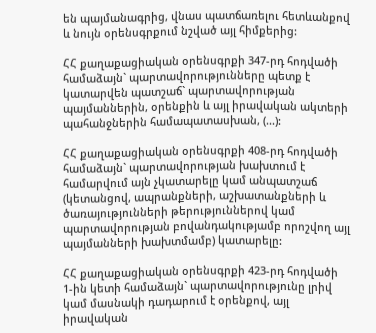են պայմանագրից, վնաս պատճառելու հետևանքով և նույն օրենսգրքում նշված այլ հիմքերից:

ՀՀ քաղաքացիական օրենսգրքի 347-րդ հոդվածի համաձայն` պարտավորությունները պետք է կատարվեն պատշաճ` պարտավորության պայմաններին, օրենքին և այլ իրավական ակտերի պահանջներին համապատասխան, (...):

ՀՀ քաղաքացիական օրենսգրքի 408-րդ հոդվածի համաձայն` պարտավորության խախտում է համարվում այն չկատարելը կամ անպատշաճ (կետանցով, ապրանքների, աշխատանքների և ծառայությունների թերություններով կամ պարտավորության բովանդակությամբ որոշվող այլ պայմանների խախտմամբ) կատարելը:

ՀՀ քաղաքացիական օրենսգրքի 423-րդ հոդվածի 1-ին կետի համաձայն` պարտավորությունը լրիվ կամ մասնակի դադարում է օրենքով, այլ իրավական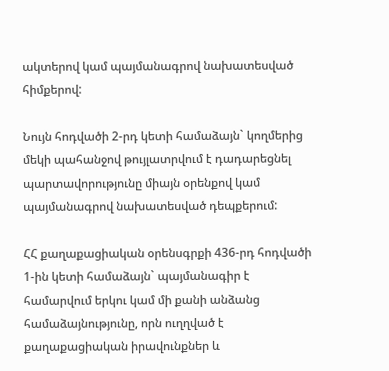ակտերով կամ պայմանագրով նախատեսված հիմքերով:

Նույն հոդվածի 2-րդ կետի համաձայն` կողմերից մեկի պահանջով թույլատրվում է դադարեցնել պարտավորությունը միայն օրենքով կամ պայմանագրով նախատեսված դեպքերում:

ՀՀ քաղաքացիական օրենսգրքի 436-րդ հոդվածի 1-ին կետի համաձայն` պայմանագիր է համարվում երկու կամ մի քանի անձանց համաձայնությունը, որն ուղղված է քաղաքացիական իրավունքներ և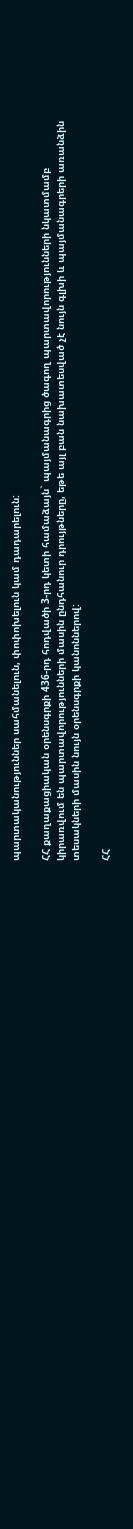պարտականություններ սահմանելուն, փոփոխելուն կամ դադարելուն:

ՀՀ քաղաքացիական օրենսգրքի 436-րդ հոդվածի 3-րդ կետի համաձայն` պայմանագրից ծագող պարտավորությունների նկատմամբ կիրառվում են պարտավորությունների մասին ընդհանուր դրույթները, եթե այլ բան նախատեսված չէ նույն գլխի և պայմանագրերի առանձին տեսակների մասին նույն օրենսգրքի կանոններով:

ՀՀ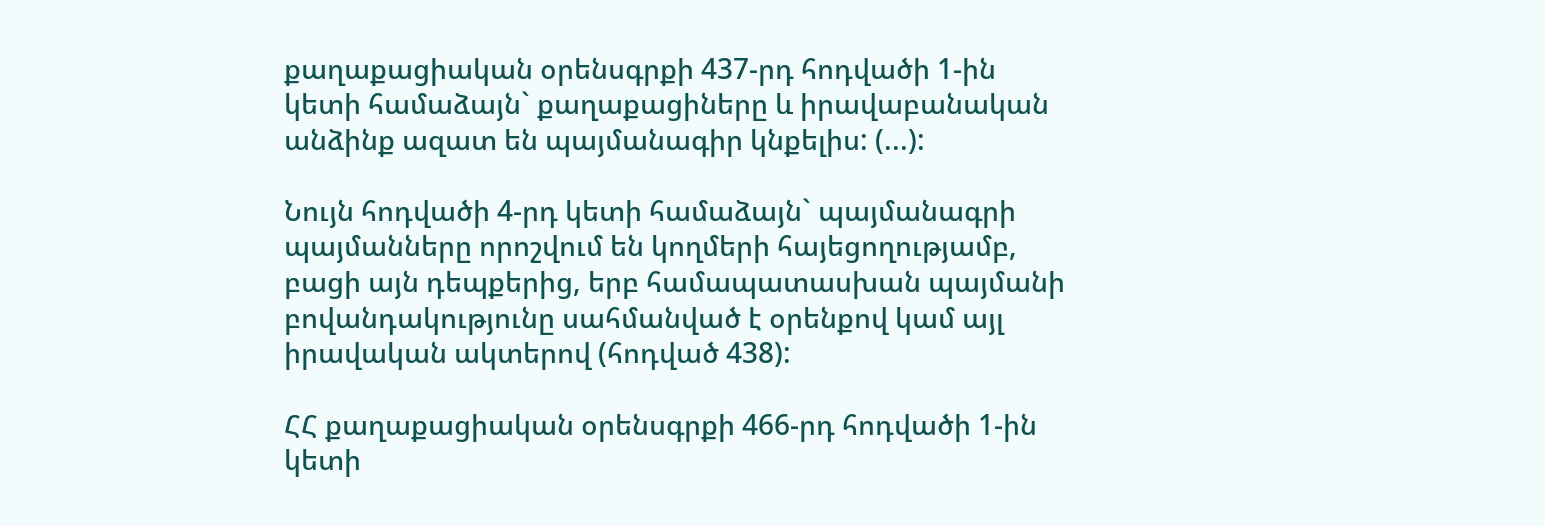քաղաքացիական օրենսգրքի 437-րդ հոդվածի 1-ին կետի համաձայն` քաղաքացիները և իրավաբանական անձինք ազատ են պայմանագիր կնքելիս: (...):

Նույն հոդվածի 4-րդ կետի համաձայն` պայմանագրի պայմանները որոշվում են կողմերի հայեցողությամբ, բացի այն դեպքերից, երբ համապատասխան պայմանի բովանդակությունը սահմանված է օրենքով կամ այլ իրավական ակտերով (հոդված 438):

ՀՀ քաղաքացիական օրենսգրքի 466-րդ հոդվածի 1-ին կետի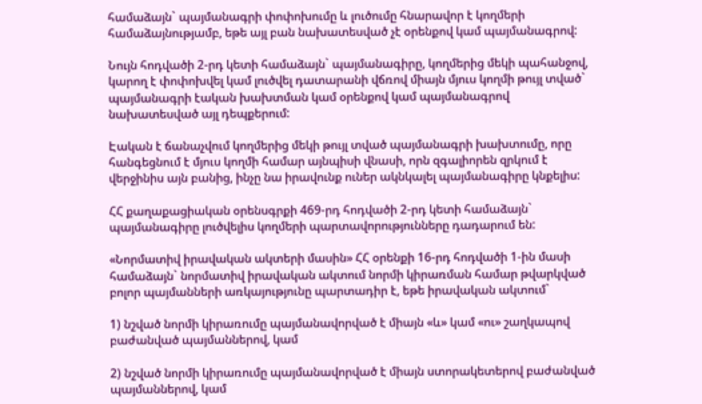համաձայն` պայմանագրի փոփոխումը և լուծումը հնարավոր է կողմերի համաձայնությամբ, եթե այլ բան նախատեսված չէ օրենքով կամ պայմանագրով:

Նույն հոդվածի 2-րդ կետի համաձայն` պայմանագիրը, կողմերից մեկի պահանջով, կարող է փոփոխվել կամ լուծվել դատարանի վճռով միայն մյուս կողմի թույլ տված` պայմանագրի էական խախտման կամ օրենքով կամ պայմանագրով նախատեսված այլ դեպքերում:

Էական է ճանաչվում կողմերից մեկի թույլ տված պայմանագրի խախտումը, որը հանգեցնում է մյուս կողմի համար այնպիսի վնասի, որն զգալիորեն զրկում է վերջինիս այն բանից, ինչը նա իրավունք ուներ ակնկալել պայմանագիրը կնքելիս:

ՀՀ քաղաքացիական օրենսգրքի 469-րդ հոդվածի 2-րդ կետի համաձայն` պայմանագիրը լուծվելիս կողմերի պարտավորությունները դադարում են:

«Նորմատիվ իրավական ակտերի մասին» ՀՀ օրենքի 16-րդ հոդվածի 1-ին մասի համաձայն` նորմատիվ իրավական ակտում նորմի կիրառման համար թվարկված բոլոր պայմանների առկայությունը պարտադիր է, եթե իրավական ակտում`

1) նշված նորմի կիրառումը պայմանավորված է միայն «և» կամ «ու» շաղկապով բաժանված պայմաններով, կամ

2) նշված նորմի կիրառումը պայմանավորված է միայն ստորակետերով բաժանված պայմաններով, կամ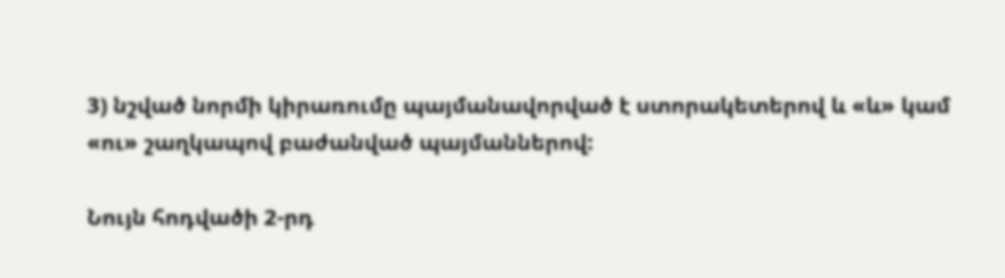3) նշված նորմի կիրառումը պայմանավորված է ստորակետերով և «և» կամ «ու» շաղկապով բաժանված պայմաններով:

Նույն հոդվածի 2-րդ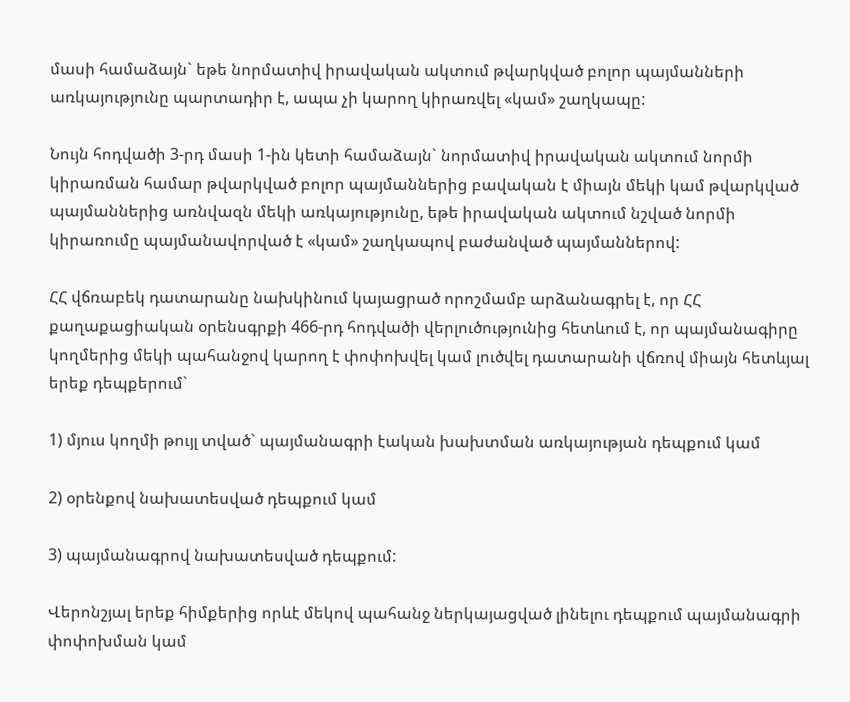մասի համաձայն` եթե նորմատիվ իրավական ակտում թվարկված բոլոր պայմանների առկայությունը պարտադիր է, ապա չի կարող կիրառվել «կամ» շաղկապը:

Նույն հոդվածի 3-րդ մասի 1-ին կետի համաձայն` նորմատիվ իրավական ակտում նորմի կիրառման համար թվարկված բոլոր պայմաններից բավական է միայն մեկի կամ թվարկված պայմաններից առնվազն մեկի առկայությունը, եթե իրավական ակտում նշված նորմի կիրառումը պայմանավորված է «կամ» շաղկապով բաժանված պայմաններով:

ՀՀ վճռաբեկ դատարանը նախկինում կայացրած որոշմամբ արձանագրել է, որ ՀՀ քաղաքացիական օրենսգրքի 466-րդ հոդվածի վերլուծությունից հետևում է, որ պայմանագիրը կողմերից մեկի պահանջով կարող է փոփոխվել կամ լուծվել դատարանի վճռով միայն հետևյալ երեք դեպքերում`

1) մյուս կողմի թույլ տված` պայմանագրի էական խախտման առկայության դեպքում կամ

2) օրենքով նախատեսված դեպքում կամ

3) պայմանագրով նախատեսված դեպքում:

Վերոնշյալ երեք հիմքերից որևէ մեկով պահանջ ներկայացված լինելու դեպքում պայմանագրի փոփոխման կամ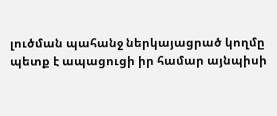լուծման պահանջ ներկայացրած կողմը պետք է ապացուցի իր համար այնպիսի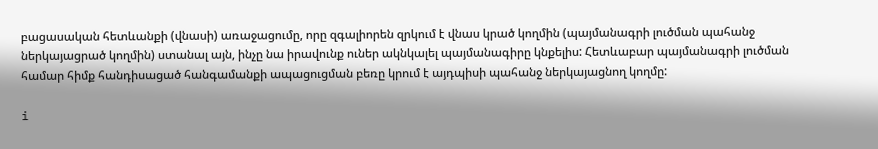բացասական հետևանքի (վնասի) առաջացումը, որը զգալիորեն զրկում է վնաս կրած կողմին (պայմանագրի լուծման պահանջ ներկայացրած կողմին) ստանալ այն, ինչը նա իրավունք ուներ ակնկալել պայմանագիրը կնքելիս: Հետևաբար պայմանագրի լուծման համար հիմք հանդիսացած հանգամանքի ապացուցման բեռը կրում է այդպիսի պահանջ ներկայացնող կողմը:

i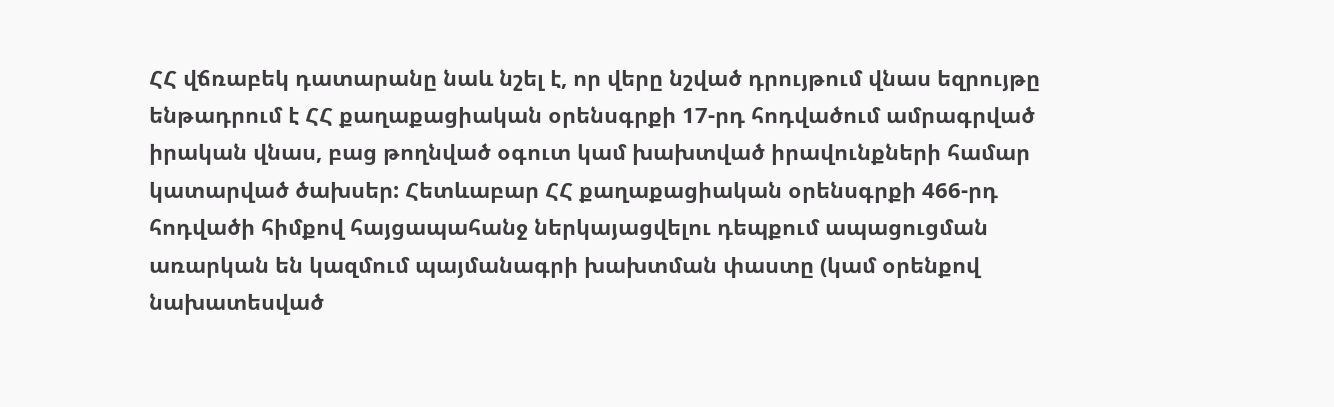ՀՀ վճռաբեկ դատարանը նաև նշել է, որ վերը նշված դրույթում վնաս եզրույթը ենթադրում է ՀՀ քաղաքացիական օրենսգրքի 17-րդ հոդվածում ամրագրված իրական վնաս, բաց թողնված օգուտ կամ խախտված իրավունքների համար կատարված ծախսեր: Հետևաբար ՀՀ քաղաքացիական օրենսգրքի 466-րդ հոդվածի հիմքով հայցապահանջ ներկայացվելու դեպքում ապացուցման առարկան են կազմում պայմանագրի խախտման փաստը (կամ օրենքով նախատեսված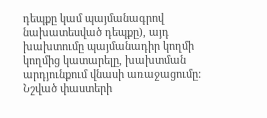դեպքը կամ պայմանագրով նախատեսված դեպքը), այդ խախտումը պայմանադիր կողմի կողմից կատարելը, խախտման արդյունքում վնասի առաջացումը: Նշված փաստերի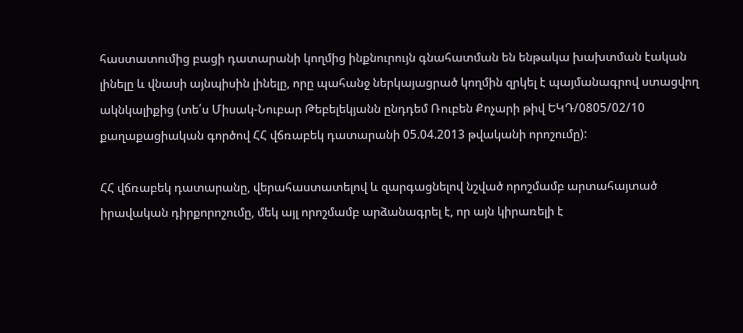հաստատումից բացի դատարանի կողմից ինքնուրույն գնահատման են ենթակա խախտման էական լինելը և վնասի այնպիսին լինելը, որը պահանջ ներկայացրած կողմին զրկել է պայմանագրով ստացվող ակնկալիքից (տե՛ս Միսակ-Նուբար Թեբելեկյանն ընդդեմ Ռուբեն Քոչարի թիվ ԵԿԴ/0805/02/10 քաղաքացիական գործով ՀՀ վճռաբեկ դատարանի 05.04.2013 թվականի որոշումը):

ՀՀ վճռաբեկ դատարանը, վերահաստատելով և զարգացնելով նշված որոշմամբ արտահայտած իրավական դիրքորոշումը, մեկ այլ որոշմամբ արձանագրել է, որ այն կիրառելի է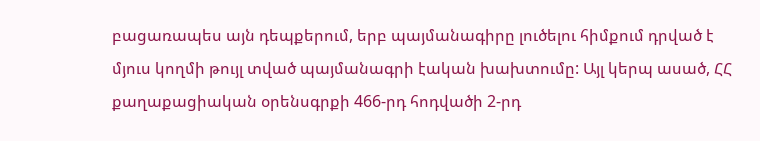բացառապես այն դեպքերում, երբ պայմանագիրը լուծելու հիմքում դրված է մյուս կողմի թույլ տված պայմանագրի էական խախտումը: Այլ կերպ ասած, ՀՀ քաղաքացիական օրենսգրքի 466-րդ հոդվածի 2-րդ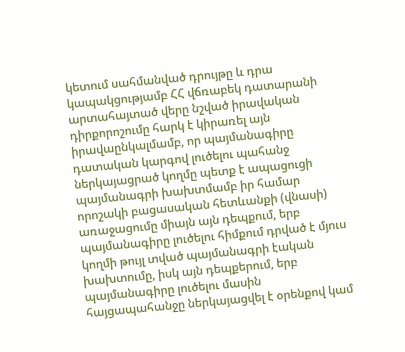կետում սահմանված դրույթը և դրա կապակցությամբ ՀՀ վճռաբեկ դատարանի արտահայտած վերը նշված իրավական դիրքորոշումը հարկ է կիրառել այն իրավաընկալմամբ, որ պայմանագիրը դատական կարգով լուծելու պահանջ ներկայացրած կողմը պետք է ապացուցի պայմանագրի խախտմամբ իր համար որոշակի բացասական հետևանքի (վնասի) առաջացումը միայն այն դեպքում, երբ պայմանագիրը լուծելու հիմքում դրված է մյուս կողմի թույլ տված պայմանագրի էական խախտումը, իսկ այն դեպքերում, երբ պայմանագիրը լուծելու մասին հայցապահանջը ներկայացվել է օրենքով կամ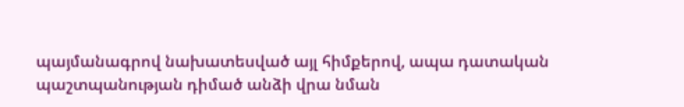պայմանագրով նախատեսված այլ հիմքերով, ապա դատական պաշտպանության դիմած անձի վրա նման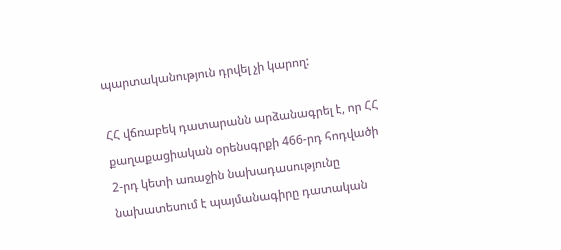պարտականություն դրվել չի կարող:

ՀՀ վճռաբեկ դատարանն արձանագրել է, որ ՀՀ քաղաքացիական օրենսգրքի 466-րդ հոդվածի 2-րդ կետի առաջին նախադասությունը նախատեսում է պայմանագիրը դատական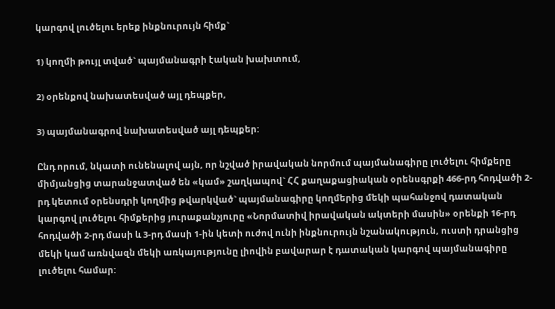կարգով լուծելու երեք ինքնուրույն հիմք`

1) կողմի թույլ տված` պայմանագրի էական խախտում,

2) օրենքով նախատեսված այլ դեպքեր,

3) պայմանագրով նախատեսված այլ դեպքեր:

Ընդ որում, նկատի ունենալով այն, որ նշված իրավական նորմում պայմանագիրը լուծելու հիմքերը միմյանցից տարանջատված են «կամ» շաղկապով` ՀՀ քաղաքացիական օրենսգրքի 466-րդ հոդվածի 2-րդ կետում օրենսդրի կողմից թվարկված` պայմանագիրը կողմերից մեկի պահանջով դատական կարգով լուծելու հիմքերից յուրաքանչյուրը «Նորմատիվ իրավական ակտերի մասին» օրենքի 16-րդ հոդվածի 2-րդ մասի և 3-րդ մասի 1-ին կետի ուժով ունի ինքնուրույն նշանակություն, ուստի դրանցից մեկի կամ առնվազն մեկի առկայությունը լիովին բավարար է դատական կարգով պայմանագիրը լուծելու համար: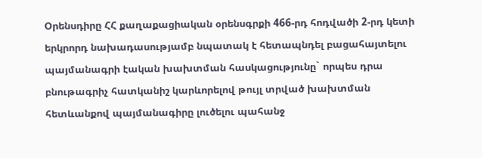Օրենսդիրը ՀՀ քաղաքացիական օրենսգրքի 466-րդ հոդվածի 2-րդ կետի երկրորդ նախադասությամբ նպատակ է հետապնդել բացահայտելու պայմանագրի էական խախտման հասկացությունը` որպես դրա բնութագրիչ հատկանիշ կարևորելով թույլ տրված խախտման հետևանքով պայմանագիրը լուծելու պահանջ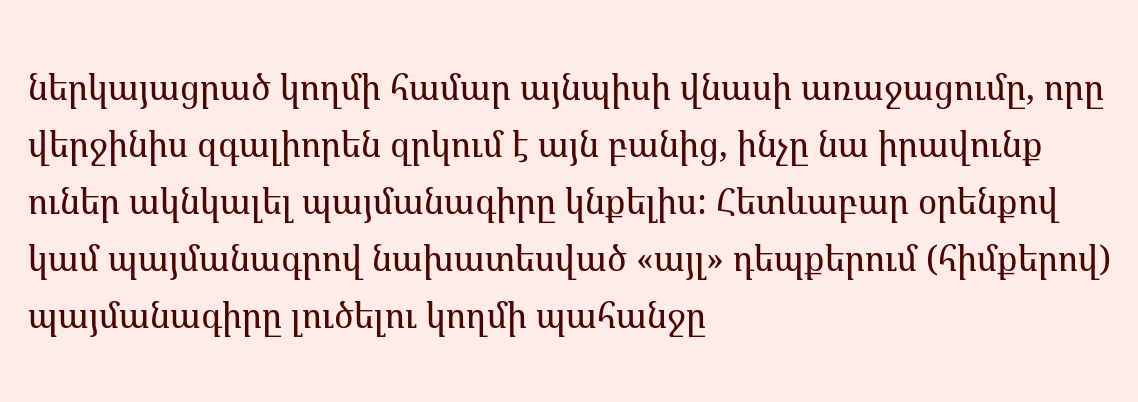ներկայացրած կողմի համար այնպիսի վնասի առաջացումը, որը վերջինիս զգալիորեն զրկում է այն բանից, ինչը նա իրավունք ուներ ակնկալել պայմանագիրը կնքելիս: Հետևաբար օրենքով կամ պայմանագրով նախատեսված «այլ» դեպքերում (հիմքերով) պայմանագիրը լուծելու կողմի պահանջը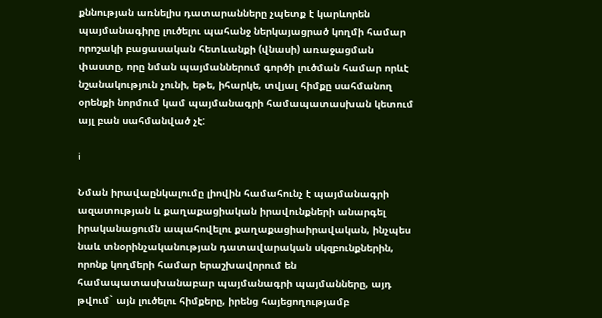քննության առնելիս դատարանները չպետք է կարևորեն պայմանագիրը լուծելու պահանջ ներկայացրած կողմի համար որոշակի բացասական հետևանքի (վնասի) առաջացման փաստը, որը նման պայմաններում գործի լուծման համար որևէ նշանակություն չունի, եթե, իհարկե, տվյալ հիմքը սահմանող օրենքի նորմում կամ պայմանագրի համապատասխան կետում այլ բան սահմանված չէ:

i

Նման իրավաընկալումը լիովին համահունչ է պայմանագրի ազատության և քաղաքացիական իրավունքների անարգել իրականացումն ապահովելու քաղաքացիաիրավական, ինչպես նաև տնօրինչականության դատավարական սկզբունքներին, որոնք կողմերի համար երաշխավորում են համապատասխանաբար պայմանագրի պայմանները, այդ թվում` այն լուծելու հիմքերը, իրենց հայեցողությամբ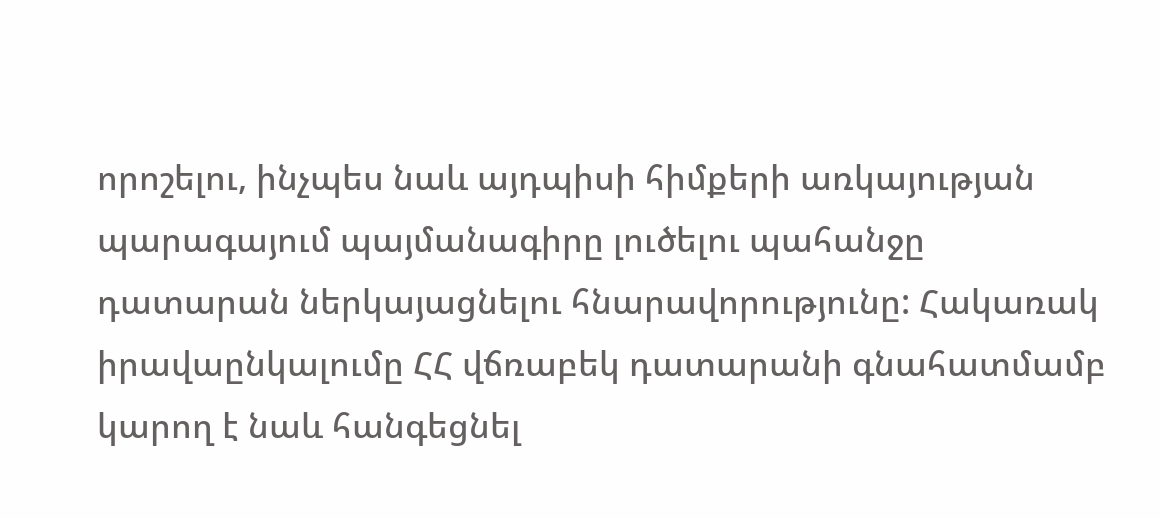որոշելու, ինչպես նաև այդպիսի հիմքերի առկայության պարագայում պայմանագիրը լուծելու պահանջը դատարան ներկայացնելու հնարավորությունը: Հակառակ իրավաընկալումը ՀՀ վճռաբեկ դատարանի գնահատմամբ կարող է նաև հանգեցնել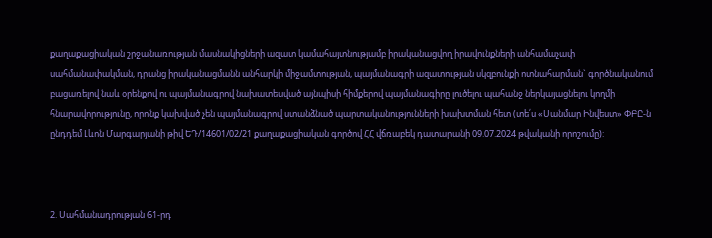քաղաքացիական շրջանառության մասնակիցների ազատ կամահայտնությամբ իրականացվող իրավունքների անհամաչափ սահմանափակման, դրանց իրականացմանն անհարկի միջամտության, պայմանագրի ազատության սկզբունքի ոտնահարման` գործնականում բացառելով նաև օրենքով ու պայմանագրով նախատեսված այնպիսի հիմքերով պայմանագիրը լուծելու պահանջ ներկայացնելու կողմի հնարավորությունը, որոնք կախված չեն պայմանագրով ստանձնած պարտականությունների խախտման հետ (տե՛ս «Սանմար Ինվեստ» ՓԲԸ-ն ընդդեմ Լևոն Մարգարյանի թիվ ԵԴ/14601/02/21 քաղաքացիական գործով ՀՀ վճռաբեկ դատարանի 09.07.2024 թվականի որոշումը):



2. Սահմանադրության 61-րդ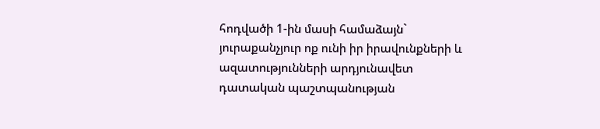հոդվածի 1-ին մասի համաձայն` յուրաքանչյուր ոք ունի իր իրավունքների և ազատությունների արդյունավետ դատական պաշտպանության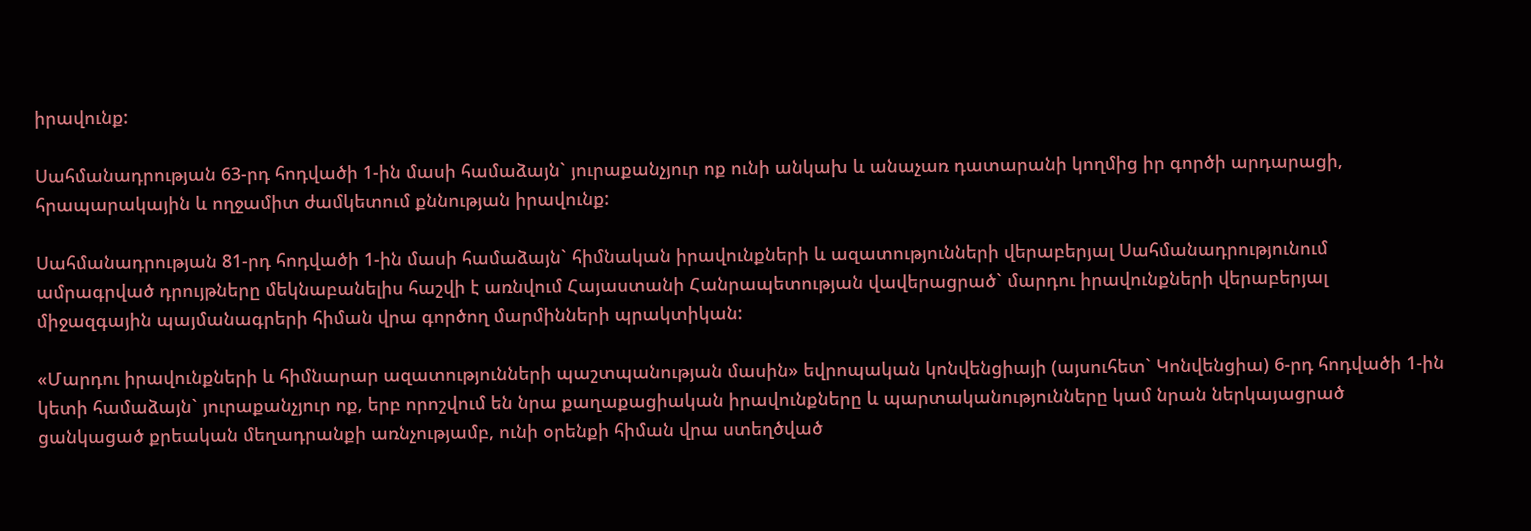իրավունք:

Սահմանադրության 63-րդ հոդվածի 1-ին մասի համաձայն` յուրաքանչյուր ոք ունի անկախ և անաչառ դատարանի կողմից իր գործի արդարացի, հրապարակային և ողջամիտ ժամկետում քննության իրավունք:

Սահմանադրության 81-րդ հոդվածի 1-ին մասի համաձայն` հիմնական իրավունքների և ազատությունների վերաբերյալ Սահմանադրությունում ամրագրված դրույթները մեկնաբանելիս հաշվի է առնվում Հայաստանի Հանրապետության վավերացրած` մարդու իրավունքների վերաբերյալ միջազգային պայմանագրերի հիման վրա գործող մարմինների պրակտիկան:

«Մարդու իրավունքների և հիմնարար ազատությունների պաշտպանության մասին» եվրոպական կոնվենցիայի (այսուհետ` Կոնվենցիա) 6-րդ հոդվածի 1-ին կետի համաձայն` յուրաքանչյուր ոք, երբ որոշվում են նրա քաղաքացիական իրավունքները և պարտականությունները կամ նրան ներկայացրած ցանկացած քրեական մեղադրանքի առնչությամբ, ունի օրենքի հիման վրա ստեղծված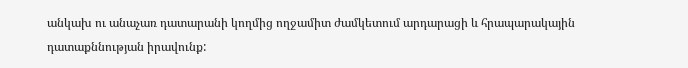անկախ ու անաչառ դատարանի կողմից ողջամիտ ժամկետում արդարացի և հրապարակային դատաքննության իրավունք: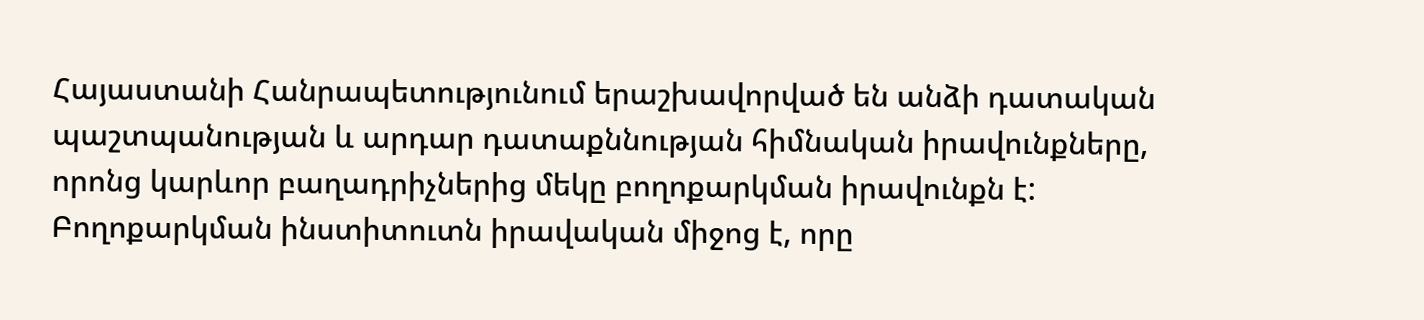Հայաստանի Հանրապետությունում երաշխավորված են անձի դատական պաշտպանության և արդար դատաքննության հիմնական իրավունքները, որոնց կարևոր բաղադրիչներից մեկը բողոքարկման իրավունքն է: Բողոքարկման ինստիտուտն իրավական միջոց է, որը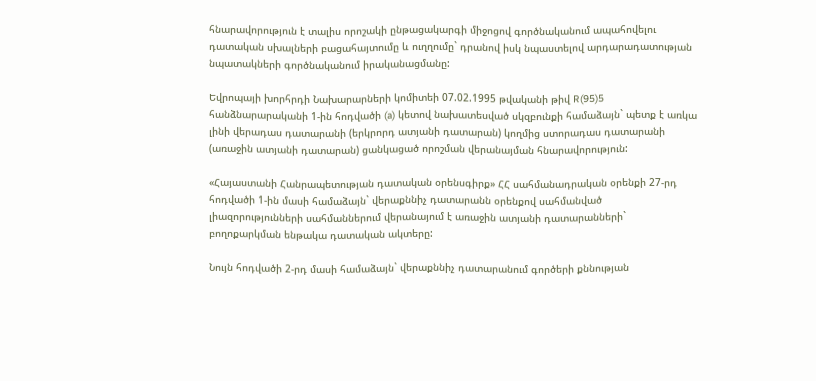հնարավորություն է տալիս որոշակի ընթացակարգի միջոցով գործնականում ապահովելու դատական սխալների բացահայտումը և ուղղումը` դրանով իսկ նպաստելով արդարադատության նպատակների գործնականում իրականացմանը:

Եվրոպայի խորհրդի Նախարարների կոմիտեի 07.02.1995 թվականի թիվ R(95)5 հանձնարարականի 1-ին հոդվածի (a) կետով նախատեսված սկզբունքի համաձայն` պետք է առկա լինի վերադաս դատարանի (երկրորդ ատյանի դատարան) կողմից ստորադաս դատարանի (առաջին ատյանի դատարան) ցանկացած որոշման վերանայման հնարավորություն:

«Հայաստանի Հանրապետության դատական օրենսգիրք» ՀՀ սահմանադրական օրենքի 27-րդ հոդվածի 1-ին մասի համաձայն` վերաքննիչ դատարանն օրենքով սահմանված լիազորությունների սահմաններում վերանայում է առաջին ատյանի դատարանների` բողոքարկման ենթակա դատական ակտերը:

Նույն հոդվածի 2-րդ մասի համաձայն` վերաքննիչ դատարանում գործերի քննության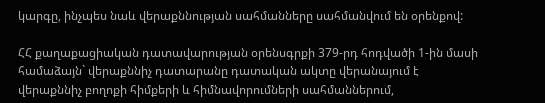կարգը, ինչպես նաև վերաքննության սահմանները սահմանվում են օրենքով:

ՀՀ քաղաքացիական դատավարության օրենսգրքի 379-րդ հոդվածի 1-ին մասի համաձայն` վերաքննիչ դատարանը դատական ակտը վերանայում է վերաքննիչ բողոքի հիմքերի և հիմնավորումների սահմաններում,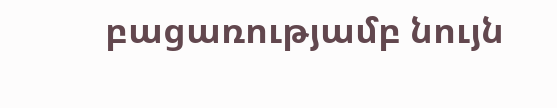բացառությամբ նույն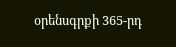օրենսգրքի 365-րդ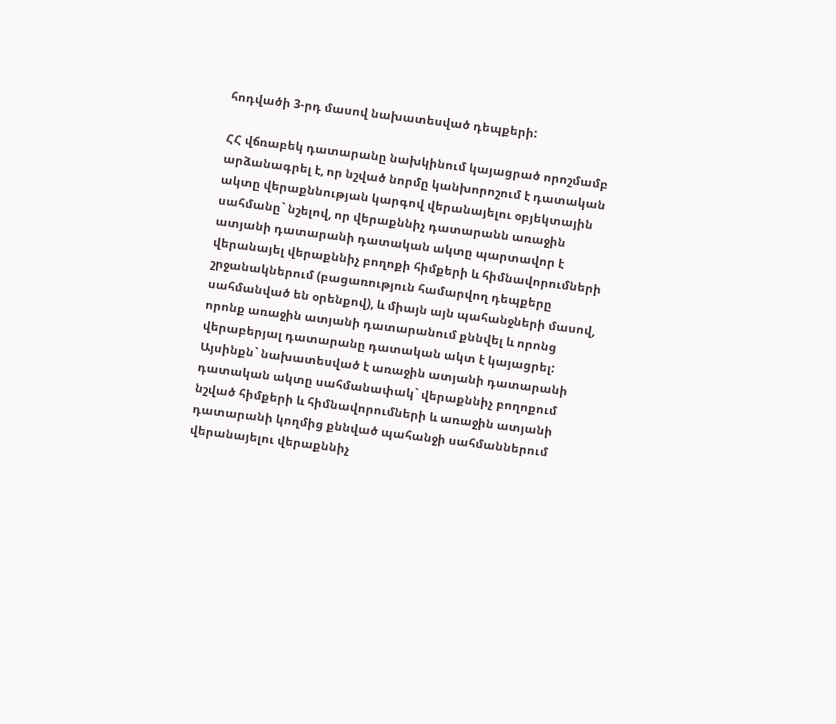հոդվածի 3-րդ մասով նախատեսված դեպքերի:

ՀՀ վճռաբեկ դատարանը նախկինում կայացրած որոշմամբ արձանագրել է, որ նշված նորմը կանխորոշում է դատական ակտը վերաքննության կարգով վերանայելու օբյեկտային սահմանը` նշելով, որ վերաքննիչ դատարանն առաջին ատյանի դատարանի դատական ակտը պարտավոր է վերանայել վերաքննիչ բողոքի հիմքերի և հիմնավորումների շրջանակներում (բացառություն համարվող դեպքերը սահմանված են օրենքով), և միայն այն պահանջների մասով, որոնք առաջին ատյանի դատարանում քննվել և որոնց վերաբերյալ դատարանը դատական ակտ է կայացրել: Այսինքն` նախատեսված է առաջին ատյանի դատարանի դատական ակտը սահմանափակ` վերաքննիչ բողոքում նշված հիմքերի և հիմնավորումների և առաջին ատյանի դատարանի կողմից քննված պահանջի սահմաններում վերանայելու վերաքննիչ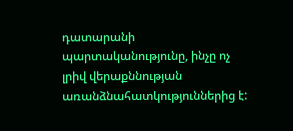դատարանի պարտականությունը, ինչը ոչ լրիվ վերաքննության առանձնահատկություններից է: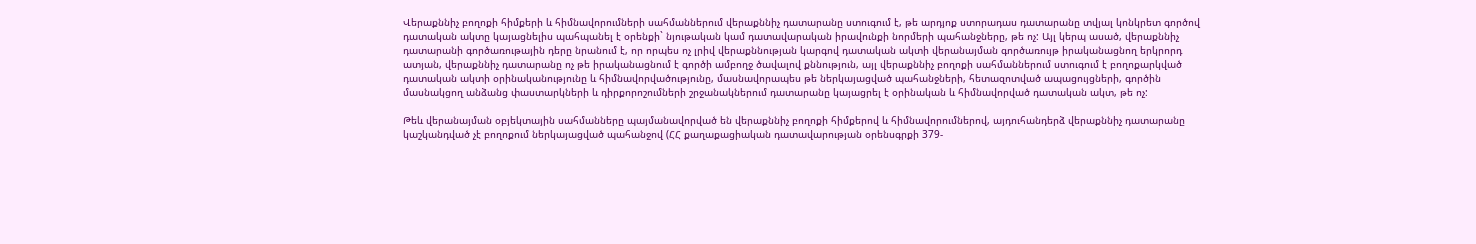Վերաքննիչ բողոքի հիմքերի և հիմնավորումների սահմաններում վերաքննիչ դատարանը ստուգում է, թե արդյոք ստորադաս դատարանը տվյալ կոնկրետ գործով դատական ակտը կայացնելիս պահպանել է օրենքի` նյութական կամ դատավարական իրավունքի նորմերի պահանջները, թե ոչ: Այլ կերպ ասած, վերաքննիչ դատարանի գործառութային դերը նրանում է, որ որպես ոչ լրիվ վերաքննության կարգով դատական ակտի վերանայման գործառույթ իրականացնող երկրորդ ատյան, վերաքննիչ դատարանը ոչ թե իրականացնում է գործի ամբողջ ծավալով քննություն, այլ վերաքննիչ բողոքի սահմաններում ստուգում է բողոքարկված դատական ակտի օրինականությունը և հիմնավորվածությունը, մասնավորապես թե ներկայացված պահանջների, հետազոտված ապացույցների, գործին մասնակցող անձանց փաստարկների և դիրքորոշումների շրջանակներում դատարանը կայացրել է օրինական և հիմնավորված դատական ակտ, թե ոչ:

Թեև վերանայման օբյեկտային սահմանները պայմանավորված են վերաքննիչ բողոքի հիմքերով և հիմնավորումներով, այդուհանդերձ վերաքննիչ դատարանը կաշկանդված չէ բողոքում ներկայացված պահանջով (ՀՀ քաղաքացիական դատավարության օրենսգրքի 379-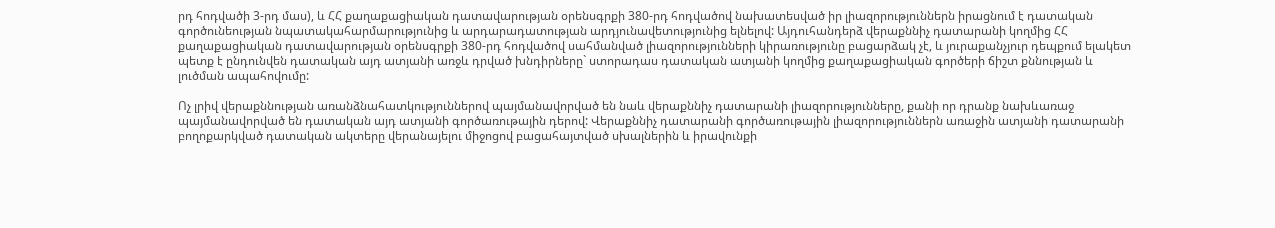րդ հոդվածի 3-րդ մաս), և ՀՀ քաղաքացիական դատավարության օրենսգրքի 380-րդ հոդվածով նախատեսված իր լիազորություններն իրացնում է դատական գործունեության նպատակահարմարությունից և արդարադատության արդյունավետությունից ելնելով: Այդուհանդերձ վերաքննիչ դատարանի կողմից ՀՀ քաղաքացիական դատավարության օրենսգրքի 380-րդ հոդվածով սահմանված լիազորությունների կիրառությունը բացարձակ չէ, և յուրաքանչյուր դեպքում ելակետ պետք է ընդունվեն դատական այդ ատյանի առջև դրված խնդիրները` ստորադաս դատական ատյանի կողմից քաղաքացիական գործերի ճիշտ քննության և լուծման ապահովումը:

Ոչ լրիվ վերաքննության առանձնահատկություններով պայմանավորված են նաև վերաքննիչ դատարանի լիազորությունները, քանի որ դրանք նախևառաջ պայմանավորված են դատական այդ ատյանի գործառութային դերով: Վերաքննիչ դատարանի գործառութային լիազորություններն առաջին ատյանի դատարանի բողոքարկված դատական ակտերը վերանայելու միջոցով բացահայտված սխալներին և իրավունքի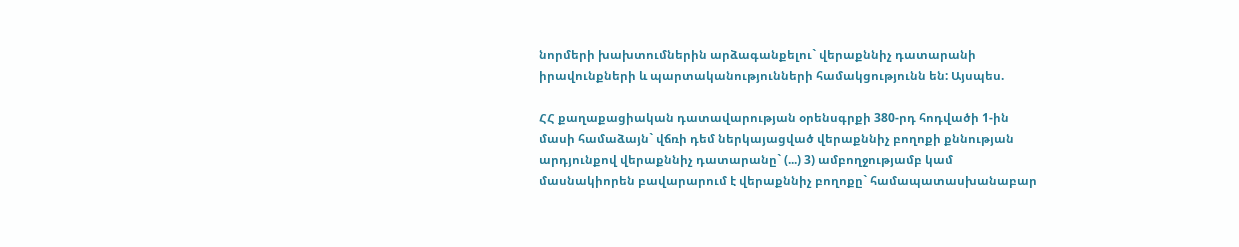նորմերի խախտումներին արձագանքելու` վերաքննիչ դատարանի իրավունքների և պարտականությունների համակցությունն են: Այսպես.

ՀՀ քաղաքացիական դատավարության օրենսգրքի 380-րդ հոդվածի 1-ին մասի համաձայն` վճռի դեմ ներկայացված վերաքննիչ բողոքի քննության արդյունքով վերաքննիչ դատարանը` (...) 3) ամբողջությամբ կամ մասնակիորեն բավարարում է վերաքննիչ բողոքը` համապատասխանաբար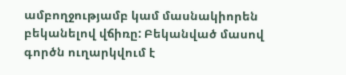ամբողջությամբ կամ մասնակիորեն բեկանելով վճիռը: Բեկանված մասով գործն ուղարկվում է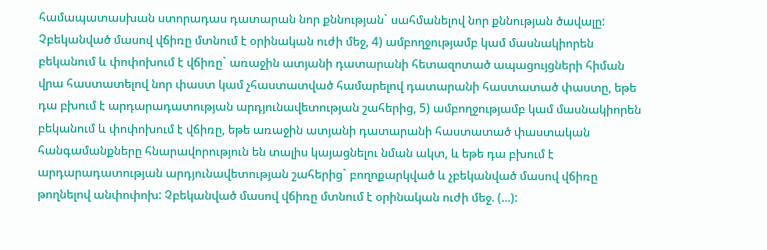համապատասխան ստորադաս դատարան նոր քննության` սահմանելով նոր քննության ծավալը: Չբեկանված մասով վճիռը մտնում է օրինական ուժի մեջ, 4) ամբողջությամբ կամ մասնակիորեն բեկանում և փոփոխում է վճիռը` առաջին ատյանի դատարանի հետազոտած ապացույցների հիման վրա հաստատելով նոր փաստ կամ չհաստատված համարելով դատարանի հաստատած փաստը, եթե դա բխում է արդարադատության արդյունավետության շահերից, 5) ամբողջությամբ կամ մասնակիորեն բեկանում և փոփոխում է վճիռը, եթե առաջին ատյանի դատարանի հաստատած փաստական հանգամանքները հնարավորություն են տալիս կայացնելու նման ակտ, և եթե դա բխում է արդարադատության արդյունավետության շահերից` բողոքարկված և չբեկանված մասով վճիռը թողնելով անփոփոխ: Չբեկանված մասով վճիռը մտնում է օրինական ուժի մեջ. (...):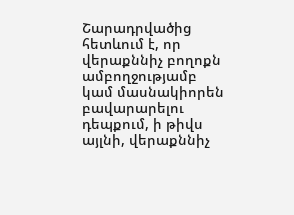Շարադրվածից հետևում է, որ վերաքննիչ բողոքն ամբողջությամբ կամ մասնակիորեն բավարարելու դեպքում, ի թիվս այլնի, վերաքննիչ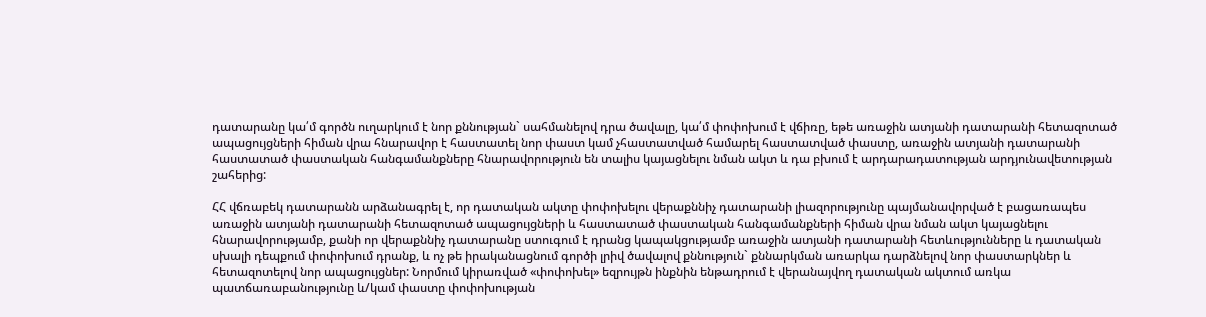դատարանը կա՛մ գործն ուղարկում է նոր քննության` սահմանելով դրա ծավալը, կա՛մ փոփոխում է վճիռը, եթե առաջին ատյանի դատարանի հետազոտած ապացույցների հիման վրա հնարավոր է հաստատել նոր փաստ կամ չհաստատված համարել հաստատված փաստը, առաջին ատյանի դատարանի հաստատած փաստական հանգամանքները հնարավորություն են տալիս կայացնելու նման ակտ և դա բխում է արդարադատության արդյունավետության շահերից:

ՀՀ վճռաբեկ դատարանն արձանագրել է, որ դատական ակտը փոփոխելու վերաքննիչ դատարանի լիազորությունը պայմանավորված է բացառապես առաջին ատյանի դատարանի հետազոտած ապացույցների և հաստատած փաստական հանգամանքների հիման վրա նման ակտ կայացնելու հնարավորությամբ, քանի որ վերաքննիչ դատարանը ստուգում է դրանց կապակցությամբ առաջին ատյանի դատարանի հետևությունները և դատական սխալի դեպքում փոփոխում դրանք, և ոչ թե իրականացնում գործի լրիվ ծավալով քննություն` քննարկման առարկա դարձնելով նոր փաստարկներ և հետազոտելով նոր ապացույցներ: Նորմում կիրառված «փոփոխել» եզրույթն ինքնին ենթադրում է վերանայվող դատական ակտում առկա պատճառաբանությունը և/կամ փաստը փոփոխության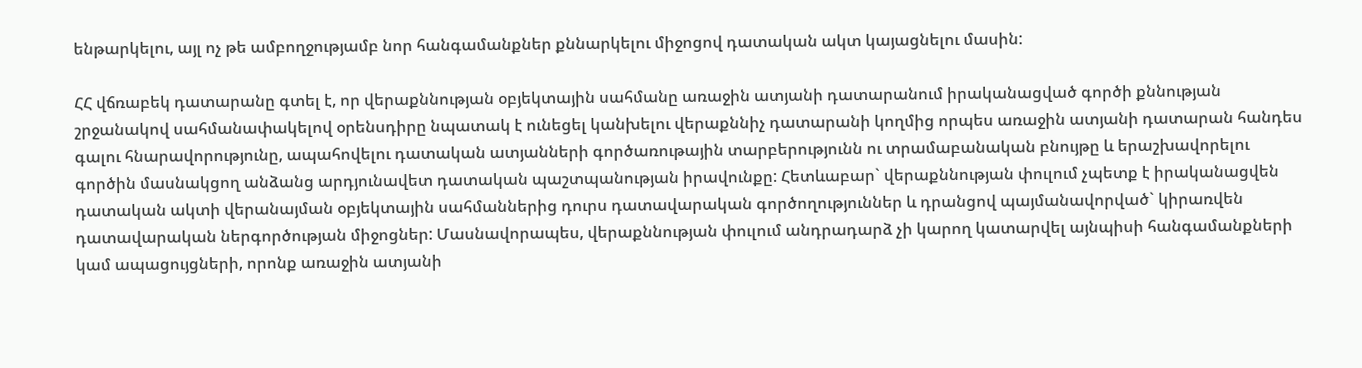ենթարկելու, այլ ոչ թե ամբողջությամբ նոր հանգամանքներ քննարկելու միջոցով դատական ակտ կայացնելու մասին:

ՀՀ վճռաբեկ դատարանը գտել է, որ վերաքննության օբյեկտային սահմանը առաջին ատյանի դատարանում իրականացված գործի քննության շրջանակով սահմանափակելով օրենսդիրը նպատակ է ունեցել կանխելու վերաքննիչ դատարանի կողմից որպես առաջին ատյանի դատարան հանդես գալու հնարավորությունը, ապահովելու դատական ատյանների գործառութային տարբերությունն ու տրամաբանական բնույթը և երաշխավորելու գործին մասնակցող անձանց արդյունավետ դատական պաշտպանության իրավունքը: Հետևաբար` վերաքննության փուլում չպետք է իրականացվեն դատական ակտի վերանայման օբյեկտային սահմաններից դուրս դատավարական գործողություններ և դրանցով պայմանավորված` կիրառվեն դատավարական ներգործության միջոցներ: Մասնավորապես, վերաքննության փուլում անդրադարձ չի կարող կատարվել այնպիսի հանգամանքների կամ ապացույցների, որոնք առաջին ատյանի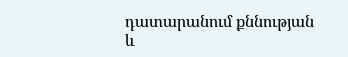դատարանում քննության և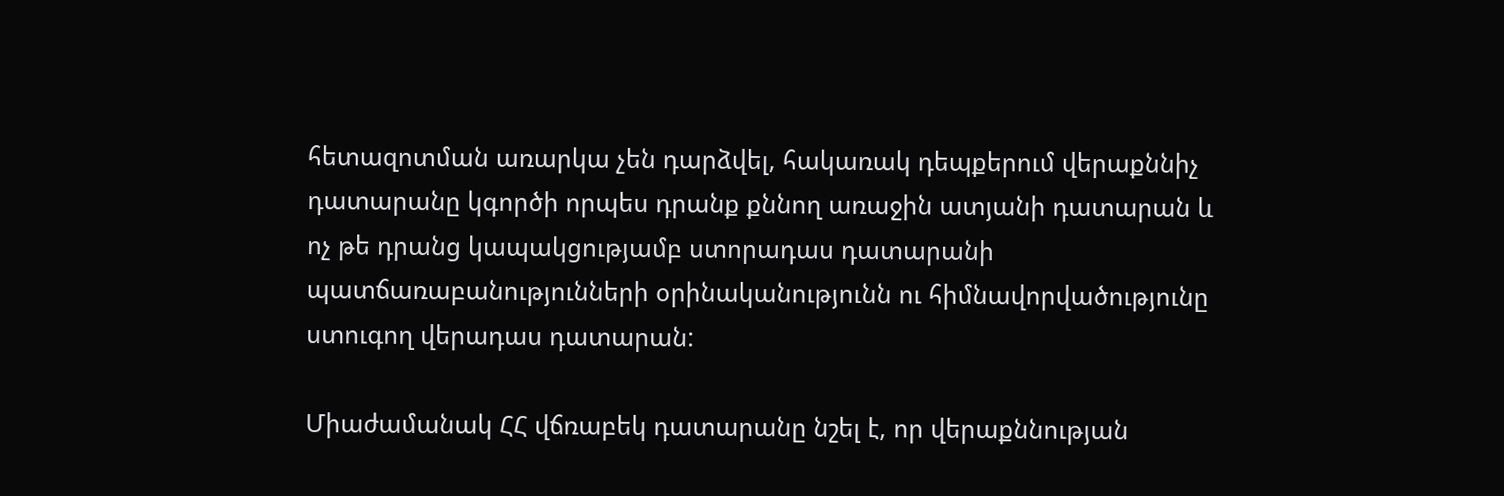հետազոտման առարկա չեն դարձվել, հակառակ դեպքերում վերաքննիչ դատարանը կգործի որպես դրանք քննող առաջին ատյանի դատարան և ոչ թե դրանց կապակցությամբ ստորադաս դատարանի պատճառաբանությունների օրինականությունն ու հիմնավորվածությունը ստուգող վերադաս դատարան:

Միաժամանակ ՀՀ վճռաբեկ դատարանը նշել է, որ վերաքննության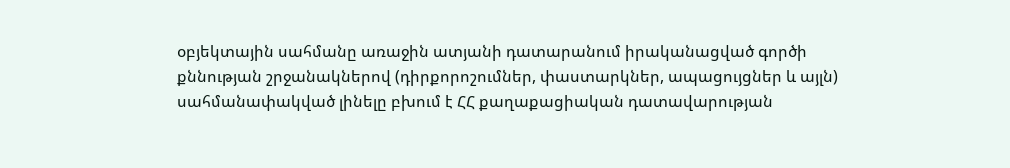օբյեկտային սահմանը առաջին ատյանի դատարանում իրականացված գործի քննության շրջանակներով (դիրքորոշումներ, փաստարկներ, ապացույցներ և այլն) սահմանափակված լինելը բխում է ՀՀ քաղաքացիական դատավարության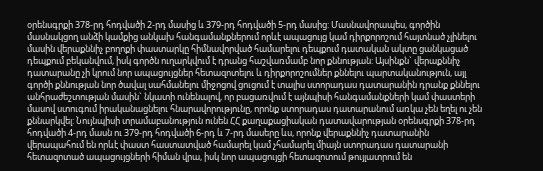օրենսգրքի 378-րդ հոդվածի 2-րդ մասից և 379-րդ հոդվածի 5-րդ մասից: Մասնավորապես, գործին մասնակցող անձի կամքից անկախ հանգամանքներում որևէ ապացույց կամ դիրքորոշում հայտնած չլինելու մասին վերաքննիչ բողոքի փաստարկը հիմնավորված համարելու դեպքում դատական ակտը ցանկացած դեպքում բեկանվում, իսկ գործն ուղարկվում է դրանց հաշվառմամբ նոր քննության: Այսինքն` վերաքննիչ դատարանը չի կրում նոր ապացույցներ հետազոտելու և դիրքորոշումներ քննելու պարտականություն, այլ գործի քննության նոր ծավալ սահմանելու միջոցով ցուցում է տալիս ստորադաս դատարանին դրանք քննելու անհրաժեշտության մասին` նկատի ունենալով, որ բացառվում է այնպիսի հանգամանքների կամ փաստերի մասով ստուգում իրականացնելու հնարավորությունը, որոնք ստորադաս դատարանում առկա չեն եղել ու չեն քննարկվել: Նույնպիսի տրամաբանություն ունեն ՀՀ քաղաքացիական դատավարության օրենսգրքի 378-րդ հոդվածի 4-րդ մասն ու 379-րդ հոդվածի 6-րդ և 7-րդ մասերը ևս, որոնք վերաքննիչ դատարանին վերապահում են որևէ փաստ հաստատված համարել կամ չհամարել միայն ստորադաս դատարանի հետազոտած ապացույցների հիման վրա, իսկ նոր ապացույցի հետազոտում թույլատրում են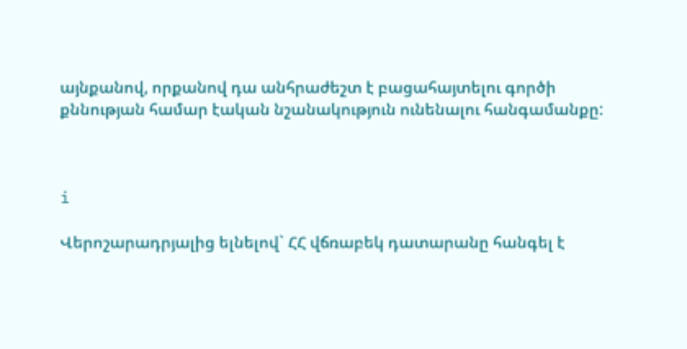այնքանով, որքանով դա անհրաժեշտ է բացահայտելու գործի քննության համար էական նշանակություն ունենալու հանգամանքը:



i

Վերոշարադրյալից ելնելով` ՀՀ վճռաբեկ դատարանը հանգել է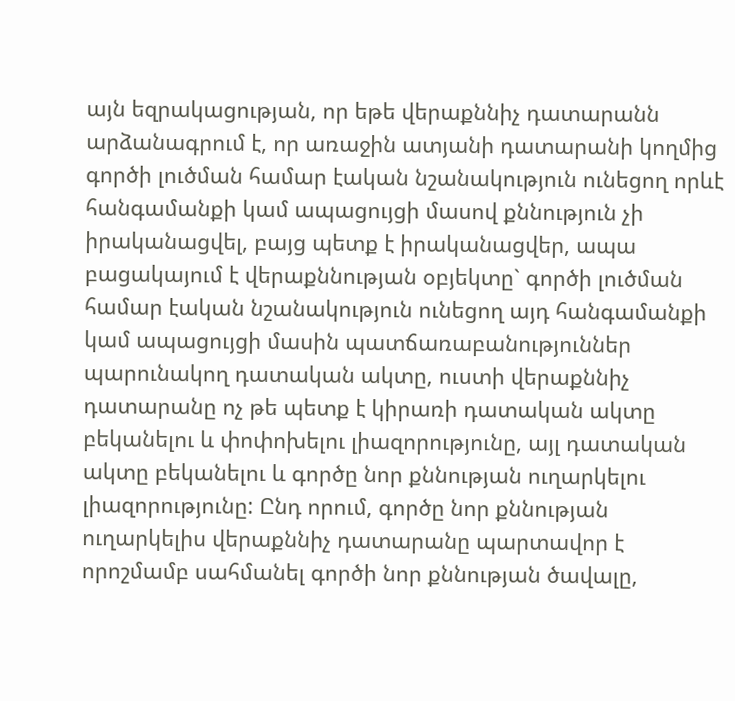այն եզրակացության, որ եթե վերաքննիչ դատարանն արձանագրում է, որ առաջին ատյանի դատարանի կողմից գործի լուծման համար էական նշանակություն ունեցող որևէ հանգամանքի կամ ապացույցի մասով քննություն չի իրականացվել, բայց պետք է իրականացվեր, ապա բացակայում է վերաքննության օբյեկտը` գործի լուծման համար էական նշանակություն ունեցող այդ հանգամանքի կամ ապացույցի մասին պատճառաբանություններ պարունակող դատական ակտը, ուստի վերաքննիչ դատարանը ոչ թե պետք է կիրառի դատական ակտը բեկանելու և փոփոխելու լիազորությունը, այլ դատական ակտը բեկանելու և գործը նոր քննության ուղարկելու լիազորությունը: Ընդ որում, գործը նոր քննության ուղարկելիս վերաքննիչ դատարանը պարտավոր է որոշմամբ սահմանել գործի նոր քննության ծավալը,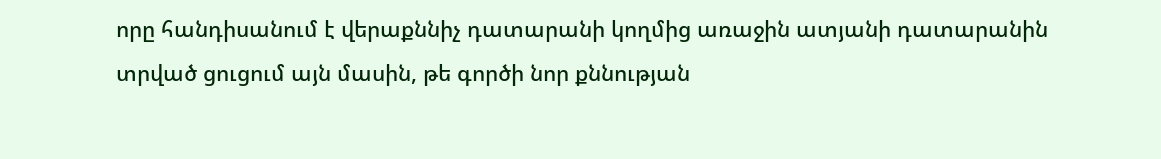որը հանդիսանում է վերաքննիչ դատարանի կողմից առաջին ատյանի դատարանին տրված ցուցում այն մասին, թե գործի նոր քննության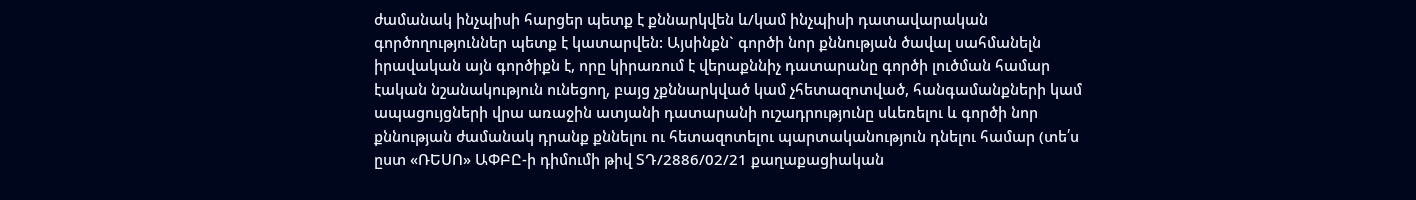ժամանակ ինչպիսի հարցեր պետք է քննարկվեն և/կամ ինչպիսի դատավարական գործողություններ պետք է կատարվեն: Այսինքն` գործի նոր քննության ծավալ սահմանելն իրավական այն գործիքն է, որը կիրառում է վերաքննիչ դատարանը գործի լուծման համար էական նշանակություն ունեցող, բայց չքննարկված կամ չհետազոտված, հանգամանքների կամ ապացույցների վրա առաջին ատյանի դատարանի ուշադրությունը սևեռելու և գործի նոր քննության ժամանակ դրանք քննելու ու հետազոտելու պարտականություն դնելու համար (տե՛ս ըստ «ՌԵՍՈ» ԱՓԲԸ-ի դիմումի թիվ ՏԴ/2886/02/21 քաղաքացիական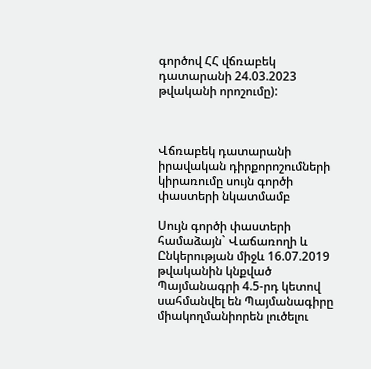գործով ՀՀ վճռաբեկ դատարանի 24.03.2023 թվականի որոշումը):



Վճռաբեկ դատարանի իրավական դիրքորոշումների կիրառումը սույն գործի փաստերի նկատմամբ

Սույն գործի փաստերի համաձայն` Վաճառողի և Ընկերության միջև 16.07.2019 թվականին կնքված Պայմանագրի 4.5-րդ կետով սահմանվել են Պայմանագիրը միակողմանիորեն լուծելու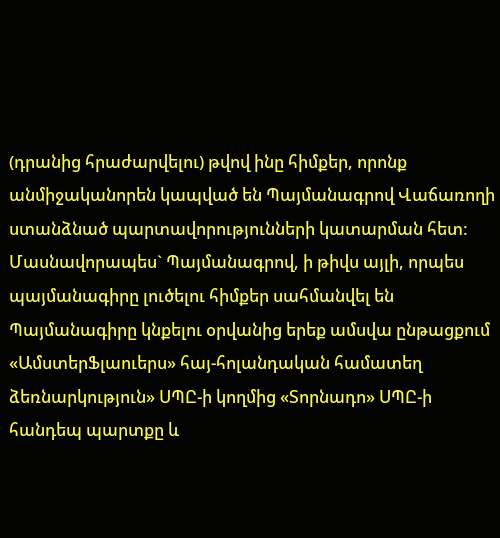(դրանից հրաժարվելու) թվով ինը հիմքեր, որոնք անմիջականորեն կապված են Պայմանագրով Վաճառողի ստանձնած պարտավորությունների կատարման հետ: Մասնավորապես` Պայմանագրով, ի թիվս այլի, որպես պայմանագիրը լուծելու հիմքեր սահմանվել են Պայմանագիրը կնքելու օրվանից երեք ամսվա ընթացքում «ԱմստերՖլաուերս» հայ-հոլանդական համատեղ ձեռնարկություն» ՍՊԸ-ի կողմից «Տորնադո» ՍՊԸ-ի հանդեպ պարտքը և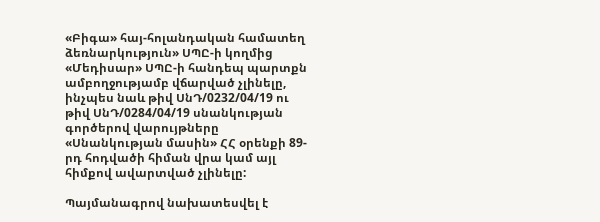«Բիգա» հայ-հոլանդական համատեղ ձեռնարկություն» ՍՊԸ-ի կողմից «Մեդիսար» ՍՊԸ-ի հանդեպ պարտքն ամբողջությամբ վճարված չլինելը, ինչպես նաև թիվ ՍնԴ/0232/04/19 ու թիվ ՍնԴ/0284/04/19 սնանկության գործերով վարույթները «Սնանկության մասին» ՀՀ օրենքի 89-րդ հոդվածի հիման վրա կամ այլ հիմքով ավարտված չլինելը:

Պայմանագրով նախատեսվել է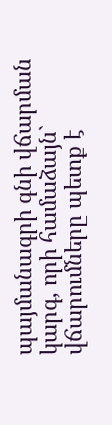պայմանագրի գնի վճարման կարգ, որի համաձայն` վճարումները պետք է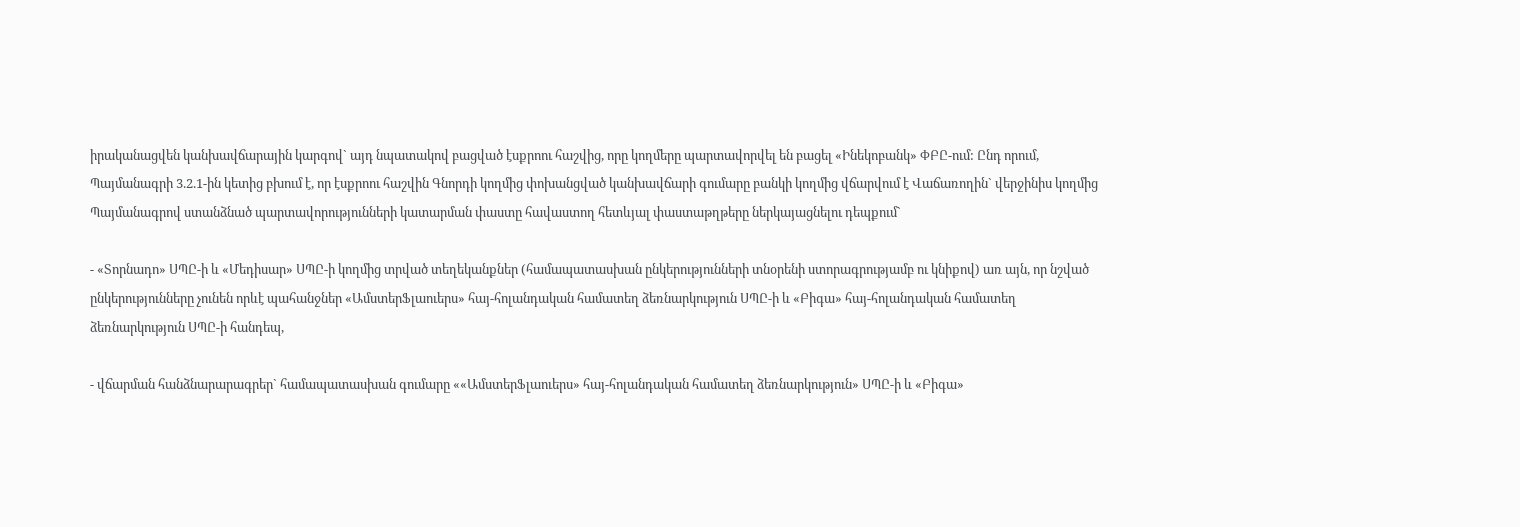իրականացվեն կանխավճարային կարգով` այդ նպատակով բացված էսքրոու հաշվից, որը կողմերը պարտավորվել են բացել «Ինեկոբանկ» ՓԲԸ-ում: Ընդ որում, Պայմանագրի 3.2.1-ին կետից բխում է, որ էսքրոու հաշվին Գնորդի կողմից փոխանցված կանխավճարի գումարը բանկի կողմից վճարվում է Վաճառողին` վերջինիս կողմից Պայմանագրով ստանձնած պարտավորությունների կատարման փաստը հավաստող հետևյալ փաստաթղթերը ներկայացնելու դեպքում`

- «Տորնադո» ՍՊԸ-ի և «Մեդիսար» ՍՊԸ-ի կողմից տրված տեղեկանքներ (համապատասխան ընկերությունների տնօրենի ստորագրությամբ ու կնիքով) առ այն, որ նշված ընկերությունները չունեն որևէ պահանջներ «ԱմստերՖլաուերս» հայ-հոլանդական համատեղ ձեռնարկություն ՍՊԸ-ի և «Բիգա» հայ-հոլանդական համատեղ ձեռնարկություն ՍՊԸ-ի հանդեպ,

- վճարման հանձնարարագրեր` համապատասխան գումարը ««ԱմստերՖլաուերս» հայ-հոլանդական համատեղ ձեռնարկություն» ՍՊԸ-ի և «Բիգա»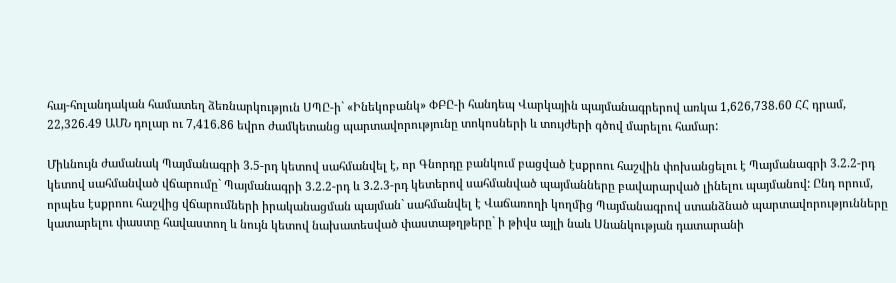հայ-հոլանդական համատեղ ձեռնարկություն ՍՊԸ-ի` «Ինեկոբանկ» ՓԲԸ-ի հանդեպ Վարկային պայմանագրերով առկա 1,626,738.60 ՀՀ դրամ, 22,326.49 ԱՄՆ դոլար ու 7,416.86 եվրո ժամկետանց պարտավորությունը տոկոսների և տույժերի գծով մարելու համար:

Միևնույն ժամանակ Պայմանագրի 3.5-րդ կետով սահմանվել է, որ Գնորդը բանկում բացված էսքրոու հաշվին փոխանցելու է Պայմանագրի 3.2.2-րդ կետով սահմանված վճարումը` Պայմանագրի 3.2.2-րդ և 3.2.3-րդ կետերով սահմանված պայմանները բավարարված լինելու պայմանով: Ընդ որում, որպես էսքրոու հաշվից վճարումների իրականացման պայման` սահմանվել է Վաճառողի կողմից Պայմանագրով ստանձնած պարտավորությունները կատարելու փաստը հավաստող և նույն կետով նախատեսված փաստաթղթերը` ի թիվս այլի նաև Սնանկության դատարանի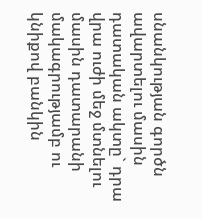սնանկության գործն ավարտելու մասին դատական ակտը` դրա վրա ուժի մեջ մտնելու մասին դատարանի մակագրությամբ ու կնիքով բանկին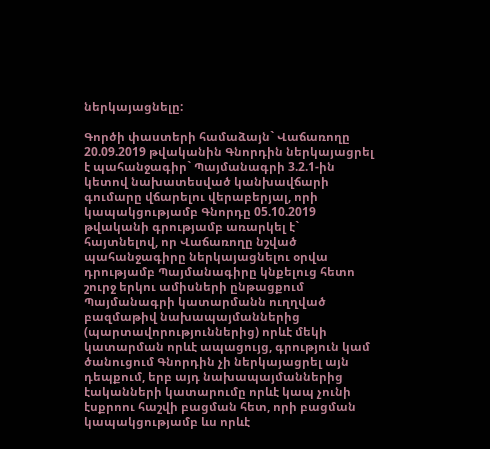ներկայացնելը:

Գործի փաստերի համաձայն` Վաճառողը 20.09.2019 թվականին Գնորդին ներկայացրել է պահանջագիր` Պայմանագրի 3.2.1-ին կետով նախատեսված կանխավճարի գումարը վճարելու վերաբերյալ, որի կապակցությամբ Գնորդը 05.10.2019 թվականի գրությամբ առարկել է` հայտնելով, որ Վաճառողը նշված պահանջագիրը ներկայացնելու օրվա դրությամբ Պայմանագիրը կնքելուց հետո շուրջ երկու ամիսների ընթացքում Պայմանագրի կատարմանն ուղղված բազմաթիվ նախապայմաններից (պարտավորություններից) որևէ մեկի կատարման որևէ ապացույց, գրություն կամ ծանուցում Գնորդին չի ներկայացրել այն դեպքում, երբ այդ նախապայմաններից էականների կատարումը որևէ կապ չունի էսքրոու հաշվի բացման հետ, որի բացման կապակցությամբ ևս որևէ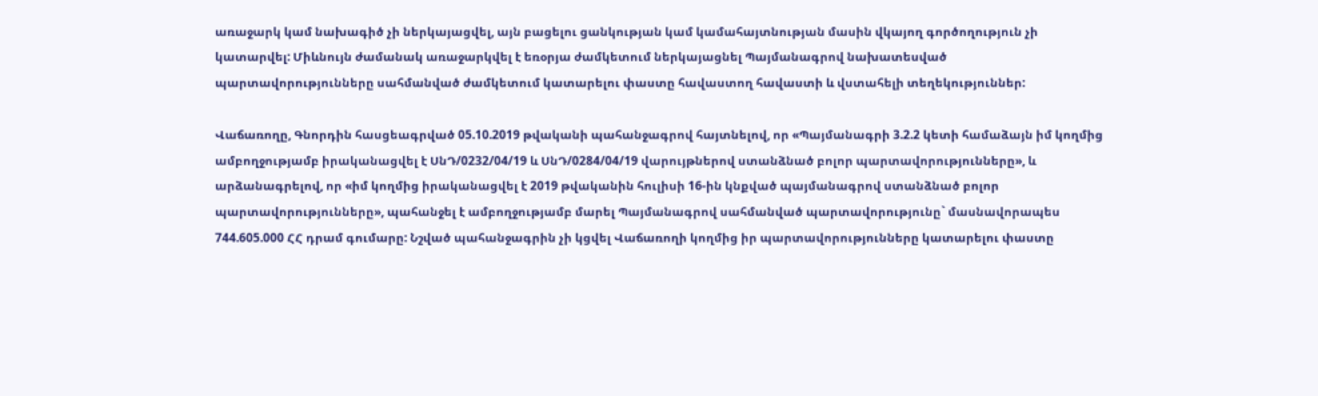առաջարկ կամ նախագիծ չի ներկայացվել, այն բացելու ցանկության կամ կամահայտնության մասին վկայող գործողություն չի կատարվել: Միևնույն ժամանակ առաջարկվել է եռօրյա ժամկետում ներկայացնել Պայմանագրով նախատեսված պարտավորությունները սահմանված ժամկետում կատարելու փաստը հավաստող հավաստի և վստահելի տեղեկություններ:

Վաճառողը, Գնորդին հասցեագրված 05.10.2019 թվականի պահանջագրով հայտնելով, որ «Պայմանագրի 3.2.2 կետի համաձայն իմ կողմից ամբողջությամբ իրականացվել է ՍնԴ/0232/04/19 և ՍնԴ/0284/04/19 վարույթներով ստանձնած բոլոր պարտավորությունները», և արձանագրելով, որ «իմ կողմից իրականացվել է 2019 թվականին հուլիսի 16-ին կնքված պայմանագրով ստանձնած բոլոր պարտավորությունները», պահանջել է ամբողջությամբ մարել Պայմանագրով սահմանված պարտավորությունը` մասնավորապես 744.605.000 ՀՀ դրամ գումարը: Նշված պահանջագրին չի կցվել Վաճառողի կողմից իր պարտավորությունները կատարելու փաստը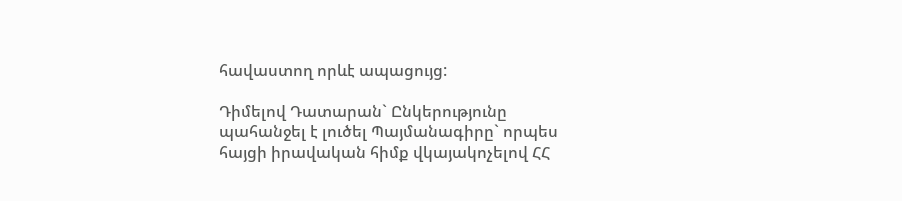հավաստող որևէ ապացույց:

Դիմելով Դատարան` Ընկերությունը պահանջել է լուծել Պայմանագիրը` որպես հայցի իրավական հիմք վկայակոչելով ՀՀ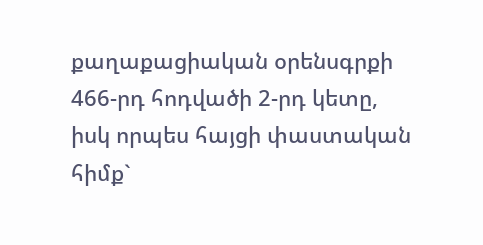քաղաքացիական օրենսգրքի 466-րդ հոդվածի 2-րդ կետը, իսկ որպես հայցի փաստական հիմք`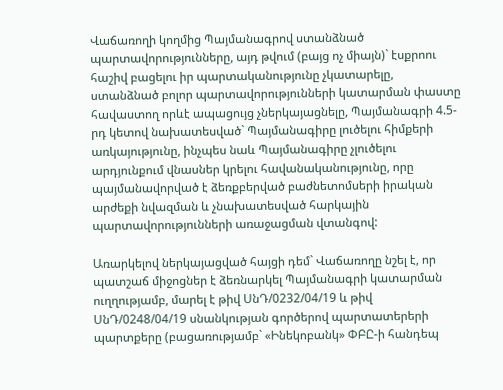Վաճառողի կողմից Պայմանագրով ստանձնած պարտավորությունները, այդ թվում (բայց ոչ միայն)` էսքրոու հաշիվ բացելու իր պարտականությունը չկատարելը, ստանձնած բոլոր պարտավորությունների կատարման փաստը հավաստող որևէ ապացույց չներկայացնելը, Պայմանագրի 4.5-րդ կետով նախատեսված` Պայմանագիրը լուծելու հիմքերի առկայությունը, ինչպես նաև Պայմանագիրը չլուծելու արդյունքում վնասներ կրելու հավանականությունը, որը պայմանավորված է ձեռքբերված բաժնետոմսերի իրական արժեքի նվազման և չնախատեսված հարկային պարտավորությունների առաջացման վտանգով:

Առարկելով ներկայացված հայցի դեմ` Վաճառողը նշել է, որ պատշաճ միջոցներ է ձեռնարկել Պայմանագրի կատարման ուղղությամբ, մարել է թիվ ՍնԴ/0232/04/19 և թիվ ՍնԴ/0248/04/19 սնանկության գործերով պարտատերերի պարտքերը (բացառությամբ` «Ինեկոբանկ» ՓԲԸ-ի հանդեպ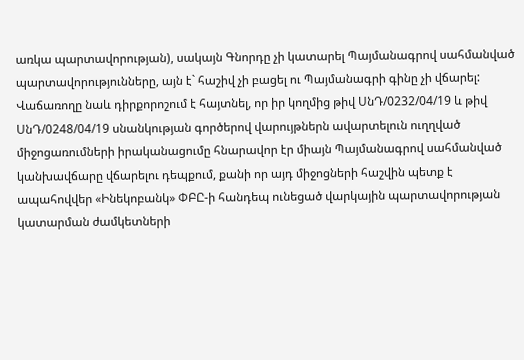առկա պարտավորության), սակայն Գնորդը չի կատարել Պայմանագրով սահմանված պարտավորությունները, այն է` հաշիվ չի բացել ու Պայմանագրի գինը չի վճարել: Վաճառողը նաև դիրքորոշում է հայտնել, որ իր կողմից թիվ ՍնԴ/0232/04/19 և թիվ ՍնԴ/0248/04/19 սնանկության գործերով վարույթներն ավարտելուն ուղղված միջոցառումների իրականացումը հնարավոր էր միայն Պայմանագրով սահմանված կանխավճարը վճարելու դեպքում, քանի որ այդ միջոցների հաշվին պետք է ապահովվեր «Ինեկոբանկ» ՓԲԸ-ի հանդեպ ունեցած վարկային պարտավորության կատարման ժամկետների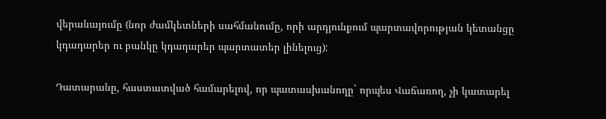վերանայումը (նոր ժամկետների սահմանումը, որի արդյունքում պարտավորության կետանցը կդադարեր ու բանկը կդադարեր պարտատեր լինելուց):

Դատարանը, հաստատված համարելով, որ պատասխանողը` որպես Վաճառող, չի կատարել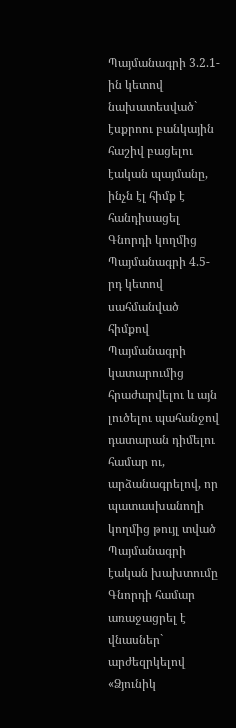Պայմանագրի 3.2.1-ին կետով նախատեսված` էսքրոու բանկային հաշիվ բացելու էական պայմանը, ինչն էլ հիմք է հանդիսացել Գնորդի կողմից Պայմանագրի 4.5-րդ կետով սահմանված հիմքով Պայմանագրի կատարումից հրաժարվելու և այն լուծելու պահանջով դատարան դիմելու համար ու, արձանագրելով, որ պատասխանողի կողմից թույլ տված Պայմանագրի էական խախտումը Գնորդի համար առաջացրել է վնասներ` արժեզրկելով «Ձյունիկ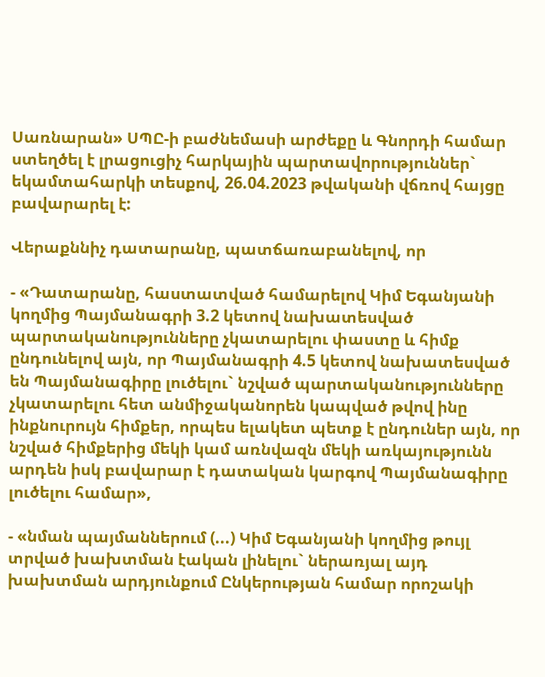Սառնարան» ՍՊԸ-ի բաժնեմասի արժեքը և Գնորդի համար ստեղծել է լրացուցիչ հարկային պարտավորություններ` եկամտահարկի տեսքով, 26.04.2023 թվականի վճռով հայցը բավարարել է:

Վերաքննիչ դատարանը, պատճառաբանելով, որ

- «Դատարանը, հաստատված համարելով Կիմ Եգանյանի կողմից Պայմանագրի 3.2 կետով նախատեսված պարտականությունները չկատարելու փաստը և հիմք ընդունելով այն, որ Պայմանագրի 4.5 կետով նախատեսված են Պայմանագիրը լուծելու` նշված պարտականությունները չկատարելու հետ անմիջականորեն կապված թվով ինը ինքնուրույն հիմքեր, որպես ելակետ պետք է ընդուներ այն, որ նշված հիմքերից մեկի կամ առնվազն մեկի առկայությունն արդեն իսկ բավարար է դատական կարգով Պայմանագիրը լուծելու համար»,

- «նման պայմաններում (...) Կիմ Եգանյանի կողմից թույլ տրված խախտման էական լինելու` ներառյալ այդ խախտման արդյունքում Ընկերության համար որոշակի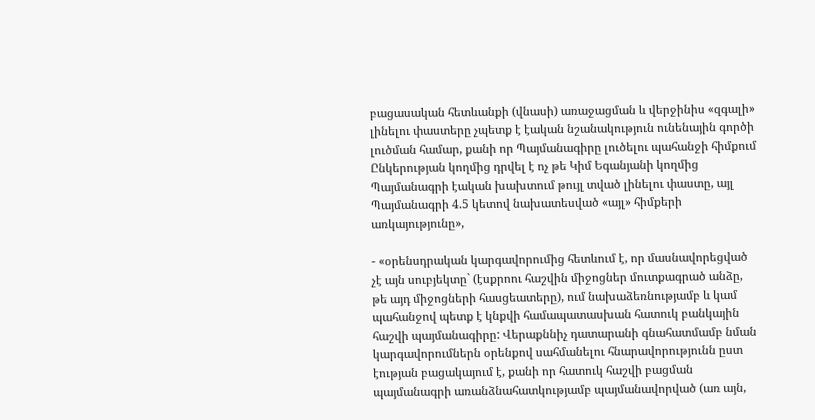բացասական հետևանքի (վնասի) առաջացման և վերջինիս «զգալի» լինելու փաստերը չպետք է էական նշանակություն ունենային գործի լուծման համար, քանի որ Պայմանագիրը լուծելու պահանջի հիմքում Ընկերության կողմից դրվել է ոչ թե Կիմ Եգանյանի կողմից Պայմանագրի էական խախտում թույլ տված լինելու փաստը, այլ Պայմանագրի 4.5 կետով նախատեսված «այլ» հիմքերի առկայությունը»,

- «օրենսդրական կարգավորումից հետևում է, որ մասնավորեցված չէ այն սուբյեկտը` (էսքրոու հաշվին միջոցներ մուտքագրած անձը, թե այդ միջոցների հասցեատերը), ում նախաձեռնությամբ և կամ պահանջով պետք է կնքվի համապատասխան հատուկ բանկային հաշվի պայմանագիրը: Վերաքննիչ դատարանի գնահատմամբ նման կարգավորումներն օրենքով սահմանելու հնարավորությունն ըստ էության բացակայում է, քանի որ հատուկ հաշվի բացման պայմանագրի առանձնահատկությամբ պայմանավորված (առ այն,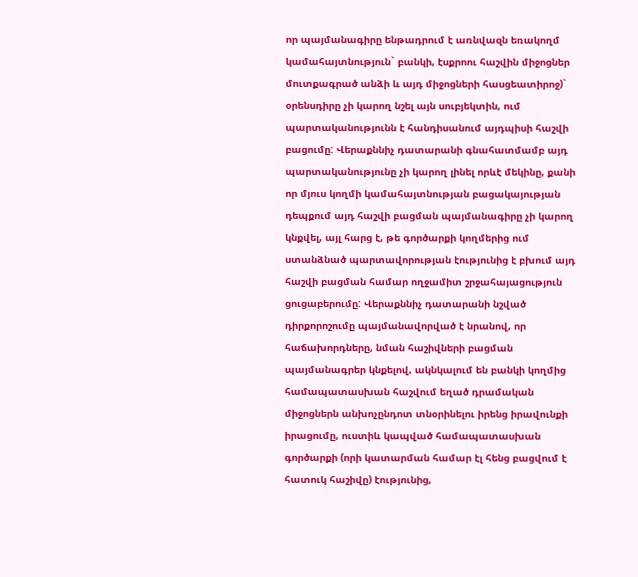որ պայմանագիրը ենթադրում է առնվազն եռակողմ կամահայտնություն` բանկի, էսքրոու հաշվին միջոցներ մուտքագրած անձի և այդ միջոցների հասցեատիրոջ)` օրենսդիրը չի կարող նշել այն սուբյեկտին, ում պարտականությունն է հանդիսանում այդպիսի հաշվի բացումը: Վերաքննիչ դատարանի գնահատմամբ այդ պարտականությունը չի կարող լինել որևէ մեկինը, քանի որ մյուս կողմի կամահայտնության բացակայության դեպքում այդ հաշվի բացման պայմանագիրը չի կարող կնքվել, այլ հարց է, թե գործարքի կողմերից ում ստանձնած պարտավորության էությունից է բխում այդ հաշվի բացման համար ողջամիտ շրջահայացություն ցուցաբերումը: Վերաքննիչ դատարանի նշված դիրքորոշումը պայմանավորված է նրանով, որ հաճախորդները, նման հաշիվների բացման պայմանագրեր կնքելով, ակնկալում են բանկի կողմից համապատասխան հաշվում եղած դրամական միջոցներն անխոչընդոտ տնօրինելու իրենց իրավունքի իրացումը, ուստիև կապված համապատասխան գործարքի (որի կատարման համար էլ հենց բացվում է հատուկ հաշիվը) էությունից,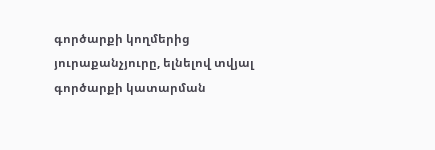գործարքի կողմերից յուրաքանչյուրը, ելնելով տվյալ գործարքի կատարման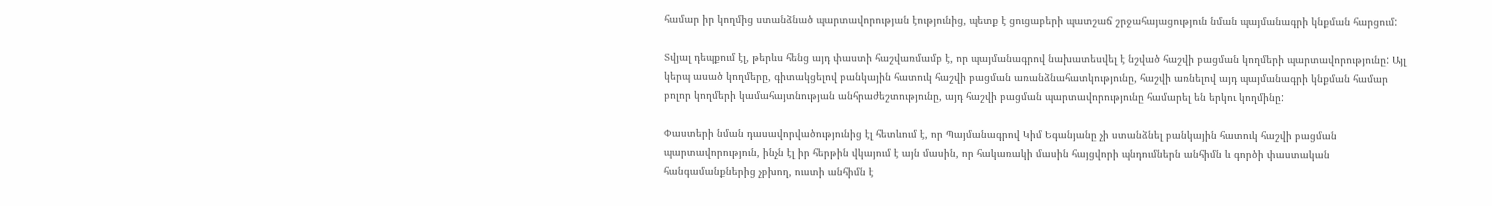համար իր կողմից ստանձնած պարտավորության էությունից, պետք է ցուցաբերի պատշաճ շրջահայացություն նման պայմանագրի կնքման հարցում:

Տվյալ դեպքում էլ, թերևս հենց այդ փաստի հաշվառմամբ է, որ պայմանագրով նախատեսվել է նշված հաշվի բացման կողմերի պարտավորությունը: Այլ կերպ ասած կողմերը, գիտակցելով բանկային հատուկ հաշվի բացման առանձնահատկությունը, հաշվի առնելով այդ պայմանագրի կնքման համար բոլոր կողմերի կամահայտնության անհրաժեշտությունը, այդ հաշվի բացման պարտավորությունը համարել են երկու կողմինը:

Փաստերի նման դասավորվածությունից էլ հետևում է, որ Պայմանագրով Կիմ Եգանյանը չի ստանձնել բանկային հատուկ հաշվի բացման պարտավորություն, ինչն էլ իր հերթին վկայում է այն մասին, որ հակառակի մասին հայցվորի պնդումներն անհիմն և գործի փաստական հանգամանքներից չբխող, ուստի անհիմն է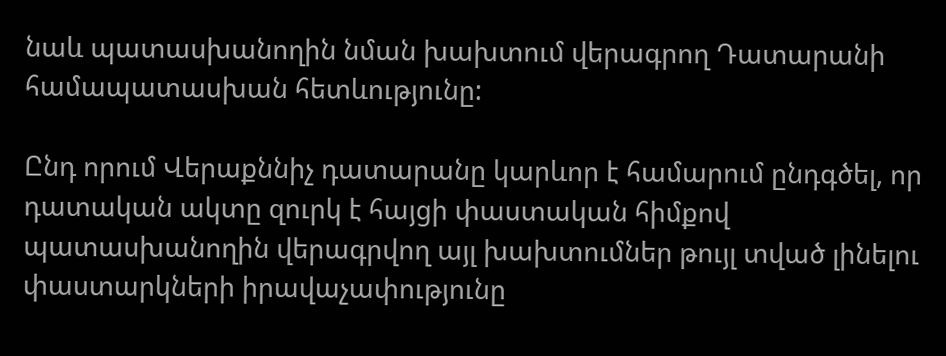նաև պատասխանողին նման խախտում վերագրող Դատարանի համապատասխան հետևությունը:

Ընդ որում Վերաքննիչ դատարանը կարևոր է համարում ընդգծել, որ դատական ակտը զուրկ է հայցի փաստական հիմքով պատասխանողին վերագրվող այլ խախտումներ թույլ տված լինելու փաստարկների իրավաչափությունը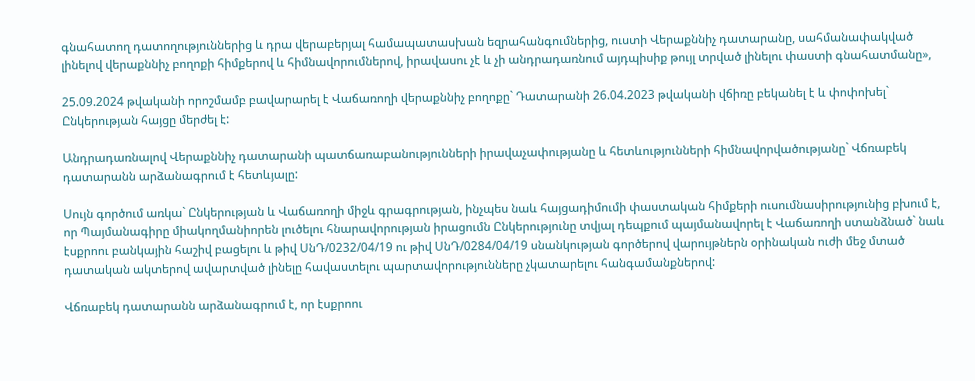գնահատող դատողություններից և դրա վերաբերյալ համապատասխան եզրահանգումներից, ուստի Վերաքննիչ դատարանը, սահմանափակված լինելով վերաքննիչ բողոքի հիմքերով և հիմնավորումներով, իրավասու չէ և չի անդրադառնում այդպիսիք թույլ տրված լինելու փաստի գնահատմանը»,

25.09.2024 թվականի որոշմամբ բավարարել է Վաճառողի վերաքննիչ բողոքը` Դատարանի 26.04.2023 թվականի վճիռը բեկանել է և փոփոխել` Ընկերության հայցը մերժել է:

Անդրադառնալով Վերաքննիչ դատարանի պատճառաբանությունների իրավաչափությանը և հետևությունների հիմնավորվածությանը` Վճռաբեկ դատարանն արձանագրում է հետևյալը:

Սույն գործում առկա` Ընկերության և Վաճառողի միջև գրագրության, ինչպես նաև հայցադիմումի փաստական հիմքերի ուսումնասիրությունից բխում է, որ Պայմանագիրը միակողմանիորեն լուծելու հնարավորության իրացումն Ընկերությունը տվյալ դեպքում պայմանավորել է Վաճառողի ստանձնած` նաև էսքրոու բանկային հաշիվ բացելու և թիվ ՍնԴ/0232/04/19 ու թիվ ՍնԴ/0284/04/19 սնանկության գործերով վարույթներն օրինական ուժի մեջ մտած դատական ակտերով ավարտված լինելը հավաստելու պարտավորությունները չկատարելու հանգամանքներով:

Վճռաբեկ դատարանն արձանագրում է, որ էսքրոու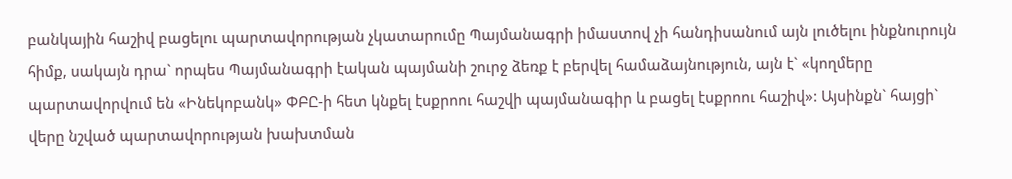բանկային հաշիվ բացելու պարտավորության չկատարումը Պայմանագրի իմաստով չի հանդիսանում այն լուծելու ինքնուրույն հիմք, սակայն դրա` որպես Պայմանագրի էական պայմանի շուրջ ձեռք է բերվել համաձայնություն, այն է` «կողմերը պարտավորվում են «Ինեկոբանկ» ՓԲԸ-ի հետ կնքել էսքրոու հաշվի պայմանագիր և բացել էսքրոու հաշիվ»: Այսինքն` հայցի` վերը նշված պարտավորության խախտման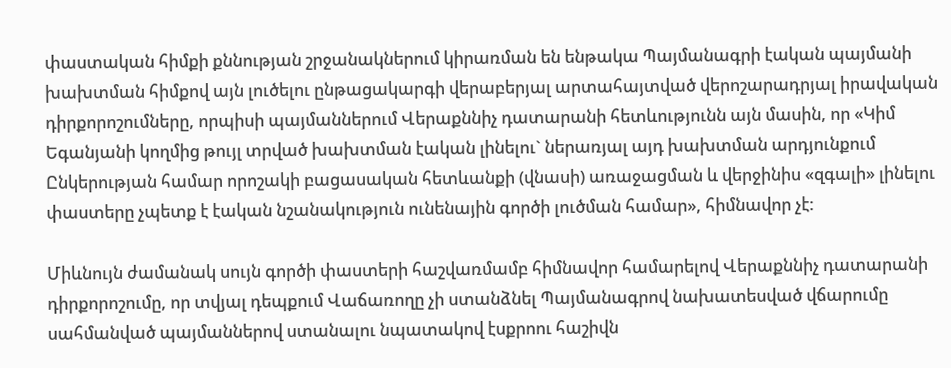փաստական հիմքի քննության շրջանակներում կիրառման են ենթակա Պայմանագրի էական պայմանի խախտման հիմքով այն լուծելու ընթացակարգի վերաբերյալ արտահայտված վերոշարադրյալ իրավական դիրքորոշումները, որպիսի պայմաններում Վերաքննիչ դատարանի հետևությունն այն մասին, որ «Կիմ Եգանյանի կողմից թույլ տրված խախտման էական լինելու` ներառյալ այդ խախտման արդյունքում Ընկերության համար որոշակի բացասական հետևանքի (վնասի) առաջացման և վերջինիս «զգալի» լինելու փաստերը չպետք է էական նշանակություն ունենային գործի լուծման համար», հիմնավոր չէ:

Միևնույն ժամանակ սույն գործի փաստերի հաշվառմամբ հիմնավոր համարելով Վերաքննիչ դատարանի դիրքորոշումը, որ տվյալ դեպքում Վաճառողը չի ստանձնել Պայմանագրով նախատեսված վճարումը սահմանված պայմաններով ստանալու նպատակով էսքրոու հաշիվն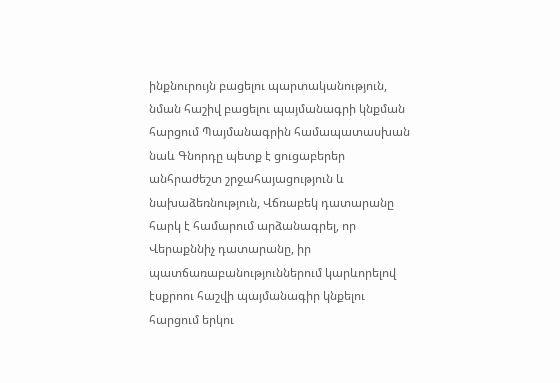ինքնուրույն բացելու պարտականություն, նման հաշիվ բացելու պայմանագրի կնքման հարցում Պայմանագրին համապատասխան նաև Գնորդը պետք է ցուցաբերեր անհրաժեշտ շրջահայացություն և նախաձեռնություն, Վճռաբեկ դատարանը հարկ է համարում արձանագրել, որ Վերաքննիչ դատարանը, իր պատճառաբանություններում կարևորելով էսքրոու հաշվի պայմանագիր կնքելու հարցում երկու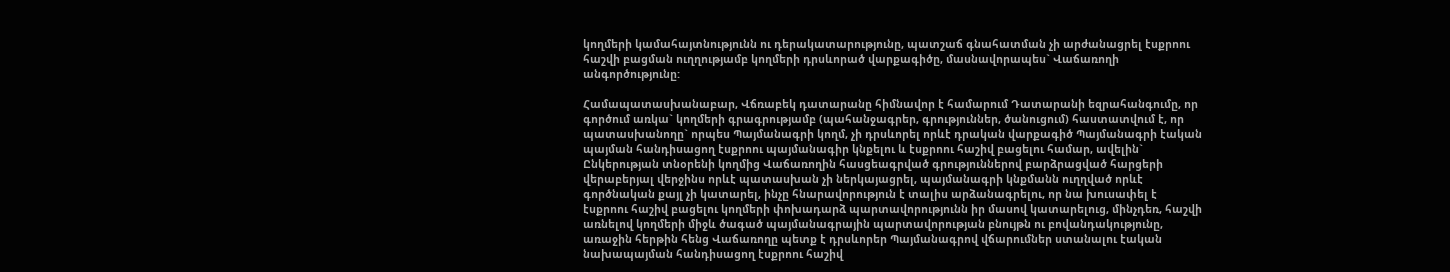կողմերի կամահայտնությունն ու դերակատարությունը, պատշաճ գնահատման չի արժանացրել էսքրոու հաշվի բացման ուղղությամբ կողմերի դրսևորած վարքագիծը, մասնավորապես` Վաճառողի անգործությունը:

Համապատասխանաբար, Վճռաբեկ դատարանը հիմնավոր է համարում Դատարանի եզրահանգումը, որ գործում առկա` կողմերի գրագրությամբ (պահանջագրեր, գրություններ, ծանուցում) հաստատվում է, որ պատասխանողը` որպես Պայմանագրի կողմ, չի դրսևորել որևէ դրական վարքագիծ Պայմանագրի էական պայման հանդիսացող էսքրոու պայմանագիր կնքելու և էսքրոու հաշիվ բացելու համար, ավելին` Ընկերության տնօրենի կողմից Վաճառողին հասցեագրված գրություններով բարձրացված հարցերի վերաբերյալ վերջինս որևէ պատասխան չի ներկայացրել, պայմանագրի կնքմանն ուղղված որևէ գործնական քայլ չի կատարել, ինչը հնարավորություն է տալիս արձանագրելու, որ նա խուսափել է էսքրոու հաշիվ բացելու կողմերի փոխադարձ պարտավորությունն իր մասով կատարելուց, մինչդեռ, հաշվի առնելով կողմերի միջև ծագած պայմանագրային պարտավորության բնույթն ու բովանդակությունը, առաջին հերթին հենց Վաճառողը պետք է դրսևորեր Պայմանագրով վճարումներ ստանալու էական նախապայման հանդիսացող էսքրոու հաշիվ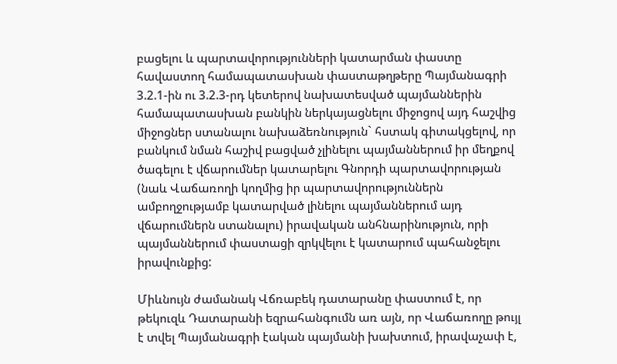բացելու և պարտավորությունների կատարման փաստը հավաստող համապատասխան փաստաթղթերը Պայմանագրի 3.2.1-ին ու 3.2.3-րդ կետերով նախատեսված պայմաններին համապատասխան բանկին ներկայացնելու միջոցով այդ հաշվից միջոցներ ստանալու նախաձեռնություն` հստակ գիտակցելով, որ բանկում նման հաշիվ բացված չլինելու պայմաններում իր մեղքով ծագելու է վճարումներ կատարելու Գնորդի պարտավորության (նաև Վաճառողի կողմից իր պարտավորություններն ամբողջությամբ կատարված լինելու պայմաններում այդ վճարումներն ստանալու) իրավական անհնարինություն, որի պայմաններում փաստացի զրկվելու է կատարում պահանջելու իրավունքից:

Միևնույն ժամանակ Վճռաբեկ դատարանը փաստում է, որ թեկուզև Դատարանի եզրահանգումն առ այն, որ Վաճառողը թույլ է տվել Պայմանագրի էական պայմանի խախտում, իրավաչափ է,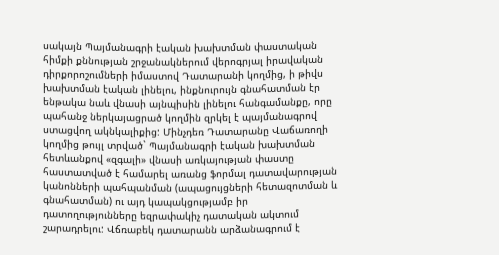սակայն Պայմանագրի էական խախտման փաստական հիմքի քննության շրջանակներում վերոգրյալ իրավական դիրքորոշումների իմաստով Դատարանի կողմից, ի թիվս խախտման էական լինելու, ինքնուրույն գնահատման էր ենթակա նաև վնասի այնպիսին լինելու հանգամանքը, որը պահանջ ներկայացրած կողմին զրկել է պայմանագրով ստացվող ակնկալիքից: Մինչդեռ Դատարանը Վաճառողի կողմից թույլ տրված` Պայմանագրի էական խախտման հետևանքով «զգալի» վնասի առկայության փաստը հաստատված է համարել առանց ֆորմալ դատավարության կանոնների պահպանման (ապացույցների հետազոտման և գնահատման) ու այդ կապակցությամբ իր դատողությունները եզրափակիչ դատական ակտում շարադրելու: Վճռաբեկ դատարանն արձանագրում է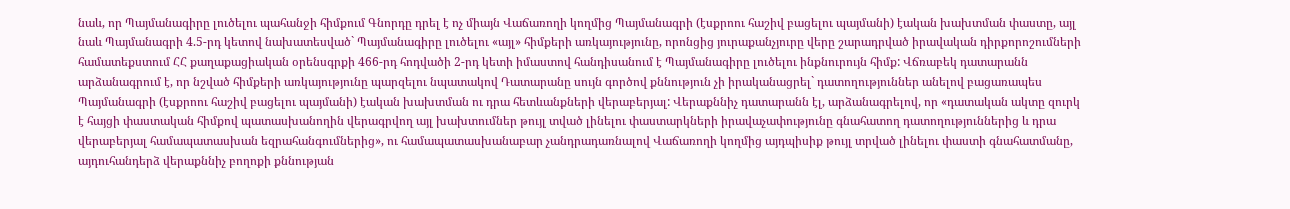նաև, որ Պայմանագիրը լուծելու պահանջի հիմքում Գնորդը դրել է ոչ միայն Վաճառողի կողմից Պայմանագրի (էսքրոու հաշիվ բացելու պայմանի) էական խախտման փաստը, այլ նաև Պայմանագրի 4.5-րդ կետով նախատեսված` Պայմանագիրը լուծելու «այլ» հիմքերի առկայությունը, որոնցից յուրաքանչյուրը վերը շարադրված իրավական դիրքորոշումների համատեքստում ՀՀ քաղաքացիական օրենսգրքի 466-րդ հոդվածի 2-րդ կետի իմաստով հանդիսանում է Պայմանագիրը լուծելու ինքնուրույն հիմք: Վճռաբեկ դատարանն արձանագրում է, որ նշված հիմքերի առկայությունը պարզելու նպատակով Դատարանը սույն գործով քննություն չի իրականացրել` դատողություններ անելով բացառապես Պայմանագրի (էսքրոու հաշիվ բացելու պայմանի) էական խախտման ու դրա հետևանքների վերաբերյալ: Վերաքննիչ դատարանն էլ, արձանագրելով, որ «դատական ակտը զուրկ է հայցի փաստական հիմքով պատասխանողին վերագրվող այլ խախտումներ թույլ տված լինելու փաստարկների իրավաչափությունը գնահատող դատողություններից և դրա վերաբերյալ համապատասխան եզրահանգումներից», ու համապատասխանաբար չանդրադառնալով Վաճառողի կողմից այդպիսիք թույլ տրված լինելու փաստի գնահատմանը, այդուհանդերձ վերաքննիչ բողոքի քննության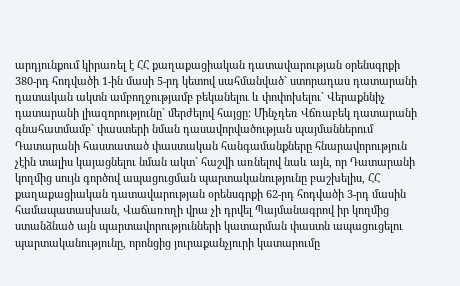արդյունքում կիրառել է ՀՀ քաղաքացիական դատավարության օրենսգրքի 380-րդ հոդվածի 1-ին մասի 5-րդ կետով սահմանված` ստորադաս դատարանի դատական ակտն ամբողջությամբ բեկանելու և փոփոխելու` Վերաքննիչ դատարանի լիազորությունը` մերժելով հայցը: Մինչդեռ Վճռաբեկ դատարանի գնահատմամբ` փաստերի նման դասավորվածության պայմաններում Դատարանի հաստատած փաստական հանգամանքները հնարավորություն չէին տալիս կայացնելու նման ակտ` հաշվի առնելով նաև այն, որ Դատարանի կողմից սույն գործով ապացուցման պարտականությունը բաշխելիս, ՀՀ քաղաքացիական դատավարության օրենսգրքի 62-րդ հոդվածի 3-րդ մասին համապատասխան, Վաճառողի վրա չի դրվել Պայմանագրով իր կողմից ստանձնած այն պարտավորությունների կատարման փաստն ապացուցելու պարտականությունը, որոնցից յուրաքանչյուրի կատարումը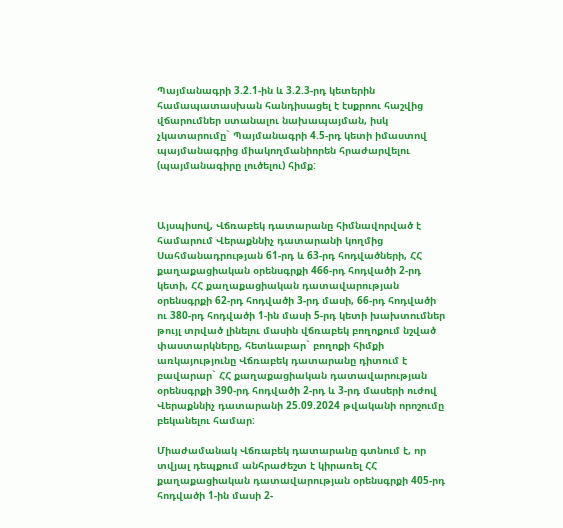Պայմանագրի 3.2.1-ին և 3.2.3-րդ կետերին համապատասխան հանդիսացել է էսքրոու հաշվից վճարումներ ստանալու նախապայման, իսկ չկատարումը` Պայմանագրի 4.5-րդ կետի իմաստով պայմանագրից միակողմանիորեն հրաժարվելու (պայմանագիրը լուծելու) հիմք:



Այսպիսով, Վճռաբեկ դատարանը հիմնավորված է համարում Վերաքննիչ դատարանի կողմից Սահմանադրության 61-րդ և 63-րդ հոդվածների, ՀՀ քաղաքացիական օրենսգրքի 466-րդ հոդվածի 2-րդ կետի, ՀՀ քաղաքացիական դատավարության օրենսգրքի 62-րդ հոդվածի 3-րդ մասի, 66-րդ հոդվածի ու 380-րդ հոդվածի 1-ին մասի 5-րդ կետի խախտումներ թույլ տրված լինելու մասին վճռաբեկ բողոքում նշված փաստարկները, հետևաբար` բողոքի հիմքի առկայությունը Վճռաբեկ դատարանը դիտում է բավարար` ՀՀ քաղաքացիական դատավարության օրենսգրքի 390-րդ հոդվածի 2-րդ և 3-րդ մասերի ուժով Վերաքննիչ դատարանի 25.09.2024 թվականի որոշումը բեկանելու համար:

Միաժամանակ Վճռաբեկ դատարանը գտնում է, որ տվյալ դեպքում անհրաժեշտ է կիրառել ՀՀ քաղաքացիական դատավարության օրենսգրքի 405-րդ հոդվածի 1-ին մասի 2-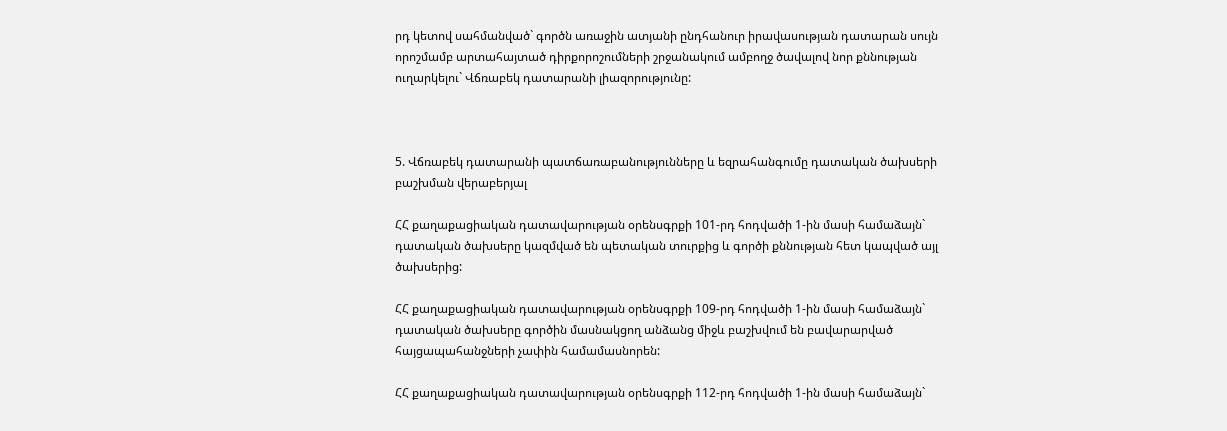րդ կետով սահմանված` գործն առաջին ատյանի ընդհանուր իրավասության դատարան սույն որոշմամբ արտահայտած դիրքորոշումների շրջանակում ամբողջ ծավալով նոր քննության ուղարկելու` Վճռաբեկ դատարանի լիազորությունը:



5. Վճռաբեկ դատարանի պատճառաբանությունները և եզրահանգումը դատական ծախսերի բաշխման վերաբերյալ

ՀՀ քաղաքացիական դատավարության օրենսգրքի 101-րդ հոդվածի 1-ին մասի համաձայն` դատական ծախսերը կազմված են պետական տուրքից և գործի քննության հետ կապված այլ ծախսերից:

ՀՀ քաղաքացիական դատավարության օրենսգրքի 109-րդ հոդվածի 1-ին մասի համաձայն` դատական ծախսերը գործին մասնակցող անձանց միջև բաշխվում են բավարարված հայցապահանջների չափին համամասնորեն:

ՀՀ քաղաքացիական դատավարության օրենսգրքի 112-րդ հոդվածի 1-ին մասի համաձայն`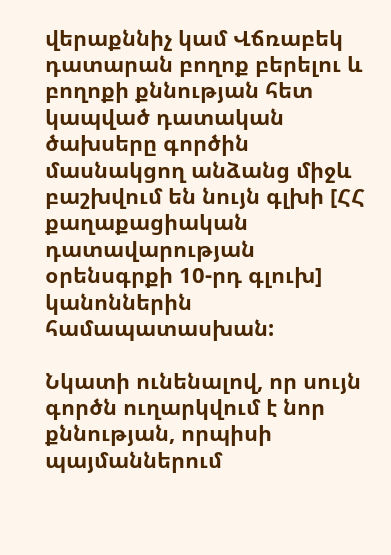վերաքննիչ կամ Վճռաբեկ դատարան բողոք բերելու և բողոքի քննության հետ կապված դատական ծախսերը գործին մասնակցող անձանց միջև բաշխվում են նույն գլխի [ՀՀ քաղաքացիական դատավարության օրենսգրքի 10-րդ գլուխ] կանոններին համապատասխան:

Նկատի ունենալով, որ սույն գործն ուղարկվում է նոր քննության, որպիսի պայմաններում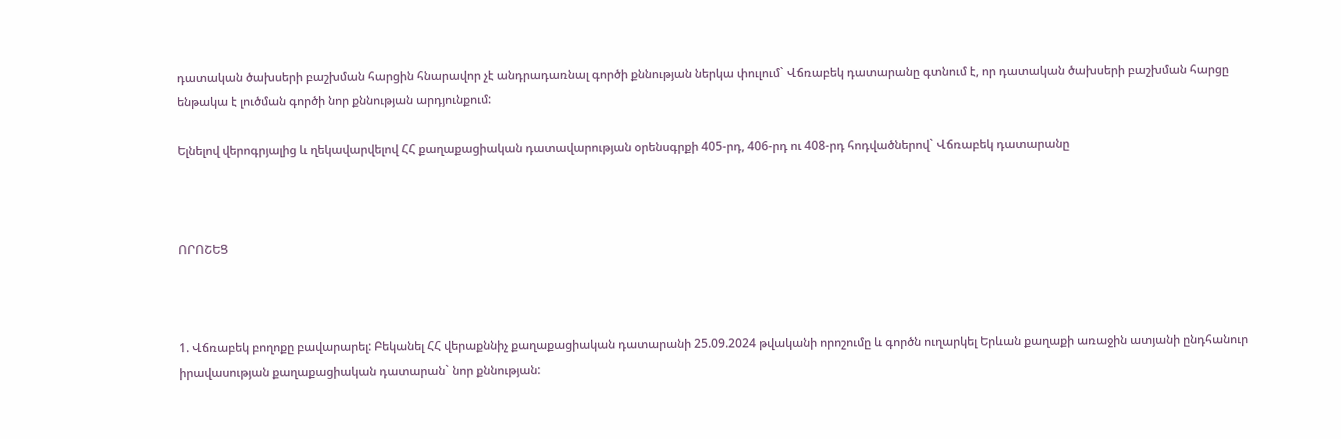դատական ծախսերի բաշխման հարցին հնարավոր չէ անդրադառնալ գործի քննության ներկա փուլում` Վճռաբեկ դատարանը գտնում է, որ դատական ծախսերի բաշխման հարցը ենթակա է լուծման գործի նոր քննության արդյունքում:

Ելնելով վերոգրյալից և ղեկավարվելով ՀՀ քաղաքացիական դատավարության օրենսգրքի 405-րդ, 406-րդ ու 408-րդ հոդվածներով` Վճռաբեկ դատարանը



ՈՐՈՇԵՑ



1. Վճռաբեկ բողոքը բավարարել: Բեկանել ՀՀ վերաքննիչ քաղաքացիական դատարանի 25.09.2024 թվականի որոշումը և գործն ուղարկել Երևան քաղաքի առաջին ատյանի ընդհանուր իրավասության քաղաքացիական դատարան` նոր քննության: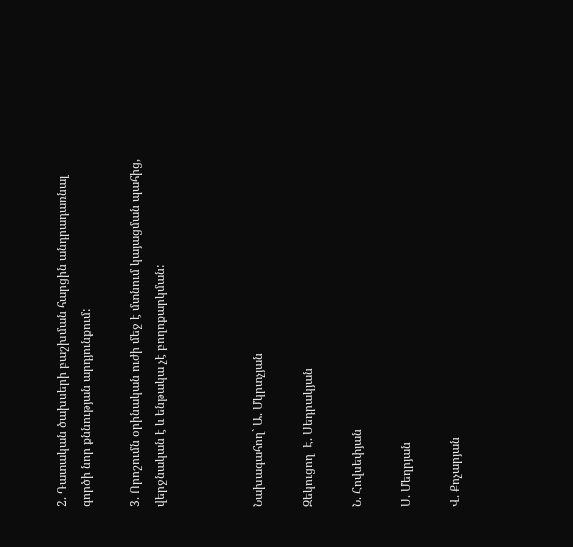2. Դատական ծախսերի բաշխման հարցին անդրադառնալ գործի նոր քննության արդյունքում:

3. Որոշումն օրինական ուժի մեջ է մտնում կայացման պահից, վերջնական է և ենթակա չէ բողոքարկման:



Նախագահող` Ա. Մկրտչյան

Զեկուցող  Է. Սեդրակյան

Ն. Հովսեփյան

Ս. Մեղրյան

Վ. Քոչարյան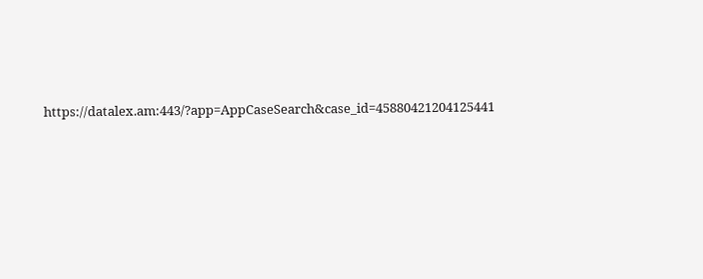https://datalex.am:443/?app=AppCaseSearch&case_id=45880421204125441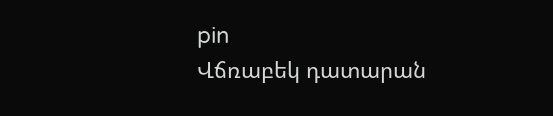pin
Վճռաբեկ դատարան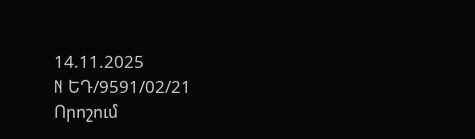14.11.2025
N ԵԴ/9591/02/21
Որոշում